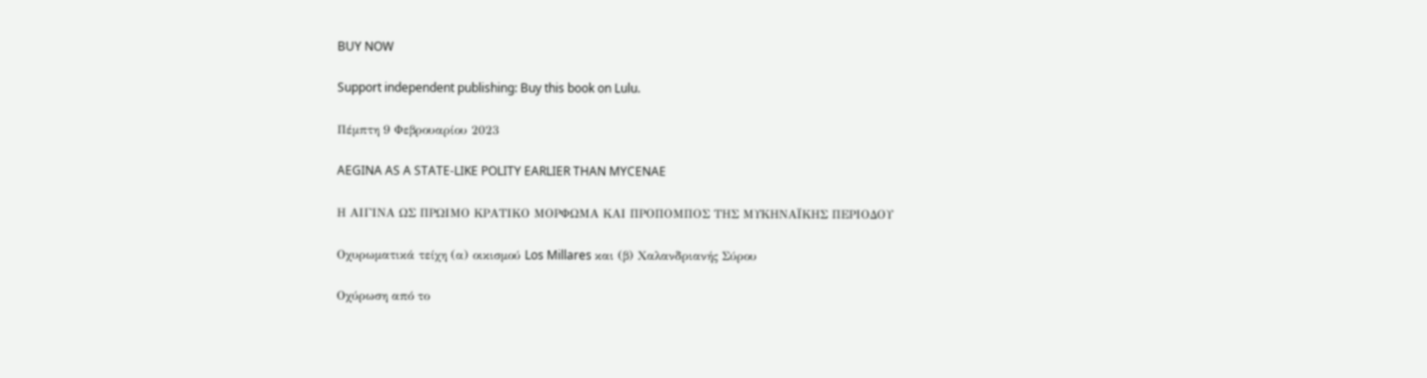BUY NOW

Support independent publishing: Buy this book on Lulu.

Πέμπτη 9 Φεβρουαρίου 2023

AEGINA AS A STATE-LIKE POLITY EARLIER THAN MYCENAE

Η ΑΙΓΙΝΑ ΩΣ ΠΡΩΙΜΟ ΚΡΑΤΙΚΟ ΜΟΡΦΩΜΑ ΚΑΙ ΠΡΟΠΟΜΠΟΣ ΤΗΣ ΜΥΚΗΝΑΪΚΗΣ ΠΕΡΙΟΔΟΥ

Οχυρωματικά τείχη (α) οικισμού Los Millares και (β) Χαλανδριανής Σύρου

Οχύρωση από το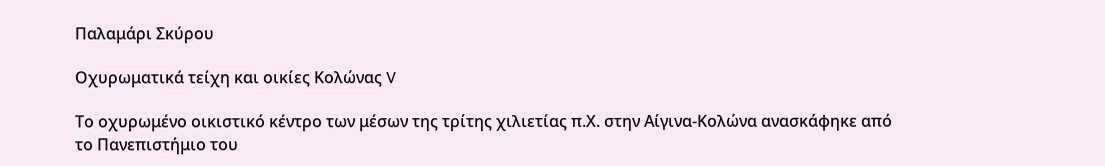Παλαμάρι Σκύρου

Οχυρωματικά τείχη και οικίες Κολώνας V

Το οχυρωμένο οικιστικό κέντρο των μέσων της τρίτης χιλιετίας π.Χ. στην Αίγινα-Κολώνα ανασκάφηκε από το Πανεπιστήμιο του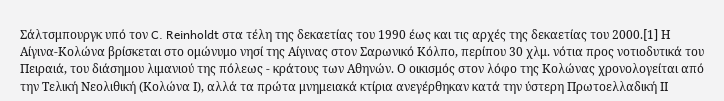Σάλτσμπουργκ υπό τον C. Reinholdt στα τέλη της δεκαετίας του 1990 έως και τις αρχές της δεκαετίας του 2000.[1] Η Αίγινα-Κολώνα βρίσκεται στο ομώνυμο νησί της Αίγινας στον Σαρωνικό Κόλπο, περίπου 30 χλμ. νότια προς νοτιοδυτικά του Πειραιά, του διάσημου λιμανιού της πόλεως - κράτους των Αθηνών. Ο οικισμός στον λόφο της Κολώνας χρονολογείται από την Τελική Νεολιθική (Κολώνα Ι), αλλά τα πρώτα μνημειακά κτίρια ανεγέρθηκαν κατά την ύστερη Πρωτοελλαδική ΙΙ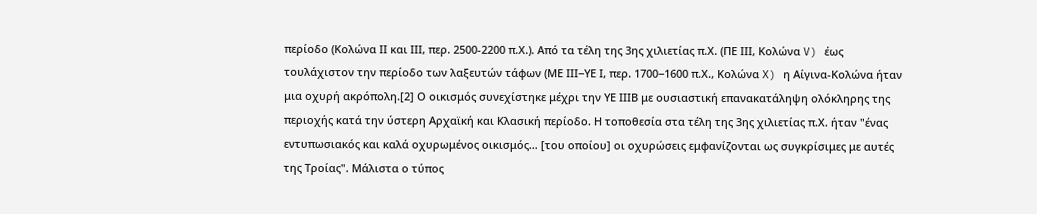περίοδο (Κολώνα ΙΙ και ΙΙΙ, περ. 2500-2200 π.Χ.). Από τα τέλη της 3ης χιλιετίας π.Χ. (ΠE ΙΙΙ, Κολώνα V) έως τουλάχιστον την περίοδο των λαξευτών τάφων (ΜΕ ΙΙΙ‒ΥΕ Ι, περ. 1700‒1600 π.Χ., Κολώνα X) η Αίγινα-Κολώνα ήταν μια οχυρή ακρόπολη.[2] Ο οικισμός συνεχίστηκε μέχρι την ΥΕ ΙΙΙΒ με ουσιαστική επανακατάληψη ολόκληρης της περιοχής κατά την ύστερη Αρχαϊκή και Κλασική περίοδο. Η τοποθεσία στα τέλη της 3ης χιλιετίας π.Χ. ήταν "ένας εντυπωσιακός και καλά οχυρωμένος οικισμός… [του οποίου] οι οχυρώσεις εμφανίζονται ως συγκρίσιμες με αυτές της Τροίας". Μάλιστα ο τύπος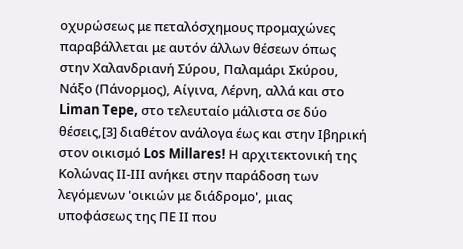οχυρώσεως με πεταλόσχημους προμαχώνες παραβάλλεται με αυτόν άλλων θέσεων όπως στην Χαλανδριανή Σύρου, Παλαμάρι Σκύρου, Νάξο (Πάνορμος), Αίγινα, Λέρνη, αλλά και στο Liman Tepe, στο τελευταίο μάλιστα σε δύο θέσεις,[3] διαθέτον ανάλογα έως και στην Ιβηρική στον οικισμό Los Millares! Η αρχιτεκτονική της Κολώνας ΙΙ-ΙΙΙ ανήκει στην παράδοση των λεγόμενων 'οικιών με διάδρομο', μιας υποφάσεως της ΠΕ ΙΙ που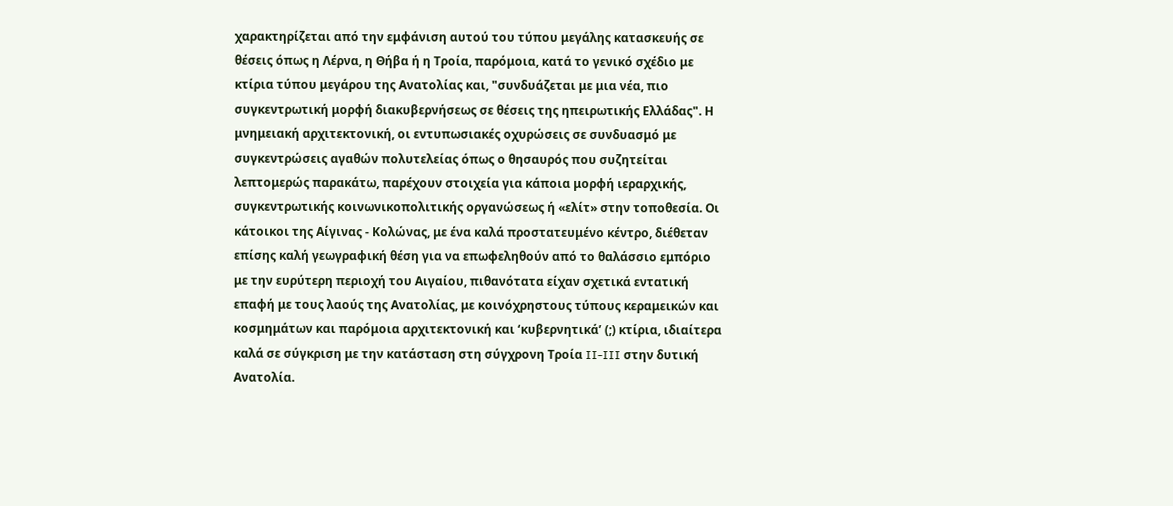χαρακτηρίζεται από την εμφάνιση αυτού του τύπου μεγάλης κατασκευής σε θέσεις όπως η Λέρνα, η Θήβα ή η Τροία, παρόμοια, κατά το γενικό σχέδιο με κτίρια τύπου μεγάρου της Ανατολίας και, "συνδυάζεται με μια νέα, πιο συγκεντρωτική μορφή διακυβερνήσεως σε θέσεις της ηπειρωτικής Ελλάδας". Η μνημειακή αρχιτεκτονική, οι εντυπωσιακές οχυρώσεις σε συνδυασμό με συγκεντρώσεις αγαθών πολυτελείας όπως ο θησαυρός που συζητείται λεπτομερώς παρακάτω, παρέχουν στοιχεία για κάποια μορφή ιεραρχικής, συγκεντρωτικής κοινωνικοπολιτικής οργανώσεως ή «ελίτ» στην τοποθεσία. Οι κάτοικοι της Αίγινας - Κολώνας, με ένα καλά προστατευμένο κέντρο, διέθεταν επίσης καλή γεωγραφική θέση για να επωφεληθούν από το θαλάσσιο εμπόριο με την ευρύτερη περιοχή του Αιγαίου, πιθανότατα είχαν σχετικά εντατική επαφή με τους λαούς της Ανατολίας, με κοινόχρηστους τύπους κεραμεικών και κοσμημάτων και παρόμοια αρχιτεκτονική και ‘κυβερνητικά’ (;) κτίρια, ιδιαίτερα καλά σε σύγκριση με την κατάσταση στη σύγχρονη Τροία II-III στην δυτική Ανατολία.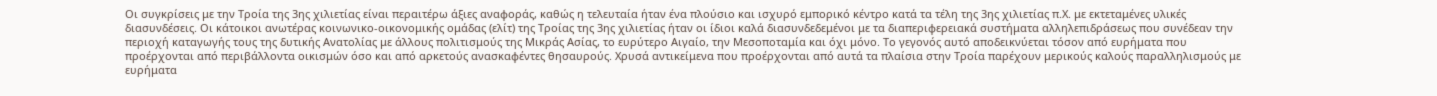Οι συγκρίσεις με την Τροία της 3ης χιλιετίας είναι περαιτέρω άξιες αναφοράς, καθώς η τελευταία ήταν ένα πλούσιο και ισχυρό εμπορικό κέντρο κατά τα τέλη της 3ης χιλιετίας π.Χ. με εκτεταμένες υλικές διασυνδέσεις. Οι κάτοικοι ανωτέρας κοινωνικο-οικονομικής ομάδας (ελίτ) της Τροίας της 3ης χιλιετίας ήταν οι ίδιοι καλά διασυνδεδεμένοι με τα διαπεριφερειακά συστήματα αλληλεπιδράσεως που συνέδεαν την περιοχή καταγωγής τους της δυτικής Ανατολίας με άλλους πολιτισμούς της Μικράς Ασίας, το ευρύτερο Αιγαίο, την Μεσοποταμία και όχι μόνο. Το γεγονός αυτό αποδεικνύεται τόσον από ευρήματα που προέρχονται από περιβάλλοντα οικισμών όσο και από αρκετούς ανασκαφέντες θησαυρούς. Χρυσά αντικείμενα που προέρχονται από αυτά τα πλαίσια στην Τροία παρέχουν μερικούς καλούς παραλληλισμούς με ευρήματα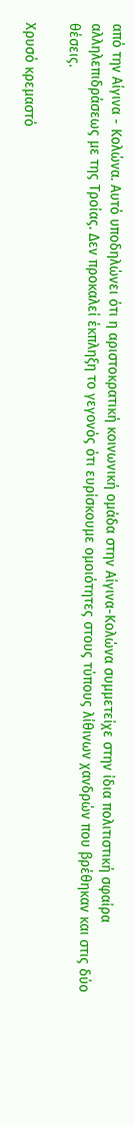από την Αίγινα - Κολώνα. Αυτό υποδηλώνει ότι η αριστοκρατική κοινωνική ομάδα στην Αίγινα-Κολώνα συμμετείχε στην ίδια πολιτιστική σφαίρα αλληλεπιδράσεως με της Τροίας. Δεν προκαλεί έκπληξη το γεγονός ότι ευρίσκουμε ομοιότητες στους τύπους λίθινων χανδρών που βρέθηκαν και στις δύο θέσεις.

Χρυσό κρεμαστό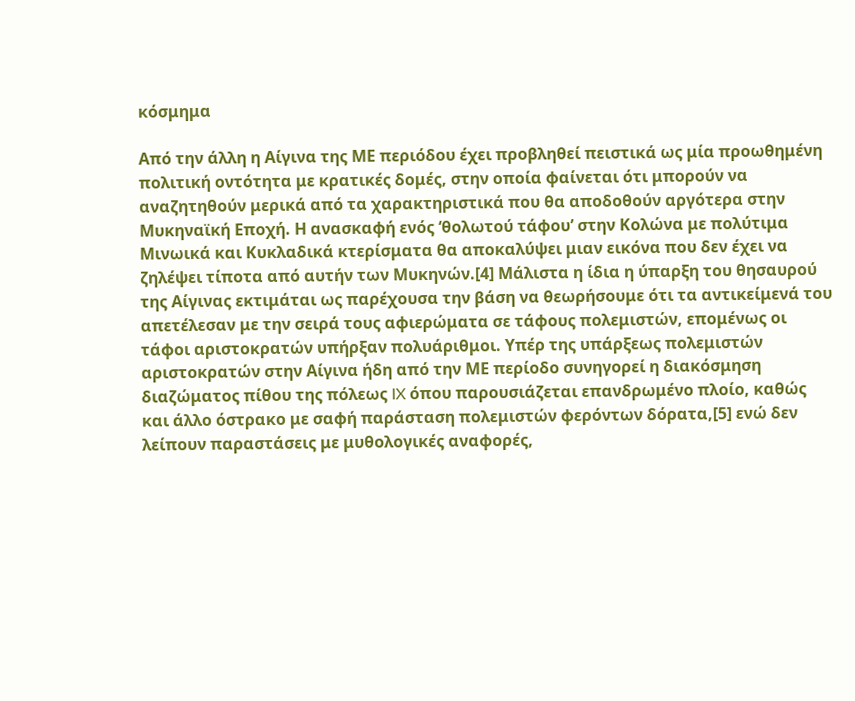κόσμημα

Από την άλλη η Αίγινα της ΜΕ περιόδου έχει προβληθεί πειστικά ως μία προωθημένη πολιτική οντότητα με κρατικές δομές, στην οποία φαίνεται ότι μπορούν να αναζητηθούν μερικά από τα χαρακτηριστικά που θα αποδοθούν αργότερα στην Μυκηναϊκή Εποχή. Η ανασκαφή ενός ‘θολωτού τάφου’ στην Κολώνα με πολύτιμα Μινωικά και Κυκλαδικά κτερίσματα θα αποκαλύψει μιαν εικόνα που δεν έχει να ζηλέψει τίποτα από αυτήν των Μυκηνών.[4] Μάλιστα η ίδια η ύπαρξη του θησαυρού της Αίγινας εκτιμάται ως παρέχουσα την βάση να θεωρήσουμε ότι τα αντικείμενά του απετέλεσαν με την σειρά τους αφιερώματα σε τάφους πολεμιστών, επομένως οι τάφοι αριστοκρατών υπήρξαν πολυάριθμοι. Υπέρ της υπάρξεως πολεμιστών αριστοκρατών στην Αίγινα ήδη από την ΜΕ περίοδο συνηγορεί η διακόσμηση διαζώματος πίθου της πόλεως IX όπου παρουσιάζεται επανδρωμένο πλοίο, καθώς και άλλο όστρακο με σαφή παράσταση πολεμιστών φερόντων δόρατα,[5] ενώ δεν λείπουν παραστάσεις με μυθολογικές αναφορές,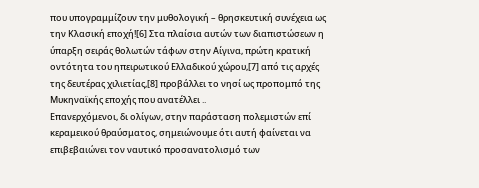που υπογραμμίζουν την μυθολογική – θρησκευτική συνέχεια ως την Κλασική εποχή![6] Στα πλαίσια αυτών των διαπιστώσεων η ύπαρξη σειράς θολωτών τάφων στην Αίγινα, πρώτη κρατική οντότητα του ηπειρωτικού Ελλαδικού χώρου,[7] από τις αρχές της δευτέρας χιλιετίας,[8] προβάλλει το νησί ως προπομπό της Μυκηναϊκής εποχής που ανατέλλει ..
Επανερχόμενοι, δι ολίγων, στην παράσταση πολεμιστών επί κεραμεικού θραύσματος, σημειώνουμε ότι αυτή φαίνεται να επιβεβαιώνει τον ναυτικό προσανατολισμό των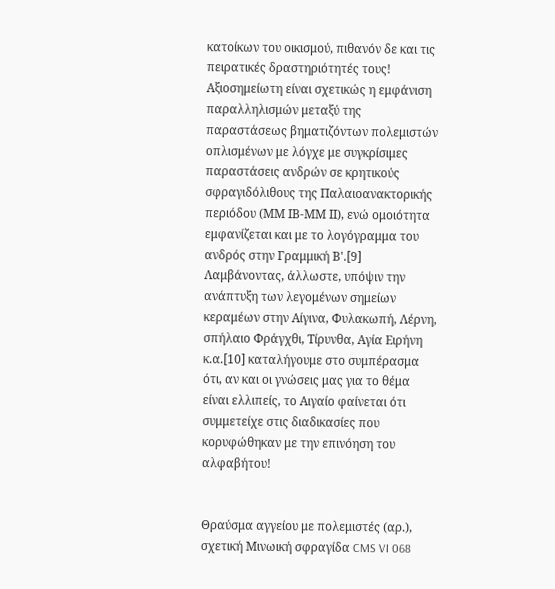κατοίκων του οικισμού, πιθανόν δε και τις πειρατικές δραστηριότητές τους! Αξιοσημείωτη είναι σχετικώς η εμφάνιση παραλληλισμών μεταξύ της παραστάσεως βηματιζόντων πολεμιστών οπλισμένων με λόγχε με συγκρίσιμες παραστάσεις ανδρών σε κρητικούς σφραγιδόλιθους της Παλαιοανακτορικής περιόδου (ΜΜ ΙΒ-ΜΜ ΙΙ), ενώ ομοιότητα εμφανίζεται και με το λογόγραμμα του ανδρός στην Γραμμική Β'.[9] Λαμβάνοντας, άλλωστε, υπόψιν την ανάπτυξη των λεγομένων σημείων κεραμέων στην Αίγινα, Φυλακωπή, Λέρνη, σπήλαιο Φράγχθι, Τίρυνθα, Αγία Ειρήνη κ.α.[10] καταλήγουμε στο συμπέρασμα ότι, αν και οι γνώσεις μας για το θέμα είναι ελλιπείς, το Αιγαίο φαίνεται ότι συμμετείχε στις διαδικασίες που κορυφώθηκαν με την επινόηση του αλφαβήτου!


Θραύσμα αγγείου με πολεμιστές (αρ.), σχετική Μινωική σφραγίδα CMS VI 068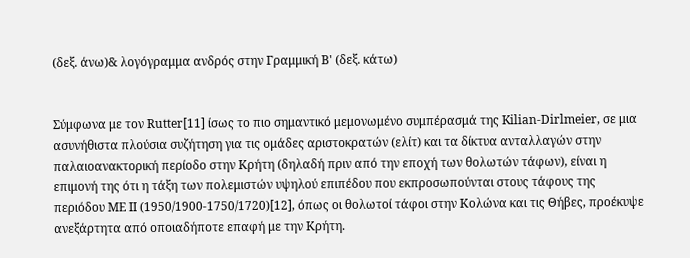(δεξ. άνω)& λογόγραμμα ανδρός στην Γραμμική Β' (δεξ. κάτω)


Σύμφωνα με τον Rutter[11] ίσως το πιο σημαντικό μεμονωμένο συμπέρασμά της Kilian-Dirlmeier, σε μια ασυνήθιστα πλούσια συζήτηση για τις ομάδες αριστοκρατών (ελίτ) και τα δίκτυα ανταλλαγών στην παλαιοανακτορική περίοδο στην Κρήτη (δηλαδή πριν από την εποχή των θολωτών τάφων), είναι η επιμονή της ότι η τάξη των πολεμιστών υψηλού επιπέδου που εκπροσωπούνται στους τάφους της περιόδου ΜΕ ΙΙ (1950/1900-1750/1720)[12], όπως οι θολωτοί τάφοι στην Κολώνα και τις Θήβες, προέκυψε ανεξάρτητα από οποιαδήποτε επαφή με την Κρήτη.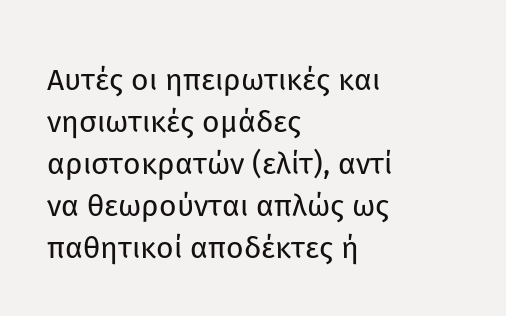Αυτές οι ηπειρωτικές και νησιωτικές ομάδες αριστοκρατών (ελίτ), αντί να θεωρούνται απλώς ως παθητικοί αποδέκτες ή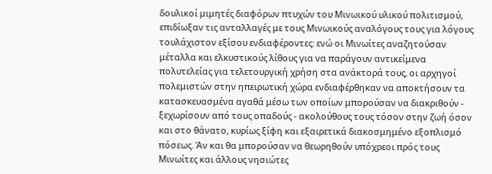δουλικοί μιμητές διαφόρων πτυχών του Μινωικού υλικού πολιτισμού, επιδίωξαν τις ανταλλαγές με τους Μινωικούς αναλόγους τους για λόγους τουλάχιστον εξίσου ενδιαφέροντες: ενώ οι Μινωίτες αναζητούσαν μέταλλα και ελκυστικούς λίθους για να παράγουν αντικείμενα πολυτελείας για τελετουργική χρήση στα ανάκτορά τους, οι αρχηγοί πολεμιστών στην ηπειρωτική χώρα ενδιαφέρθηκαν να αποκτήσουν τα κατασκευασμένα αγαθά μέσω των οποίων μπορούσαν να διακριθούν - ξεχωρίσουν από τους οπαδούς - ακολούθους τους τόσον στην ζωή όσον και στο θάνατο, κυρίως ξίφη και εξαιρετικά διακοσμημένο εξοπλισμό πόσεως. Άν και θα μπορούσαν να θεωρηθούν υπόχρεοι πρός τους Μινωίτες και άλλους νησιώτες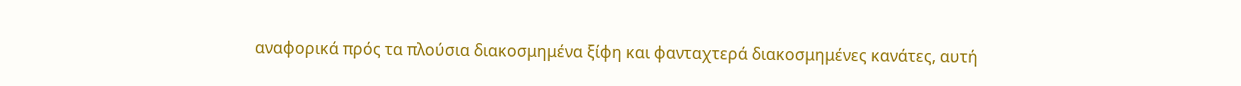αναφορικά πρός τα πλούσια διακοσμημένα ξίφη και φανταχτερά διακοσμημένες κανάτες, αυτή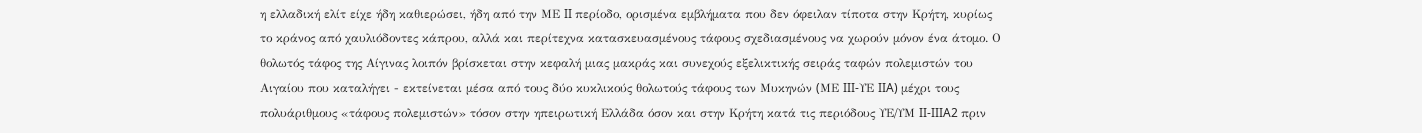η ελλαδική ελίτ είχε ήδη καθιερώσει, ήδη από την ΜΕ II περίοδο, ορισμένα εμβλήματα που δεν όφειλαν τίποτα στην Κρήτη, κυρίως το κράνος από χαυλιόδοντες κάπρου, αλλά και περίτεχνα κατασκευασμένους τάφους σχεδιασμένους να χωρούν μόνον ένα άτομο. Ο θολωτός τάφος της Αίγινας λοιπόν βρίσκεται στην κεφαλή μιας μακράς και συνεχούς εξελικτικής σειράς ταφών πολεμιστών του Αιγαίου που καταλήγει - εκτείνεται μέσα από τους δύο κυκλικούς θολωτούς τάφους των Μυκηνών (MΕ III-ΥΕ IIA) μέχρι τους πολυάριθμους «τάφους πολεμιστών» τόσον στην ηπειρωτική Ελλάδα όσον και στην Κρήτη κατά τις περιόδους ΥΕ/ΥΜ II-IIIA2 πριν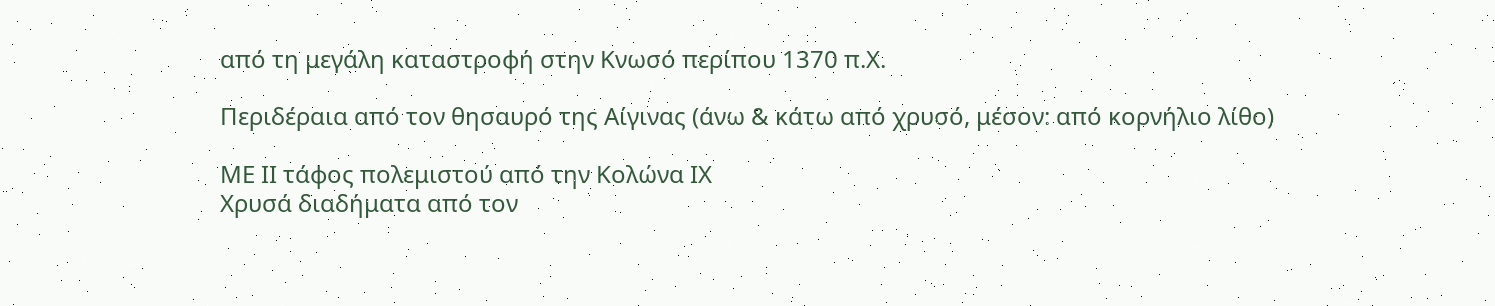από τη μεγάλη καταστροφή στην Κνωσό περίπου 1370 π.Χ.

Περιδέραια από τον θησαυρό της Αίγινας (άνω & κάτω από χρυσό, μέσον: από κορνήλιο λίθο)

ΜΕ ΙΙ τάφος πολεμιστού από την Κολώνα ΙΧ
Χρυσά διαδήματα από τον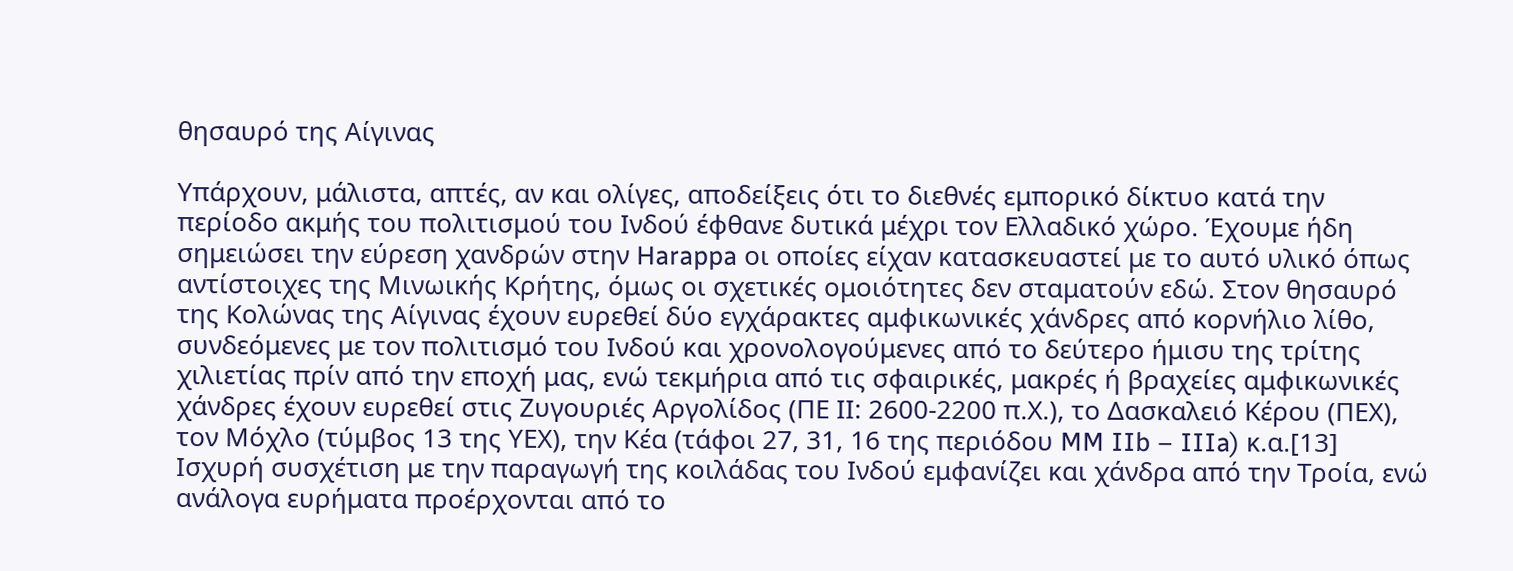θησαυρό της Αίγινας

Υπάρχουν, μάλιστα, απτές, αν και ολίγες, αποδείξεις ότι το διεθνές εμπορικό δίκτυο κατά την περίοδο ακμής του πολιτισμού του Ινδού έφθανε δυτικά μέχρι τον Ελλαδικό χώρο. Έχουμε ήδη σημειώσει την εύρεση χανδρών στην Harappa οι οποίες είχαν κατασκευαστεί με το αυτό υλικό όπως αντίστοιχες της Μινωικής Κρήτης, όμως οι σχετικές ομοιότητες δεν σταματούν εδώ. Στον θησαυρό της Κολώνας της Αίγινας έχουν ευρεθεί δύο εγχάρακτες αμφικωνικές χάνδρες από κορνήλιο λίθο, συνδεόμενες με τον πολιτισμό του Ινδού και χρονολογούμενες από το δεύτερο ήμισυ της τρίτης χιλιετίας πρίν από την εποχή μας, ενώ τεκμήρια από τις σφαιρικές, μακρές ή βραχείες αμφικωνικές χάνδρες έχουν ευρεθεί στις Ζυγουριές Αργολίδος (ΠΕ ΙΙ: 2600-2200 π.Χ.), το Δασκαλειό Κέρου (ΠΕΧ), τον Μόχλο (τύμβος 13 της ΥΕΧ), την Κέα (τάφοι 27, 31, 16 της περιόδου MM IIb – IIIa) κ.α.[13] Ισχυρή συσχέτιση με την παραγωγή της κοιλάδας του Ινδού εμφανίζει και χάνδρα από την Τροία, ενώ ανάλογα ευρήματα προέρχονται από το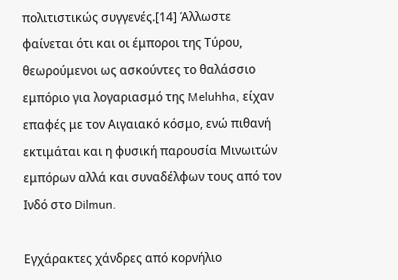πολιτιστικώς συγγενές.[14] Άλλωστε φαίνεται ότι και οι έμποροι της Τύρου, θεωρούμενοι ως ασκούντες το θαλάσσιο εμπόριο για λογαριασμό της Meluhha, είχαν επαφές με τον Αιγαιακό κόσμο, ενώ πιθανή εκτιμάται και η φυσική παρουσία Μινωιτών εμπόρων αλλά και συναδέλφων τους από τον Ινδό στο Dilmun.

Εγχάρακτες χάνδρες από κορνήλιο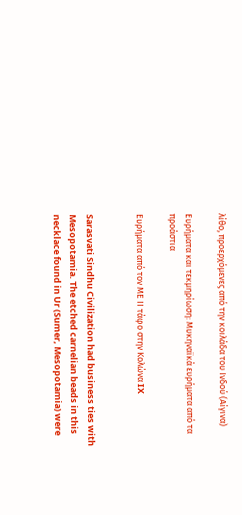λίθο, προερχόμενες από την κοιλάδα του Ινδού (Αίγινα)

Ευρήματα και τεκμηρίωση: Μυκηναϊκά ευρήματα από τα προάστια

Ευρήματα από τον ΜΕ ΙΙ τάφο στην Κολώνα IX


Sarasvati Sindhu Civilization had business ties with Mesopotamia. The etched carnelian beads in this necklace found in Ur (Sumer, Mesopotamia) were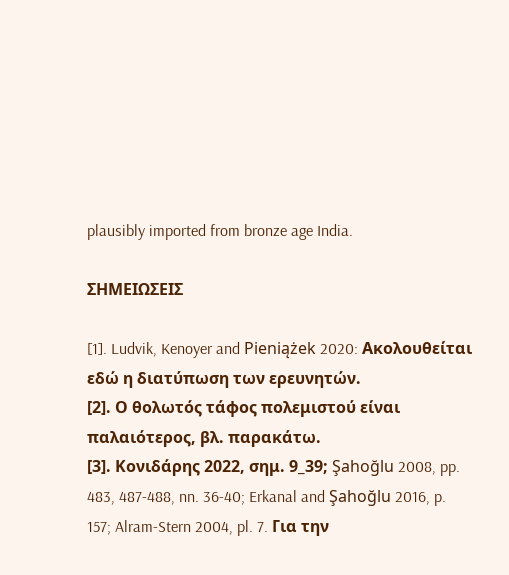plausibly imported from bronze age India.

ΣΗΜΕΙΩΣΕΙΣ

[1]. Ludvik, Kenoyer and Pieniążek 2020: Ακολουθείται εδώ η διατύπωση των ερευνητών.
[2]. Ο θολωτός τάφος πολεμιστού είναι παλαιότερος, βλ. παρακάτω.
[3]. Κονιδάρης 2022, σημ. 9_39; Şahoğlu 2008, pp. 483, 487-488, nn. 36-40; Erkanal and Şahoğlu 2016, p. 157; Alram-Stern 2004, pl. 7. Για την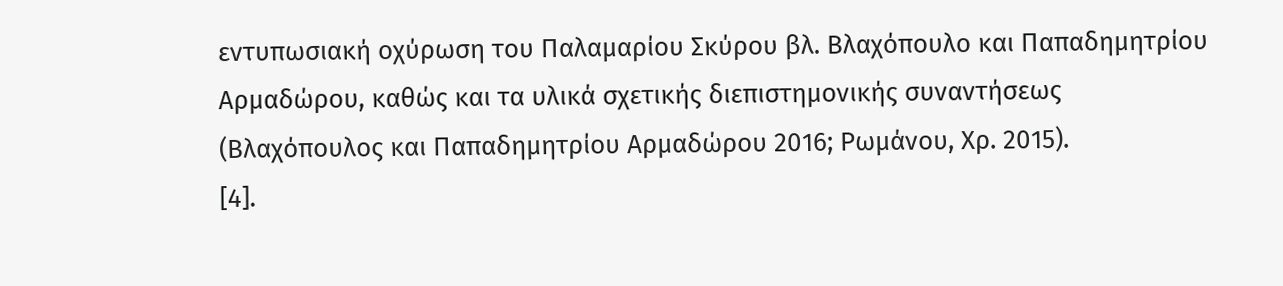εντυπωσιακή οχύρωση του Παλαμαρίου Σκύρου βλ. Βλαχόπουλο και Παπαδημητρίου Αρμαδώρου, καθώς και τα υλικά σχετικής διεπιστημονικής συναντήσεως (Βλαχόπουλος και Παπαδημητρίου Αρμαδώρου 2016; Ρωμάνου, Χρ. 2015).
[4].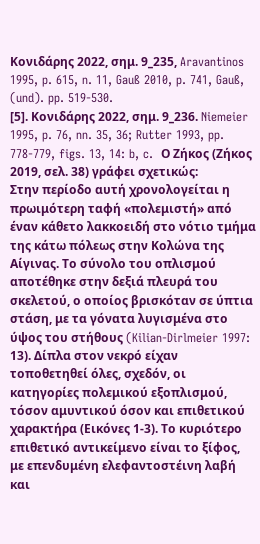Κονιδάρης 2022, σημ. 9_235, Aravantinos 1995, p. 615, n. 11, Gauß 2010, p. 741, Gauß, (und). pp. 519-530.
[5]. Κονιδάρης 2022, σημ. 9_236. Niemeier 1995, p. 76, nn. 35, 36; Rutter 1993, pp. 778-779, figs. 13, 14: b, c.  Ο Ζήκος (Ζήκος 2019, σελ. 38) γράφει σχετικώς:
Στην περίοδο αυτή χρονολογείται η πρωιμότερη ταφή «πολεμιστή» από έναν κάθετο λακκοειδή στο νότιο τμήμα της κάτω πόλεως στην Κολώνα της Αίγινας. Το σύνολο του οπλισμού αποτέθηκε στην δεξιά πλευρά του σκελετού, ο οποίος βρισκόταν σε ύπτια στάση, με τα γόνατα λυγισμένα στο ύψος του στήθους (Kilian-Dirlmeier 1997: 13). Δίπλα στον νεκρό είχαν τοποθετηθεί όλες, σχεδόν, οι κατηγορίες πολεμικού εξοπλισμού, τόσον αμυντικού όσον και επιθετικού χαρακτήρα (Εικόνες 1-3). Το κυριότερο επιθετικό αντικείμενο είναι το ξίφος, με επενδυμένη ελεφαντοστέινη λαβή και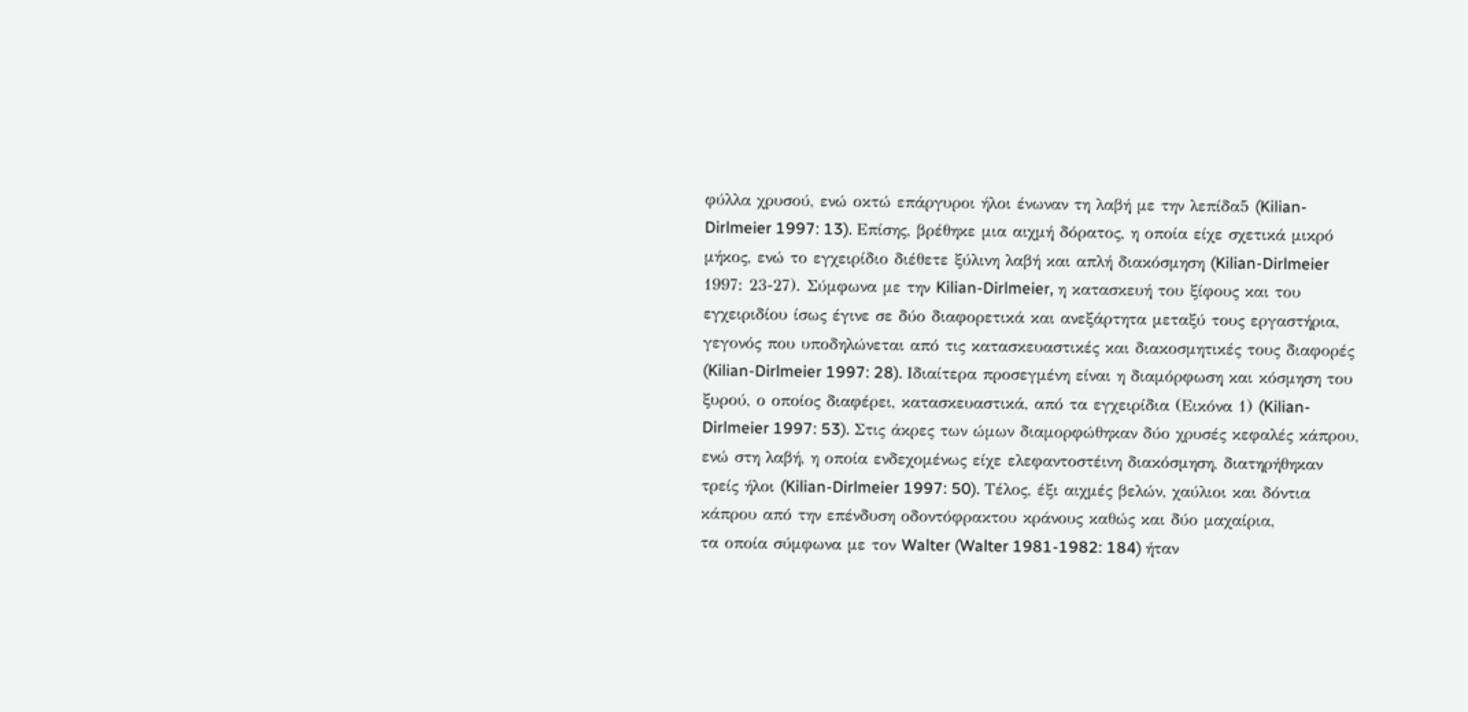φύλλα χρυσού, ενώ οκτώ επάργυροι ήλοι ένωναν τη λαβή με την λεπίδα5 (Kilian-Dirlmeier 1997: 13). Επίσης, βρέθηκε μια αιχμή δόρατος, η οποία είχε σχετικά μικρό μήκος, ενώ το εγχειρίδιο διέθετε ξύλινη λαβή και απλή διακόσμηση (Kilian-Dirlmeier 1997: 23-27). Σύμφωνα με την Kilian-Dirlmeier, η κατασκευή του ξίφους και του εγχειριδίου ίσως έγινε σε δύο διαφορετικά και ανεξάρτητα μεταξύ τους εργαστήρια, γεγονός που υποδηλώνεται από τις κατασκευαστικές και διακοσμητικές τους διαφορές (Kilian-Dirlmeier 1997: 28). Ιδιαίτερα προσεγμένη είναι η διαμόρφωση και κόσμηση του ξυρού, ο οποίος διαφέρει, κατασκευαστικά, από τα εγχειρίδια (Εικόνα 1) (Kilian-Dirlmeier 1997: 53). Στις άκρες των ώμων διαμορφώθηκαν δύο χρυσές κεφαλές κάπρου, ενώ στη λαβή, η οποία ενδεχομένως είχε ελεφαντοστέινη διακόσμηση, διατηρήθηκαν τρείς ήλοι (Kilian-Dirlmeier 1997: 50). Τέλος, έξι αιχμές βελών, χαύλιοι και δόντια κάπρου από την επένδυση οδοντόφρακτου κράνους καθώς και δύο μαχαίρια,
τα οποία σύμφωνα με τον Walter (Walter 1981-1982: 184) ήταν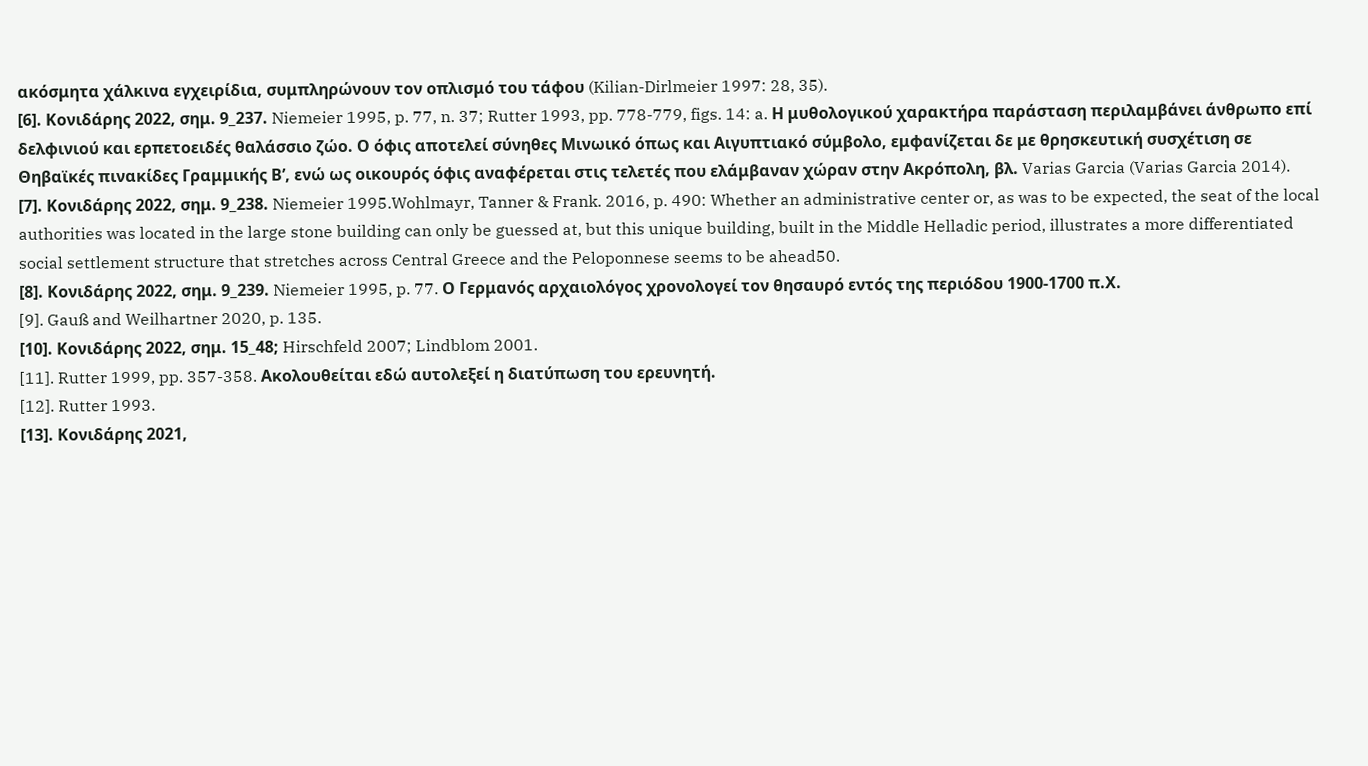ακόσμητα χάλκινα εγχειρίδια, συμπληρώνουν τον οπλισμό του τάφου (Kilian-Dirlmeier 1997: 28, 35).
[6]. Κονιδάρης 2022, σημ. 9_237. Niemeier 1995, p. 77, n. 37; Rutter 1993, pp. 778-779, figs. 14: a. Η μυθολογικού χαρακτήρα παράσταση περιλαμβάνει άνθρωπο επί δελφινιού και ερπετοειδές θαλάσσιο ζώο. Ο όφις αποτελεί σύνηθες Μινωικό όπως και Αιγυπτιακό σύμβολο, εμφανίζεται δε με θρησκευτική συσχέτιση σε Θηβαϊκές πινακίδες Γραμμικής Β’, ενώ ως οικουρός όφις αναφέρεται στις τελετές που ελάμβαναν χώραν στην Ακρόπολη, βλ. Varias Garcia (Varias Garcia 2014).
[7]. Κονιδάρης 2022, σημ. 9_238. Niemeier 1995.Wohlmayr, Tanner & Frank. 2016, p. 490: Whether an administrative center or, as was to be expected, the seat of the local authorities was located in the large stone building can only be guessed at, but this unique building, built in the Middle Helladic period, illustrates a more differentiated social settlement structure that stretches across Central Greece and the Peloponnese seems to be ahead50.
[8]. Κονιδάρης 2022, σημ. 9_239. Niemeier 1995, p. 77. Ο Γερμανός αρχαιολόγος χρονολογεί τον θησαυρό εντός της περιόδου 1900-1700 π.Χ.
[9]. Gauß and Weilhartner 2020, p. 135.
[10]. Κονιδάρης 2022, σημ. 15_48; Hirschfeld 2007; Lindblom 2001.
[11]. Rutter 1999, pp. 357-358. Ακολουθείται εδώ αυτολεξεί η διατύπωση του ερευνητή.
[12]. Rutter 1993.
[13]. Κονιδάρης 2021,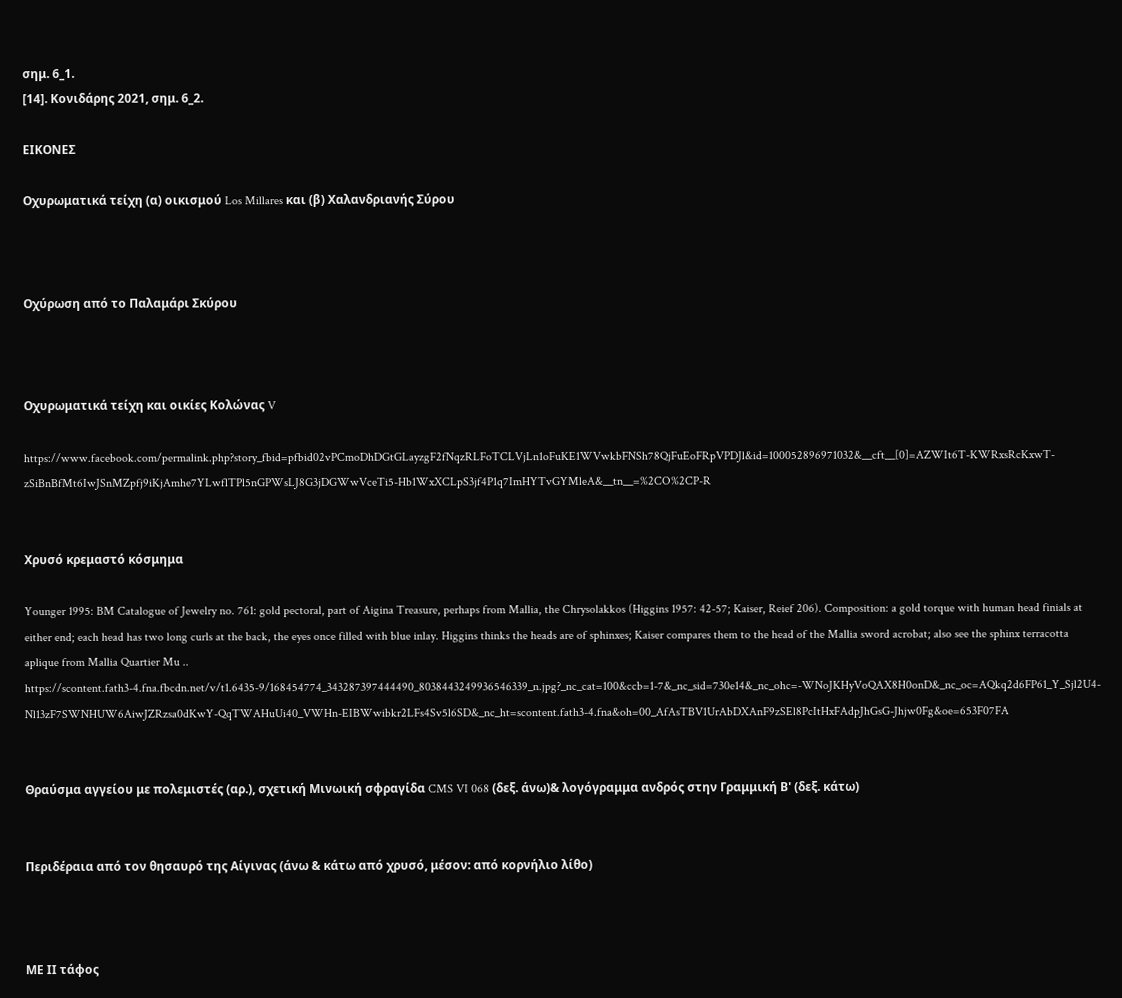σημ. 6_1.
[14]. Κονιδάρης 2021, σημ. 6_2.

ΕΙΚΟΝΕΣ

Οχυρωματικά τείχη (α) οικισμού Los Millares και (β) Χαλανδριανής Σύρου



Οχύρωση από το Παλαμάρι Σκύρου



Οχυρωματικά τείχη και οικίες Κολώνας V

https://www.facebook.com/permalink.php?story_fbid=pfbid02vPCmoDhDGtGLayzgF2fNqzRLFoTCLVjLn1oFuKE1WVwkbFNSh78QjFuEoFRpVPDJl&id=100052896971032&__cft__[0]=AZWIt6T-KWRxsRcKxwT-zSiBnBfMt6IwJSnMZpfj9iKjAmhe7YLwflTPl5nGPWsLJ8G3jDGWwVceTi5-Hb1WxXCLpS3jf4P1q7ImHYTvGYMleA&__tn__=%2CO%2CP-R


Χρυσό κρεμαστό κόσμημα

Younger 1995: BM Catalogue of Jewelry no. 761: gold pectoral, part of Aigina Treasure, perhaps from Mallia, the Chrysolakkos (Higgins 1957: 42-57; Kaiser, Reief 206). Composition: a gold torque with human head finials at either end; each head has two long curls at the back, the eyes once filled with blue inlay. Higgins thinks the heads are of sphinxes; Kaiser compares them to the head of the Mallia sword acrobat; also see the sphinx terracotta aplique from Mallia Quartier Mu .. https://scontent.fath3-4.fna.fbcdn.net/v/t1.6435-9/168454774_343287397444490_8038443249936546339_n.jpg?_nc_cat=100&ccb=1-7&_nc_sid=730e14&_nc_ohc=-WNoJKHyVoQAX8H0onD&_nc_oc=AQkq2d6FP61_Y_Sjl2U4-Nl13zF7SWNHUW6AiwJZRzsa0dKwY-QqTWAHuUi40_VWHn-EIBWwibkr2LFs4Sv5l6SD&_nc_ht=scontent.fath3-4.fna&oh=00_AfAsTBV1UrAbDXAnF9zSEl8PcItHxFAdpJhGsG-Jhjw0Fg&oe=653F07FA


Θραύσμα αγγείου με πολεμιστές (αρ.), σχετική Μινωική σφραγίδα CMS VI 068 (δεξ. άνω)& λογόγραμμα ανδρός στην Γραμμική Β' (δεξ. κάτω)


Περιδέραια από τον θησαυρό της Αίγινας (άνω & κάτω από χρυσό, μέσον: από κορνήλιο λίθο)



ΜΕ ΙΙ τάφος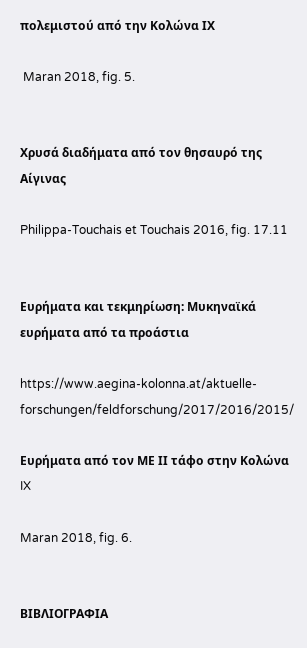πολεμιστού από την Κολώνα ΙΧ

 Maran 2018, fig. 5.


Χρυσά διαδήματα από τον θησαυρό της Αίγινας

Philippa-Touchais et Touchais 2016, fig. 17.11


Ευρήματα και τεκμηρίωση: Μυκηναϊκά ευρήματα από τα προάστια

https://www.aegina-kolonna.at/aktuelle-forschungen/feldforschung/2017/2016/2015/

Ευρήματα από τον ΜΕ ΙΙ τάφο στην Κολώνα IX

Maran 2018, fig. 6.


ΒΙΒΛΙΟΓΡΑΦΙΑ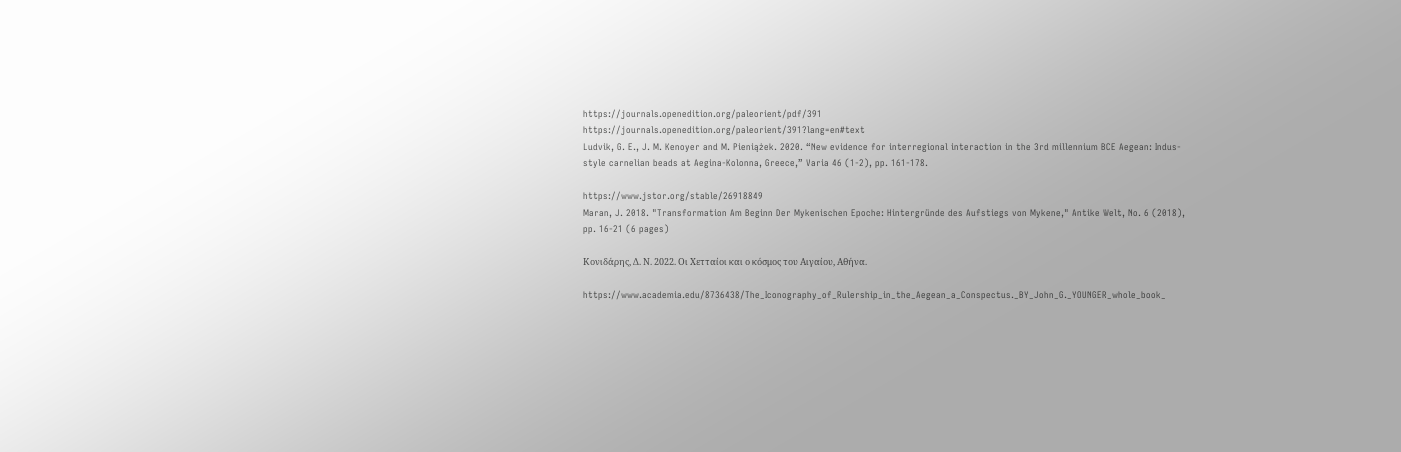https://journals.openedition.org/paleorient/pdf/391
https://journals.openedition.org/paleorient/391?lang=en#text
Ludvik, G. E., J. M. Kenoyer and M. Pieniążek. 2020. “New evidence for interregional interaction in the 3rd millennium BCE Aegean: Indus-style carnelian beads at Aegina-Kolonna, Greece,” Varia 46 (1-2), pp. 161-178.

https://www.jstor.org/stable/26918849
Maran, J. 2018. "Transformation Am Beginn Der Mykenischen Epoche: Hintergründe des Aufstiegs von Mykene," Antike Welt, No. 6 (2018), pp. 16-21 (6 pages)

Κονιδάρης, Δ. Ν. 2022. Οι Χετταίοι και ο κόσμος του Αιγαίου, Αθήνα.

https://www.academia.edu/8736438/The_Iconography_of_Rulership_in_the_Aegean_a_Conspectus._BY_John_G._YOUNGER_whole_book_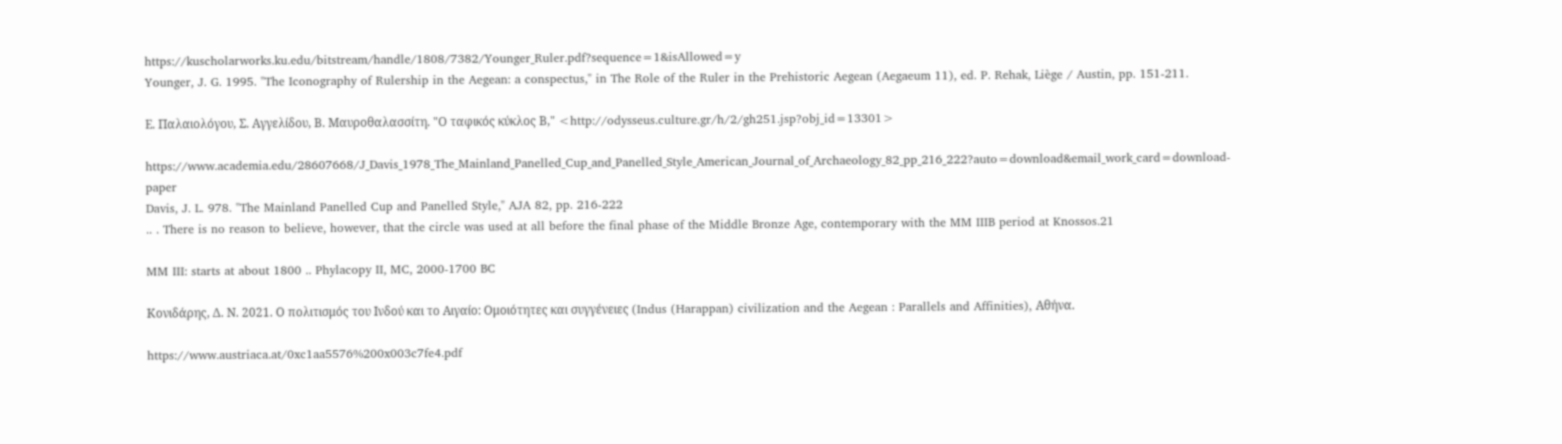https://kuscholarworks.ku.edu/bitstream/handle/1808/7382/Younger_Ruler.pdf?sequence=1&isAllowed=y
Younger, J. G. 1995. "The Iconography of Rulership in the Aegean: a conspectus," in The Role of the Ruler in the Prehistoric Aegean (Aegaeum 11), ed. P. Rehak, Liège / Austin, pp. 151-211.

Ε. Παλαιολόγου, Σ. Αγγελίδου, Β. Μαυροθαλασσίτη. "Ο ταφικός κύκλος Β," <http://odysseus.culture.gr/h/2/gh251.jsp?obj_id=13301>

https://www.academia.edu/28607668/J_Davis_1978_The_Mainland_Panelled_Cup_and_Panelled_Style_American_Journal_of_Archaeology_82_pp_216_222?auto=download&email_work_card=download-paper
Davis, J. L. 978. "The Mainland Panelled Cup and Panelled Style," AJA 82, pp. 216-222
.. . There is no reason to believe, however, that the circle was used at all before the final phase of the Middle Bronze Age, contemporary with the MM IIIB period at Knossos.21

MM III: starts at about 1800 .. Phylacopy II, MC, 2000-1700 BC

Κονιδάρης, Δ. Ν. 2021. Ο πολιτισμός του Ινδού και το Αιγαίο: Ομοιότητες και συγγένειες (Indus (Harappan) civilization and the Aegean : Parallels and Affinities), Αθήνα.

https://www.austriaca.at/0xc1aa5576%200x003c7fe4.pdf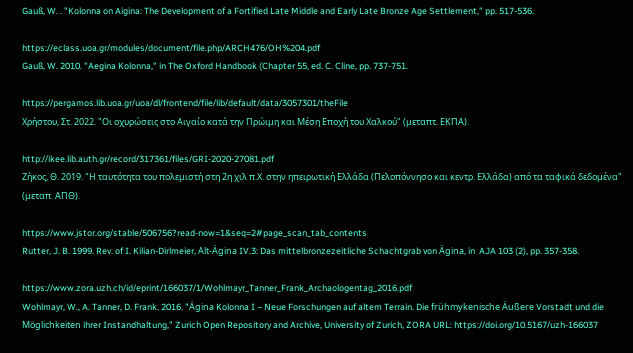Gauß, W. . "Kolonna on Aigina: The Development of a Fortified Late Middle and Early Late Bronze Age Settlement," pp. 517-536.

https://eclass.uoa.gr/modules/document/file.php/ARCH476/OH%204.pdf
Gauß, W. 2010. "Aegina Kolonna," in The Oxford Handbook (Chapter 55, ed. C. Cline, pp. 737-751.

https://pergamos.lib.uoa.gr/uoa/dl/frontend/file/lib/default/data/3057301/theFile
Χρήστου, Στ. 2022. "Οι οχυρώσεις στο Αιγαίο κατά την Πρώιμη και Μέση Εποχή του Χαλκού" (μεταπτ. ΕΚΠΑ).

http://ikee.lib.auth.gr/record/317361/files/GRI-2020-27081.pdf
Ζήκος, Θ. 2019. "Η ταυτότητα του πολεμιστή στη 2η χιλ π.Χ. στην ηπειρωτική Ελλάδα (Πελοπόννησο και κεντρ. Ελλάδα) από τα ταφικά δεδομένα" (μεταπ. ΑΠΘ).

https://www.jstor.org/stable/506756?read-now=1&seq=2#page_scan_tab_contents
Rutter, J. B. 1999. Rev. of I. Kilian-Dirlmeier, Alt-Ägina IV.3: Das mittelbronzezeitliche Schachtgrab von Ägina, in  AJA 103 (2), pp. 357-358.

https://www.zora.uzh.ch/id/eprint/166037/1/Wohlmayr_Tanner_Frank_Archaologentag_2016.pdf
Wohlmayr, W., A. Tanner, D. Frank. 2016. "Ägina Kolonna I – Neue Forschungen auf altem Terrain. Die frühmykenische Äußere Vorstadt und die Möglichkeiten ihrer Instandhaltung," Zurich Open Repository and Archive, University of Zurich, ZORA URL: https://doi.org/10.5167/uzh-166037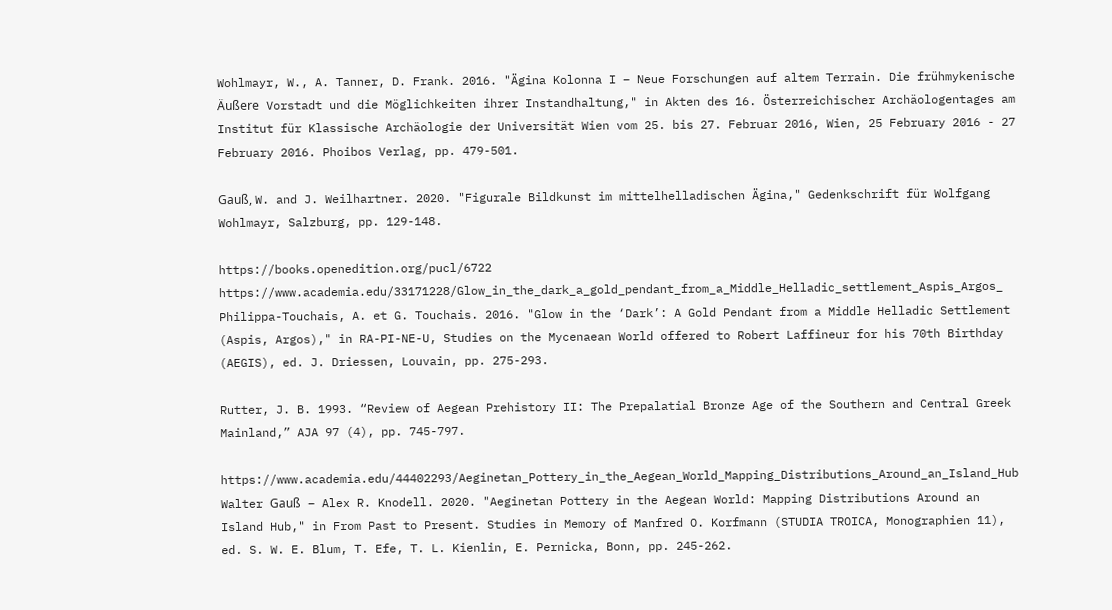Wohlmayr, W., A. Tanner, D. Frank. 2016. "Ägina Kolonna I – Neue Forschungen auf altem Terrain. Die frühmykenische Äußere Vorstadt und die Möglichkeiten ihrer Instandhaltung," in Akten des 16. Österreichischer Archäologentages am Institut für Klassische Archäologie der Universität Wien vom 25. bis 27. Februar 2016, Wien, 25 February 2016 - 27 February 2016. Phoibos Verlag, pp. 479-501.

Gauß, W. and J. Weilhartner. 2020. "Figurale Bildkunst im mittelhelladischen Ägina," Gedenkschrift für Wolfgang Wohlmayr, Salzburg, pp. 129-148.

https://books.openedition.org/pucl/6722
https://www.academia.edu/33171228/Glow_in_the_dark_a_gold_pendant_from_a_Middle_Helladic_settlement_Aspis_Argos_
Philippa-Touchais, A. et G. Touchais. 2016. "Glow in the ‘Dark’: A Gold Pendant from a Middle Helladic Settlement (Aspis, Argos)," in RA-PI-NE-U, Studies on the Mycenaean World offered to Robert Laffineur for his 70th Birthday (AEGIS), ed. J. Driessen, Louvain, pp. 275-293.

Rutter, J. B. 1993. “Review of Aegean Prehistory II: The Prepalatial Bronze Age of the Southern and Central Greek Mainland,” AJA 97 (4), pp. 745-797.

https://www.academia.edu/44402293/Aeginetan_Pottery_in_the_Aegean_World_Mapping_Distributions_Around_an_Island_Hub
Walter Gauß – Alex R. Knodell. 2020. "Aeginetan Pottery in the Aegean World: Mapping Distributions Around an Island Hub," in From Past to Present. Studies in Memory of Manfred O. Korfmann (STUDIA TROICA, Monographien 11), ed. S. W. E. Blum, T. Efe, T. L. Kienlin, E. Pernicka, Bonn, pp. 245-262.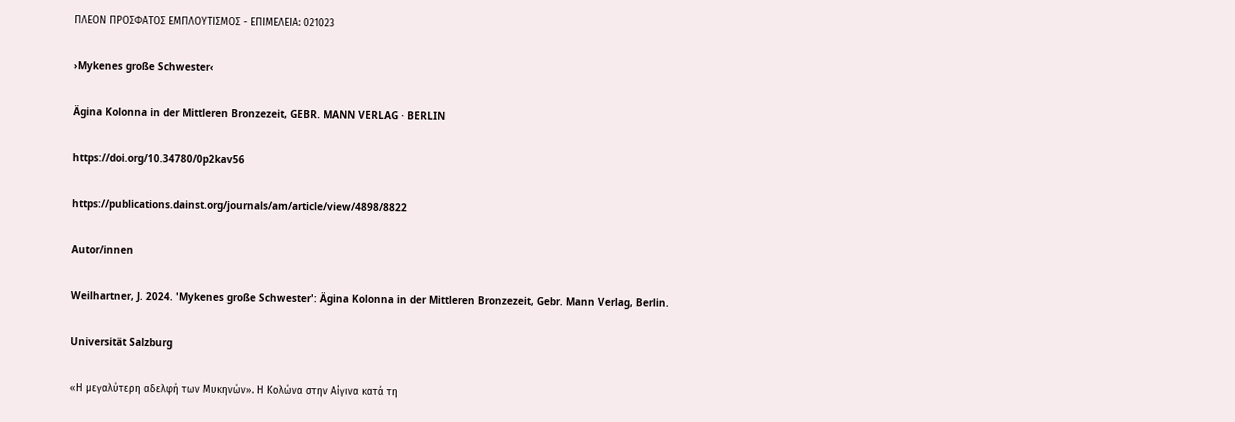ΠΛΕΟΝ ΠΡΟΣΦΑΤΟΣ ΕΜΠΛΟΥΤΙΣΜΟΣ - ΕΠΙΜΕΛΕΙΑ: 021023

›Mykenes große Schwester‹

Ägina Kolonna in der Mittleren Bronzezeit, GEBR. MANN VERLAG · BERLIN

https://doi.org/10.34780/0p2kav56

https://publications.dainst.org/journals/am/article/view/4898/8822

Autor/innen

Weilhartner, J. 2024. 'Mykenes große Schwester': Ägina Kolonna in der Mittleren Bronzezeit, Gebr. Mann Verlag, Berlin.

Universität Salzburg

«Η μεγαλύτερη αδελφή των Μυκηνών». Η Κολώνα στην Αίγινα κατά τη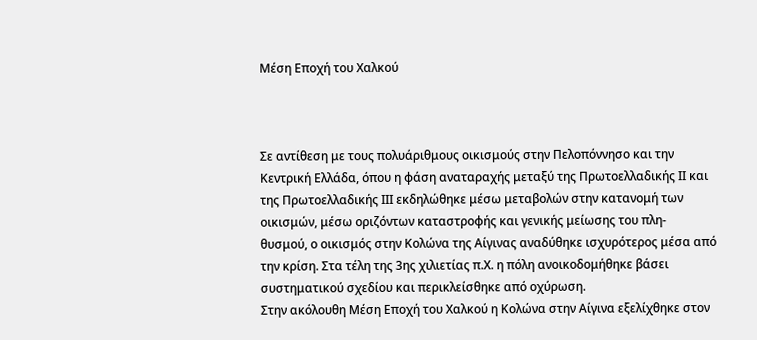Μέση Εποχή του Χαλκού



Σε αντίθεση με τους πολυάριθμους οικισμούς στην Πελοπόννησο και την Κεντρική Ελλάδα, όπου η φάση αναταραχής μεταξύ της Πρωτοελλαδικής ΙΙ και της Πρωτοελλαδικής ΙΙΙ εκδηλώθηκε μέσω μεταβολών στην κατανομή των οικισμών, μέσω οριζόντων καταστροφής και γενικής μείωσης του πλη-
θυσμού, ο οικισμός στην Κολώνα της Αίγινας αναδύθηκε ισχυρότερος μέσα από την κρίση. Στα τέλη της 3ης χιλιετίας π.Χ. η πόλη ανοικοδομήθηκε βάσει συστηματικού σχεδίου και περικλείσθηκε από οχύρωση.
Στην ακόλουθη Μέση Εποχή του Χαλκού η Κολώνα στην Αίγινα εξελίχθηκε στον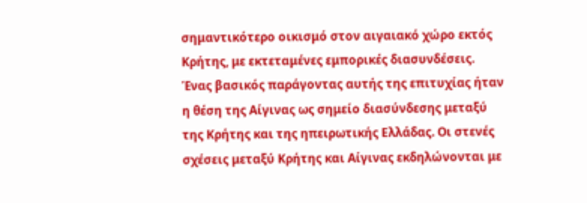σημαντικότερο οικισμό στον αιγαιακό χώρο εκτός Κρήτης, με εκτεταμένες εμπορικές διασυνδέσεις. Ένας βασικός παράγοντας αυτής της επιτυχίας ήταν η θέση της Αίγινας ως σημείο διασύνδεσης μεταξύ της Κρήτης και της ηπειρωτικής Ελλάδας. Οι στενές σχέσεις μεταξύ Κρήτης και Αίγινας εκδηλώνονται με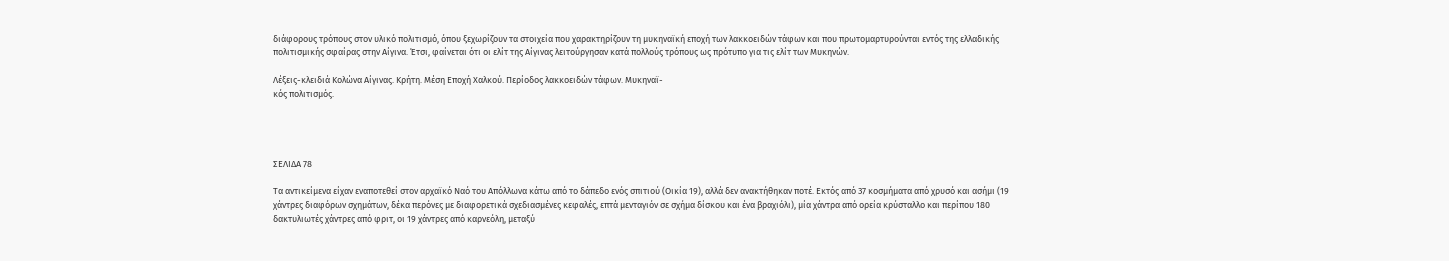διάφορους τρόπους στον υλικό πολιτισμό, όπου ξεχωρίζουν τα στοιχεία που χαρακτηρίζουν τη μυκηναϊκή εποχή των λακκοειδών τάφων και που πρωτομαρτυρούνται εντός της ελλαδικής πολιτισμικής σφαίρας στην Αίγινα. Έτσι, φαίνεται ότι οι ελίτ της Αίγινας λειτούργησαν κατά πολλούς τρόπους ως πρότυπο για τις ελίτ των Μυκηνών.

Λέξεις-κλειδιά Κολώνα Αίγινας. Κρήτη. Μέση Εποχή Χαλκού. Περίοδος λακκοειδών τάφων. Μυκηναϊ-
κός πολιτισμός.




ΣΕΛΙΔΑ 78

Τα αντικείμενα είχαν εναποτεθεί στον αρχαϊκό Ναό του Απόλλωνα κάτω από το δάπεδο ενός σπιτιού (Οικία 19), αλλά δεν ανακτήθηκαν ποτέ. Εκτός από 37 κοσμήματα από χρυσό και ασήμι (19 χάντρες διαφόρων σχημάτων, δέκα περόνες με διαφορετικά σχεδιασμένες κεφαλές, επτά μενταγιόν σε σχήμα δίσκου και ένα βραχιόλι), μία χάντρα από ορεία κρύσταλλο και περίπου 180 δακτυλιωτές χάντρες από φριτ, οι 19 χάντρες από καρνεόλη, μεταξύ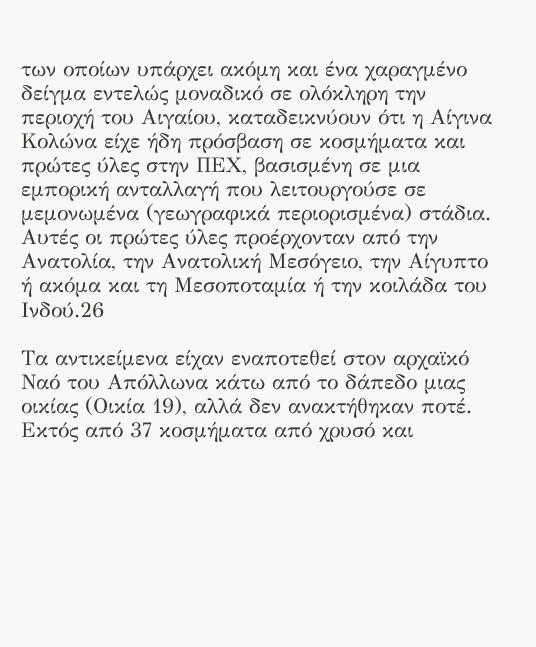των οποίων υπάρχει ακόμη και ένα χαραγμένο δείγμα εντελώς μοναδικό σε ολόκληρη την περιοχή του Αιγαίου, καταδεικνύουν ότι η Αίγινα Κολώνα είχε ήδη πρόσβαση σε κοσμήματα και πρώτες ύλες στην ΠΕΧ, βασισμένη σε μια εμπορική ανταλλαγή που λειτουργούσε σε μεμονωμένα (γεωγραφικά περιορισμένα) στάδια. Αυτές οι πρώτες ύλες προέρχονταν από την Ανατολία, την Ανατολική Μεσόγειο, την Αίγυπτο ή ακόμα και τη Μεσοποταμία ή την κοιλάδα του Ινδού.26

Τα αντικείμενα είχαν εναποτεθεί στον αρχαϊκό Ναό του Απόλλωνα κάτω από το δάπεδο μιας οικίας (Οικία 19), αλλά δεν ανακτήθηκαν ποτέ. Εκτός από 37 κοσμήματα από χρυσό και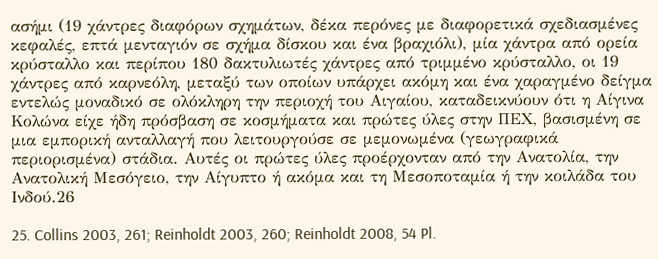ασήμι (19 χάντρες διαφόρων σχημάτων, δέκα περόνες με διαφορετικά σχεδιασμένες κεφαλές, επτά μενταγιόν σε σχήμα δίσκου και ένα βραχιόλι), μία χάντρα από ορεία κρύσταλλο και περίπου 180 δακτυλιωτές χάντρες από τριμμένο κρύσταλλο, οι 19 χάντρες από καρνεόλη, μεταξύ των οποίων υπάρχει ακόμη και ένα χαραγμένο δείγμα εντελώς μοναδικό σε ολόκληρη την περιοχή του Αιγαίου, καταδεικνύουν ότι η Αίγινα Κολώνα είχε ήδη πρόσβαση σε κοσμήματα και πρώτες ύλες στην ΠΕΧ, βασισμένη σε μια εμπορική ανταλλαγή που λειτουργούσε σε μεμονωμένα (γεωγραφικά περιορισμένα) στάδια. Αυτές οι πρώτες ύλες προέρχονταν από την Ανατολία, την Ανατολική Μεσόγειο, την Αίγυπτο ή ακόμα και τη Μεσοποταμία ή την κοιλάδα του Ινδού.26

25. Collins 2003, 261; Reinholdt 2003, 260; Reinholdt 2008, 54 Pl.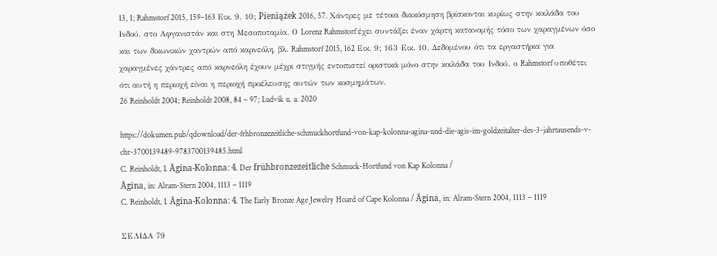13, 1; Rahmstorf 2015, 159–163 Εικ. 9, 10; Pieniążek 2016, 57. Χάντρες με τέτοια διακόσμηση βρίσκονται κυρίως στην κοιλάδα του Ινδού, στο Αφγανιστάν και στη Μεσοποταμία. Ο Lorenz Rahmstorf έχει συντάξει έναν χάρτη κατανομής τόσο των χαραγμένων όσο και των δικωνικών χαντρών από καρνεόλη, βλ. Rahmstorf 2015, 162 Εικ. 9; 163 Εικ. 10. Δεδομένου ότι τα εργαστήρια για χαραγμένες χάντρες από καρνεόλη έχουν μέχρι στιγμής εντοπιστεί οριστικά μόνο στην κοιλάδα του Ινδού, ο Rahmstorf υποθέτει ότι αυτή η περιοχή είναι η περιοχή προέλευσης αυτών των κοσμημάτων.
26 Reinholdt 2004; Reinholdt 2008, 84 – 97; Ludvik u. a. 2020

https://dokumen.pub/qdownload/der-frhbronzezeitliche-schmuckhortfund-von-kap-kolonna-agina-und-die-agis-im-goldzeitalter-des-3-jahrtausends-v-chr-3700139489-9783700139485.html
C. Reinholdt, I. Ägina-Kolonna: 4. Der frühbronzezeitliche Schmuck-Hortfund von Kap Kolonna /
Ägina, in: Alram-Stern 2004, 1113 – 1119
C. Reinholdt, I. Ägina-Kolonna: 4. The Early Bronze Age Jewelry Hoard of Cape Kolonna / Ägina, in: Alram-Stern 2004, 1113 – 1119

ΣΕΛΙΔΑ 79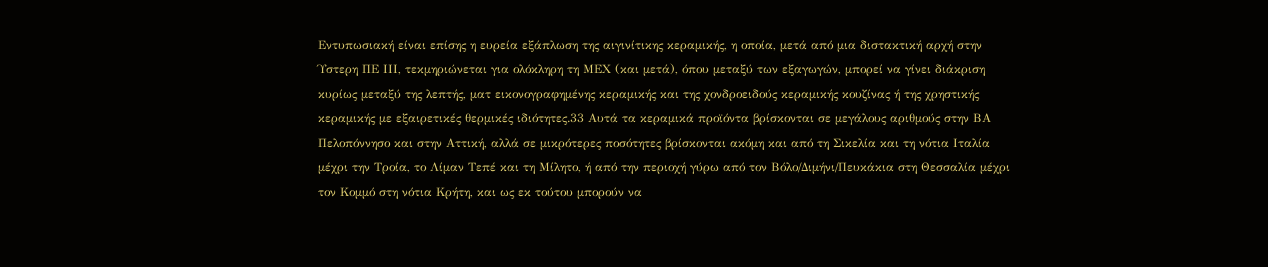Εντυπωσιακή είναι επίσης η ευρεία εξάπλωση της αιγινίτικης κεραμικής, η οποία, μετά από μια διστακτική αρχή στην Ύστερη ΠΕ ΙΙΙ, τεκμηριώνεται για ολόκληρη τη ΜΕΧ (και μετά), όπου μεταξύ των εξαγωγών, μπορεί να γίνει διάκριση κυρίως μεταξύ της λεπτής, ματ εικονογραφημένης κεραμικής και της χονδροειδούς κεραμικής κουζίνας ή της χρηστικής κεραμικής με εξαιρετικές θερμικές ιδιότητες.33 Αυτά τα κεραμικά προϊόντα βρίσκονται σε μεγάλους αριθμούς στην ΒΑ Πελοπόννησο και στην Αττική, αλλά σε μικρότερες ποσότητες βρίσκονται ακόμη και από τη Σικελία και τη νότια Ιταλία μέχρι την Τροία, το Λίμαν Τεπέ και τη Μίλητο, ή από την περιοχή γύρω από τον Βόλο/Διμήνι/Πευκάκια στη Θεσσαλία μέχρι τον Κομμό στη νότια Κρήτη, και ως εκ τούτου μπορούν να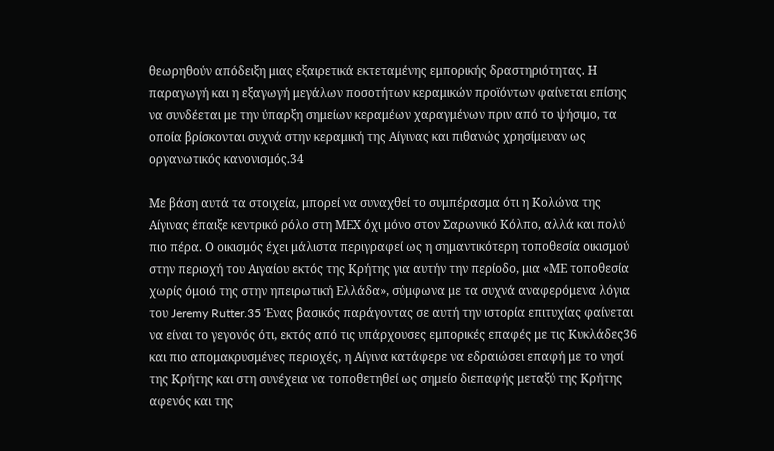θεωρηθούν απόδειξη μιας εξαιρετικά εκτεταμένης εμπορικής δραστηριότητας. Η παραγωγή και η εξαγωγή μεγάλων ποσοτήτων κεραμικών προϊόντων φαίνεται επίσης να συνδέεται με την ύπαρξη σημείων κεραμέων χαραγμένων πριν από το ψήσιμο, τα οποία βρίσκονται συχνά στην κεραμική της Αίγινας και πιθανώς χρησίμευαν ως οργανωτικός κανονισμός.34

Με βάση αυτά τα στοιχεία, μπορεί να συναχθεί το συμπέρασμα ότι η Κολώνα της Αίγινας έπαιξε κεντρικό ρόλο στη ΜΕΧ όχι μόνο στον Σαρωνικό Κόλπο, αλλά και πολύ πιο πέρα. Ο οικισμός έχει μάλιστα περιγραφεί ως η σημαντικότερη τοποθεσία οικισμού στην περιοχή του Αιγαίου εκτός της Κρήτης για αυτήν την περίοδο, μια «ΜΕ τοποθεσία χωρίς όμοιό της στην ηπειρωτική Ελλάδα», σύμφωνα με τα συχνά αναφερόμενα λόγια του Jeremy Rutter.35 Ένας βασικός παράγοντας σε αυτή την ιστορία επιτυχίας φαίνεται να είναι το γεγονός ότι, εκτός από τις υπάρχουσες εμπορικές επαφές με τις Κυκλάδες36 και πιο απομακρυσμένες περιοχές, η Αίγινα κατάφερε να εδραιώσει επαφή με το νησί της Κρήτης και στη συνέχεια να τοποθετηθεί ως σημείο διεπαφής μεταξύ της Κρήτης αφενός και της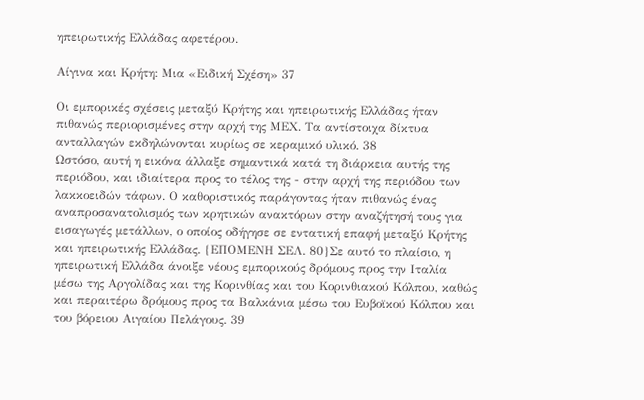ηπειρωτικής Ελλάδας αφετέρου.

Αίγινα και Κρήτη: Μια «Ειδική Σχέση» 37

Οι εμπορικές σχέσεις μεταξύ Κρήτης και ηπειρωτικής Ελλάδας ήταν πιθανώς περιορισμένες στην αρχή της ΜΕΧ. Τα αντίστοιχα δίκτυα ανταλλαγών εκδηλώνονται κυρίως σε κεραμικό υλικό. 38
Ωστόσο, αυτή η εικόνα άλλαξε σημαντικά κατά τη διάρκεια αυτής της περιόδου, και ιδιαίτερα προς το τέλος της - στην αρχή της περιόδου των λακκοειδών τάφων. Ο καθοριστικός παράγοντας ήταν πιθανώς ένας αναπροσανατολισμός των κρητικών ανακτόρων στην αναζήτησή τους για εισαγωγές μετάλλων, ο οποίος οδήγησε σε εντατική επαφή μεταξύ Κρήτης και ηπειρωτικής Ελλάδας. {ΕΠΟΜΕΝΗ ΣΕΛ. 80}Σε αυτό το πλαίσιο, η ηπειρωτική Ελλάδα άνοιξε νέους εμπορικούς δρόμους προς την Ιταλία μέσω της Αργολίδας και της Κορινθίας και του Κορινθιακού Κόλπου, καθώς και περαιτέρω δρόμους προς τα Βαλκάνια μέσω του Ευβοϊκού Κόλπου και του βόρειου Αιγαίου Πελάγους. 39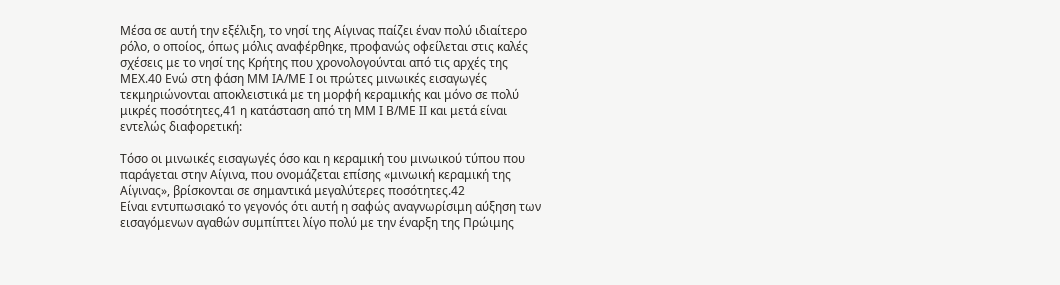Μέσα σε αυτή την εξέλιξη, το νησί της Αίγινας παίζει έναν πολύ ιδιαίτερο ρόλο, ο οποίος, όπως μόλις αναφέρθηκε, προφανώς οφείλεται στις καλές σχέσεις με το νησί της Κρήτης που χρονολογούνται από τις αρχές της ΜΕΧ.40 Ενώ στη φάση ΜΜ ΙΑ/ΜΕ Ι οι πρώτες μινωικές εισαγωγές τεκμηριώνονται αποκλειστικά με τη μορφή κεραμικής και μόνο σε πολύ μικρές ποσότητες,41 η κατάσταση από τη ΜΜ Ι Β/ΜΕ ΙΙ και μετά είναι εντελώς διαφορετική:

Τόσο οι μινωικές εισαγωγές όσο και η κεραμική του μινωικού τύπου που παράγεται στην Αίγινα, που ονομάζεται επίσης «μινωική κεραμική της Αίγινας», βρίσκονται σε σημαντικά μεγαλύτερες ποσότητες.42
Είναι εντυπωσιακό το γεγονός ότι αυτή η σαφώς αναγνωρίσιμη αύξηση των εισαγόμενων αγαθών συμπίπτει λίγο πολύ με την έναρξη της Πρώιμης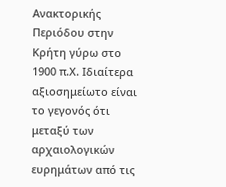Ανακτορικής Περιόδου στην Κρήτη γύρω στο 1900 π.Χ. Ιδιαίτερα αξιοσημείωτο είναι το γεγονός ότι μεταξύ των αρχαιολογικών ευρημάτων από τις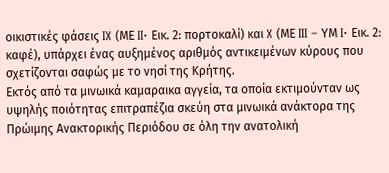οικιστικές φάσεις IX (ΜΕ II· Εικ. 2: πορτοκαλί) και X (ΜΕ III – ΥΜ I· Εικ. 2: καφέ), υπάρχει ένας αυξημένος αριθμός αντικειμένων κύρους που σχετίζονται σαφώς με το νησί της Κρήτης.
Εκτός από τα μινωικά καμαραικα αγγεία, τα οποία εκτιμούνταν ως υψηλής ποιότητας επιτραπέζια σκεύη στα μινωικά ανάκτορα της Πρώιμης Ανακτορικής Περιόδου σε όλη την ανατολική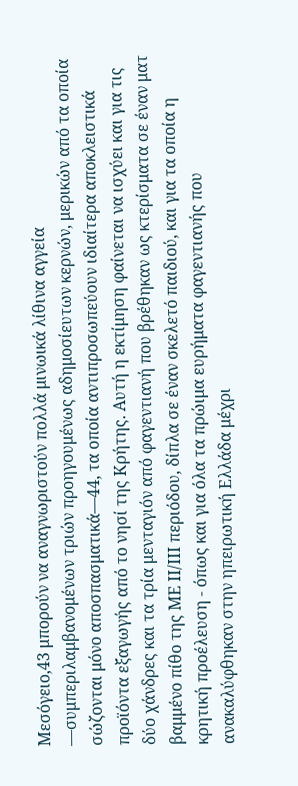Μεσόγειο,43 μπορούν να αναγνωριστούν πολλά μινωικά λίθινα αγγεία —συμπεριλαμβανομένων τριών προηγουμένως αδημοσίευτων κερνών, μερικών από τα οποία σώζονται μόνο αποσπασματικά—44, τα οποία αντιπροσωπεύουν ιδιαίτερα αποκλειστικά προϊόντα εξαγωγής από το νησί της Κρήτης. Αυτή η εκτίμηση φαίνεται να ισχύει και για τις δύο χάνδρες και τα τρία μενταγιόν από φαγεντιανή που βρέθηκαν ως κτερίσματα σε έναν ματ βαμμένο πίθο της ΜΕ ΙΙ/ΙΙΙ περιόδου, δίπλα σε έναν σκελετό παιδιού, και για τα οποία η κρητική προέλευση - όπως και για όλα τα πρώιμα ευρήματα φαγεντιανής που ανακαλύφθηκαν στην ηπειρωτική Ελλάδα μέχρι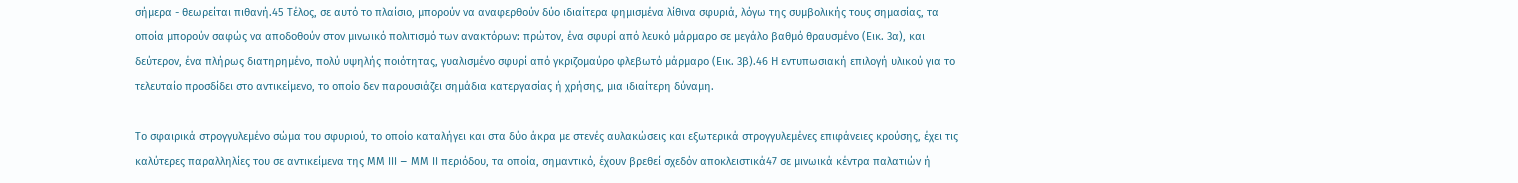σήμερα - θεωρείται πιθανή.45 Τέλος, σε αυτό το πλαίσιο, μπορούν να αναφερθούν δύο ιδιαίτερα φημισμένα λίθινα σφυριά, λόγω της συμβολικής τους σημασίας, τα οποία μπορούν σαφώς να αποδοθούν στον μινωικό πολιτισμό των ανακτόρων: πρώτον, ένα σφυρί από λευκό μάρμαρο σε μεγάλο βαθμό θραυσμένο (Εικ. 3α), και δεύτερον, ένα πλήρως διατηρημένο, πολύ υψηλής ποιότητας, γυαλισμένο σφυρί από γκριζομαύρο φλεβωτό μάρμαρο (Εικ. 3β).46 Η εντυπωσιακή επιλογή υλικού για το τελευταίο προσδίδει στο αντικείμενο, το οποίο δεν παρουσιάζει σημάδια κατεργασίας ή χρήσης, μια ιδιαίτερη δύναμη.

Το σφαιρικά στρογγυλεμένο σώμα του σφυριού, το οποίο καταλήγει και στα δύο άκρα με στενές αυλακώσεις και εξωτερικά στρογγυλεμένες επιφάνειες κρούσης, έχει τις καλύτερες παραλληλίες του σε αντικείμενα της ΜΜ III – ΜΜ II περιόδου, τα οποία, σημαντικό, έχουν βρεθεί σχεδόν αποκλειστικά47 σε μινωικά κέντρα παλατιών ή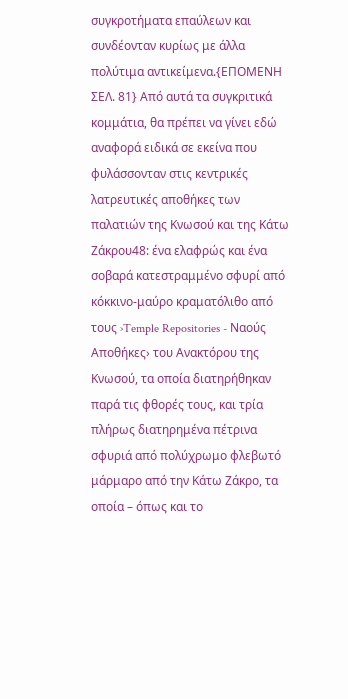συγκροτήματα επαύλεων και συνδέονταν κυρίως με άλλα πολύτιμα αντικείμενα.{ΕΠΟΜΕΝΗ ΣΕΛ. 81} Από αυτά τα συγκριτικά κομμάτια, θα πρέπει να γίνει εδώ αναφορά ειδικά σε εκείνα που φυλάσσονταν στις κεντρικές λατρευτικές αποθήκες των παλατιών της Κνωσού και της Κάτω Ζάκρου48: ένα ελαφρώς και ένα σοβαρά κατεστραμμένο σφυρί από κόκκινο-μαύρο κραματόλιθο από τους ›Temple Repositories - Ναούς Αποθήκες› του Ανακτόρου της Κνωσού, τα οποία διατηρήθηκαν παρά τις φθορές τους, και τρία πλήρως διατηρημένα πέτρινα σφυριά από πολύχρωμο φλεβωτό μάρμαρο από την Κάτω Ζάκρο, τα οποία – όπως και το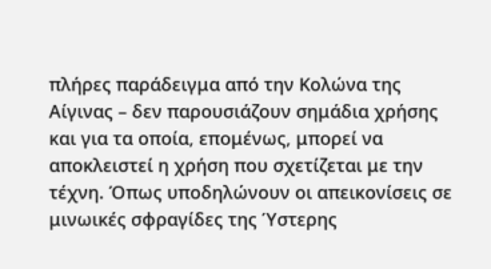πλήρες παράδειγμα από την Κολώνα της Αίγινας – δεν παρουσιάζουν σημάδια χρήσης και για τα οποία, επομένως, μπορεί να αποκλειστεί η χρήση που σχετίζεται με την τέχνη. Όπως υποδηλώνουν οι απεικονίσεις σε μινωικές σφραγίδες της Ύστερης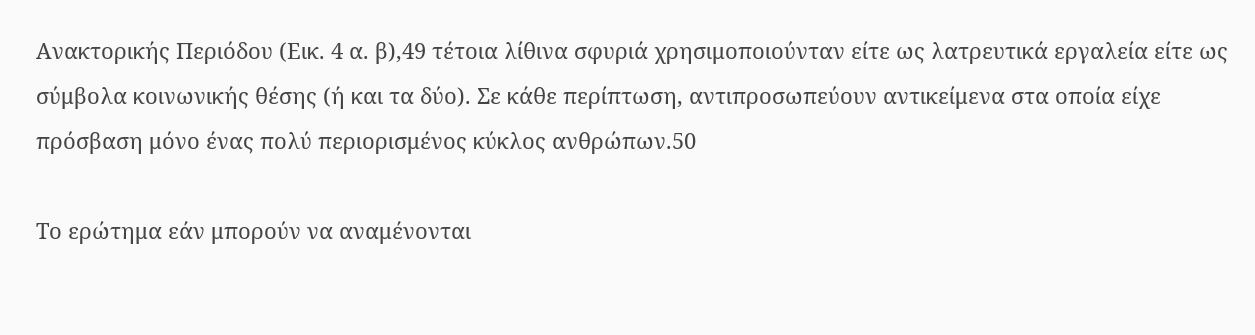Ανακτορικής Περιόδου (Εικ. 4 α. β),49 τέτοια λίθινα σφυριά χρησιμοποιούνταν είτε ως λατρευτικά εργαλεία είτε ως σύμβολα κοινωνικής θέσης (ή και τα δύο). Σε κάθε περίπτωση, αντιπροσωπεύουν αντικείμενα στα οποία είχε πρόσβαση μόνο ένας πολύ περιορισμένος κύκλος ανθρώπων.50

Το ερώτημα εάν μπορούν να αναμένονται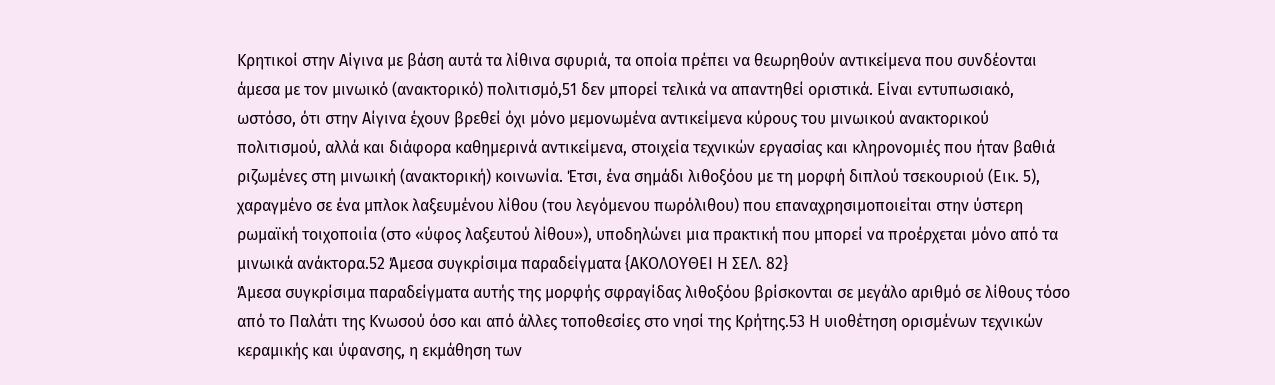Κρητικοί στην Αίγινα με βάση αυτά τα λίθινα σφυριά, τα οποία πρέπει να θεωρηθούν αντικείμενα που συνδέονται άμεσα με τον μινωικό (ανακτορικό) πολιτισμό,51 δεν μπορεί τελικά να απαντηθεί οριστικά. Είναι εντυπωσιακό, ωστόσο, ότι στην Αίγινα έχουν βρεθεί όχι μόνο μεμονωμένα αντικείμενα κύρους του μινωικού ανακτορικού πολιτισμού, αλλά και διάφορα καθημερινά αντικείμενα, στοιχεία τεχνικών εργασίας και κληρονομιές που ήταν βαθιά ριζωμένες στη μινωική (ανακτορική) κοινωνία. Έτσι, ένα σημάδι λιθοξόου με τη μορφή διπλού τσεκουριού (Εικ. 5), χαραγμένο σε ένα μπλοκ λαξευμένου λίθου (του λεγόμενου πωρόλιθου) που επαναχρησιμοποιείται στην ύστερη ρωμαϊκή τοιχοποιία (στο «ύφος λαξευτού λίθου»), υποδηλώνει μια πρακτική που μπορεί να προέρχεται μόνο από τα μινωικά ανάκτορα.52 Άμεσα συγκρίσιμα παραδείγματα {ΑΚΟΛΟΥΘΕΙ Η ΣΕΛ. 82}
Άμεσα συγκρίσιμα παραδείγματα αυτής της μορφής σφραγίδας λιθοξόου βρίσκονται σε μεγάλο αριθμό σε λίθους τόσο από το Παλάτι της Κνωσού όσο και από άλλες τοποθεσίες στο νησί της Κρήτης.53 Η υιοθέτηση ορισμένων τεχνικών κεραμικής και ύφανσης, η εκμάθηση των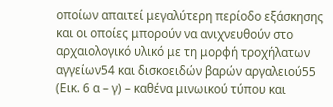οποίων απαιτεί μεγαλύτερη περίοδο εξάσκησης και οι οποίες μπορούν να ανιχνευθούν στο αρχαιολογικό υλικό με τη μορφή τροχήλατων αγγείων54 και δισκοειδών βαρών αργαλειού55 (Εικ. 6 α – γ) – καθένα μινωικού τύπου και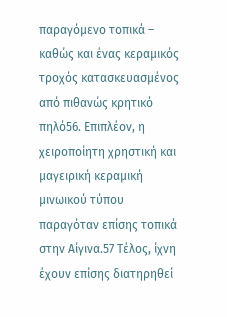παραγόμενο τοπικά – καθώς και ένας κεραμικός τροχός κατασκευασμένος από πιθανώς κρητικό πηλό56. Επιπλέον, η χειροποίητη χρηστική και μαγειρική κεραμική μινωικού τύπου παραγόταν επίσης τοπικά στην Αίγινα.57 Τέλος, ίχνη έχουν επίσης διατηρηθεί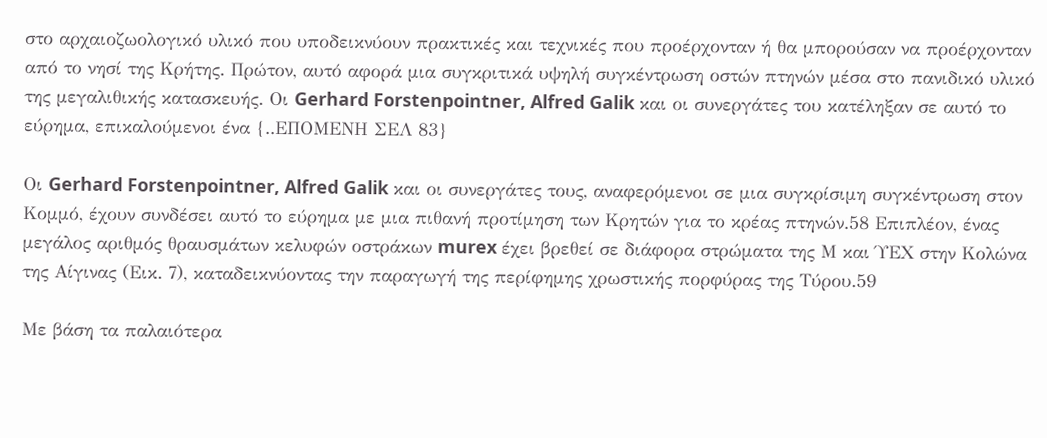στο αρχαιοζωολογικό υλικό που υποδεικνύουν πρακτικές και τεχνικές που προέρχονταν ή θα μπορούσαν να προέρχονταν από το νησί της Κρήτης. Πρώτον, αυτό αφορά μια συγκριτικά υψηλή συγκέντρωση οστών πτηνών μέσα στο πανιδικό υλικό της μεγαλιθικής κατασκευής. Οι Gerhard Forstenpointner, Alfred Galik και οι συνεργάτες του κατέληξαν σε αυτό το εύρημα, επικαλούμενοι ένα {..ΕΠΟΜΕΝΗ ΣΕΛ 83}

Οι Gerhard Forstenpointner, Alfred Galik και οι συνεργάτες τους, αναφερόμενοι σε μια συγκρίσιμη συγκέντρωση στον Κομμό, έχουν συνδέσει αυτό το εύρημα με μια πιθανή προτίμηση των Κρητών για το κρέας πτηνών.58 Επιπλέον, ένας μεγάλος αριθμός θραυσμάτων κελυφών οστράκων murex έχει βρεθεί σε διάφορα στρώματα της Μ και ΎΕΧ στην Κολώνα της Αίγινας (Εικ. 7), καταδεικνύοντας την παραγωγή της περίφημης χρωστικής πορφύρας της Τύρου.59

Με βάση τα παλαιότερα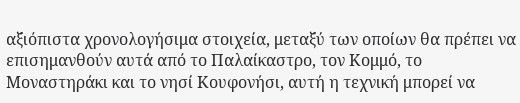αξιόπιστα χρονολογήσιμα στοιχεία, μεταξύ των οποίων θα πρέπει να επισημανθούν αυτά από το Παλαίκαστρο, τον Κομμό, το Μοναστηράκι και το νησί Κουφονήσι, αυτή η τεχνική μπορεί να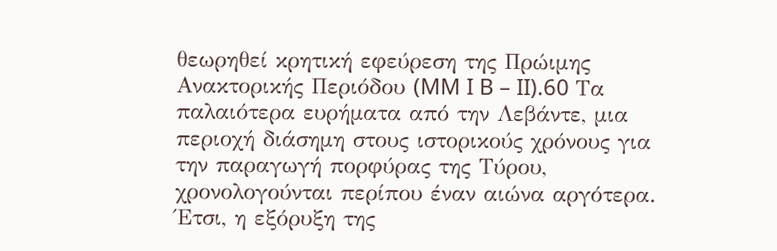θεωρηθεί κρητική εφεύρεση της Πρώιμης Ανακτορικής Περιόδου (MM I B – II).60 Τα παλαιότερα ευρήματα από την Λεβάντε, μια περιοχή διάσημη στους ιστορικούς χρόνους για την παραγωγή πορφύρας της Τύρου, χρονολογούνται περίπου έναν αιώνα αργότερα. Έτσι, η εξόρυξη της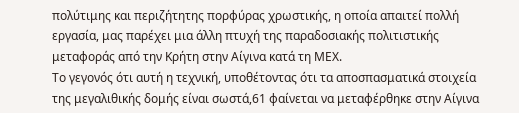πολύτιμης και περιζήτητης πορφύρας χρωστικής, η οποία απαιτεί πολλή εργασία, μας παρέχει μια άλλη πτυχή της παραδοσιακής πολιτιστικής μεταφοράς από την Κρήτη στην Αίγινα κατά τη ΜΕΧ.
Το γεγονός ότι αυτή η τεχνική, υποθέτοντας ότι τα αποσπασματικά στοιχεία της μεγαλιθικής δομής είναι σωστά,61 φαίνεται να μεταφέρθηκε στην Αίγινα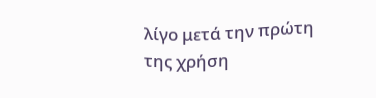λίγο μετά την πρώτη της χρήση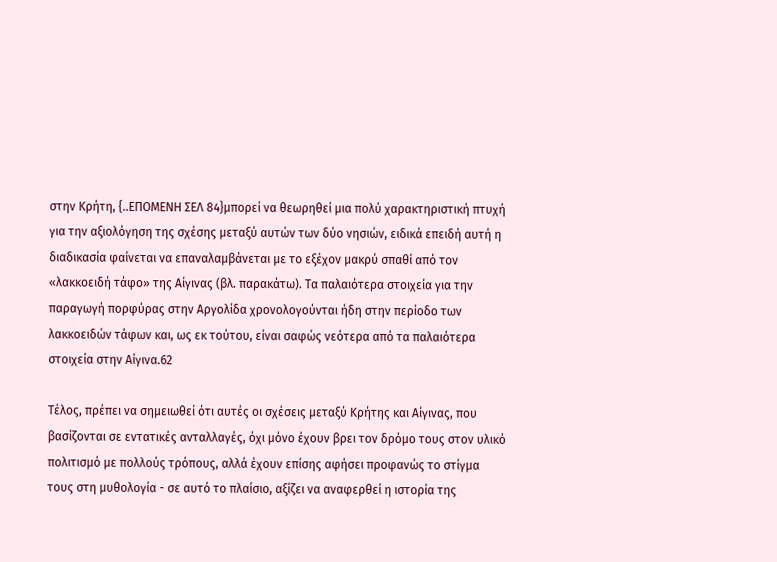στην Κρήτη, {..ΕΠΟΜΕΝΗ ΣΕΛ 84}μπορεί να θεωρηθεί μια πολύ χαρακτηριστική πτυχή για την αξιολόγηση της σχέσης μεταξύ αυτών των δύο νησιών, ειδικά επειδή αυτή η διαδικασία φαίνεται να επαναλαμβάνεται με το εξέχον μακρύ σπαθί από τον «λακκοειδή τάφο» της Αίγινας (βλ. παρακάτω). Τα παλαιότερα στοιχεία για την παραγωγή πορφύρας στην Αργολίδα χρονολογούνται ήδη στην περίοδο των λακκοειδών τάφων και, ως εκ τούτου, είναι σαφώς νεότερα από τα παλαιότερα στοιχεία στην Αίγινα.62

Τέλος, πρέπει να σημειωθεί ότι αυτές οι σχέσεις μεταξύ Κρήτης και Αίγινας, που βασίζονται σε εντατικές ανταλλαγές, όχι μόνο έχουν βρει τον δρόμο τους στον υλικό πολιτισμό με πολλούς τρόπους, αλλά έχουν επίσης αφήσει προφανώς το στίγμα τους στη μυθολογία - σε αυτό το πλαίσιο, αξίζει να αναφερθεί η ιστορία της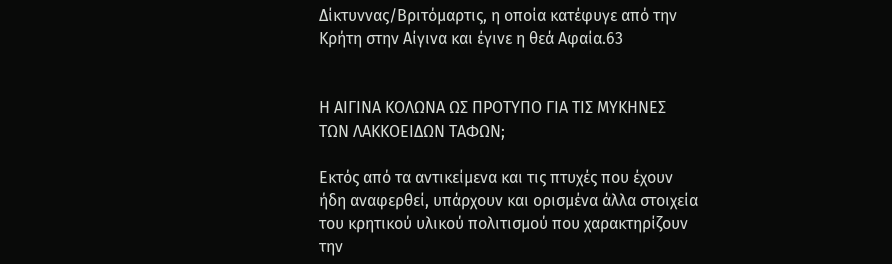Δίκτυννας/Βριτόμαρτις, η οποία κατέφυγε από την Κρήτη στην Αίγινα και έγινε η θεά Αφαία.63


Η ΑΙΓΙΝΑ ΚΟΛΩΝΑ ΩΣ ΠΡΟΤΥΠΟ ΓΙΑ ΤΙΣ ΜΥΚΗΝΕΣ ΤΩΝ ΛΑΚΚΟΕΙΔΩΝ ΤΑΦΩΝ;

Εκτός από τα αντικείμενα και τις πτυχές που έχουν ήδη αναφερθεί, υπάρχουν και ορισμένα άλλα στοιχεία του κρητικού υλικού πολιτισμού που χαρακτηρίζουν την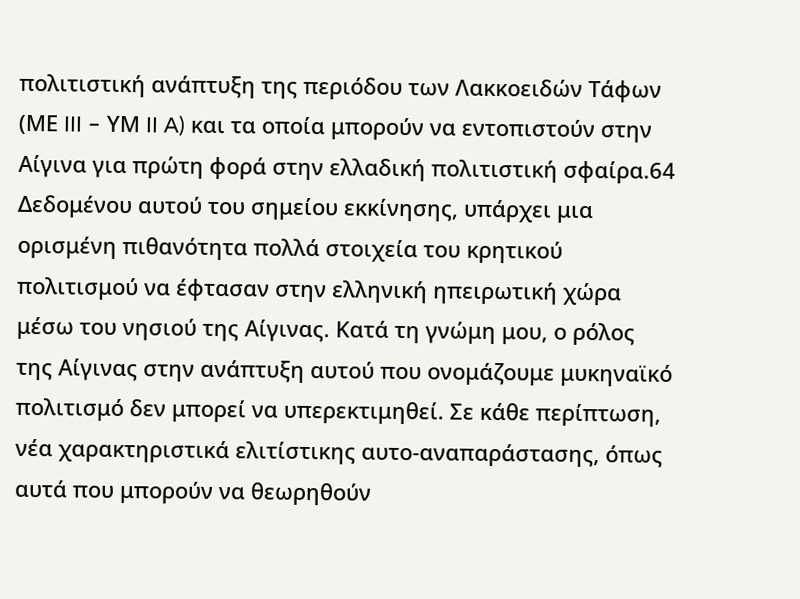πολιτιστική ανάπτυξη της περιόδου των Λακκοειδών Τάφων (ΜΕ III – ΥΜ II A) και τα οποία μπορούν να εντοπιστούν στην Αίγινα για πρώτη φορά στην ελλαδική πολιτιστική σφαίρα.64 Δεδομένου αυτού του σημείου εκκίνησης, υπάρχει μια ορισμένη πιθανότητα πολλά στοιχεία του κρητικού πολιτισμού να έφτασαν στην ελληνική ηπειρωτική χώρα μέσω του νησιού της Αίγινας. Κατά τη γνώμη μου, ο ρόλος της Αίγινας στην ανάπτυξη αυτού που ονομάζουμε μυκηναϊκό πολιτισμό δεν μπορεί να υπερεκτιμηθεί. Σε κάθε περίπτωση, νέα χαρακτηριστικά ελιτίστικης αυτο-αναπαράστασης, όπως αυτά που μπορούν να θεωρηθούν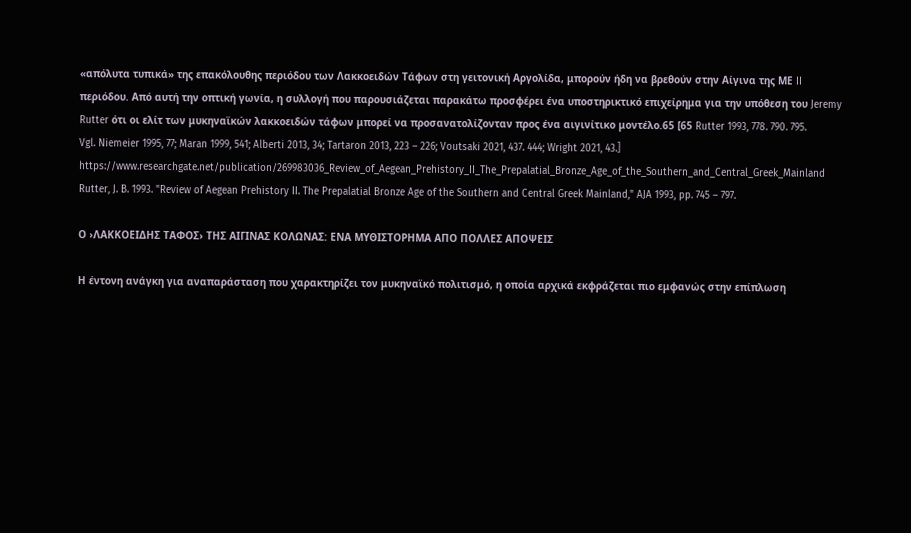«απόλυτα τυπικά» της επακόλουθης περιόδου των Λακκοειδών Τάφων στη γειτονική Αργολίδα, μπορούν ήδη να βρεθούν στην Αίγινα της ΜΕ II περιόδου. Από αυτή την οπτική γωνία, η συλλογή που παρουσιάζεται παρακάτω προσφέρει ένα υποστηρικτικό επιχείρημα για την υπόθεση του Jeremy Rutter ότι οι ελίτ των μυκηναϊκών λακκοειδών τάφων μπορεί να προσανατολίζονταν προς ένα αιγινίτικο μοντέλο.65 [65 Rutter 1993, 778. 790. 795. Vgl. Niemeier 1995, 77; Maran 1999, 541; Alberti 2013, 34; Tartaron 2013, 223 – 226; Voutsaki 2021, 437. 444; Wright 2021, 43.]
https://www.researchgate.net/publication/269983036_Review_of_Aegean_Prehistory_II_The_Prepalatial_Bronze_Age_of_the_Southern_and_Central_Greek_Mainland
Rutter, J. B. 1993. "Review of Aegean Prehistory II. The Prepalatial Bronze Age of the Southern and Central Greek Mainland," AJA 1993, pp. 745 – 797.

Ο ›ΛΑΚΚΟΕΙΔΗΣ ΤΑΦΟΣ› ΤΗΣ ΑΙΓΙΝΑΣ ΚΟΛΩΝΑΣ: ΕΝΑ ΜΥΘΙΣΤΟΡΗΜΑ ΑΠΟ ΠΟΛΛΕΣ ΑΠΟΨΕΙΣ

Η έντονη ανάγκη για αναπαράσταση που χαρακτηρίζει τον μυκηναϊκό πολιτισμό, η οποία αρχικά εκφράζεται πιο εμφανώς στην επίπλωση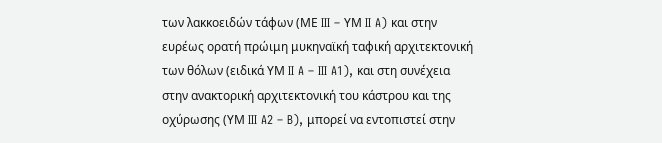των λακκοειδών τάφων (ΜΕ III – ΥΜ II A) και στην ευρέως ορατή πρώιμη μυκηναϊκή ταφική αρχιτεκτονική των θόλων (ειδικά ΥΜ II A – III A1), και στη συνέχεια στην ανακτορική αρχιτεκτονική του κάστρου και της οχύρωσης (ΥΜ III A2 – B), μπορεί να εντοπιστεί στην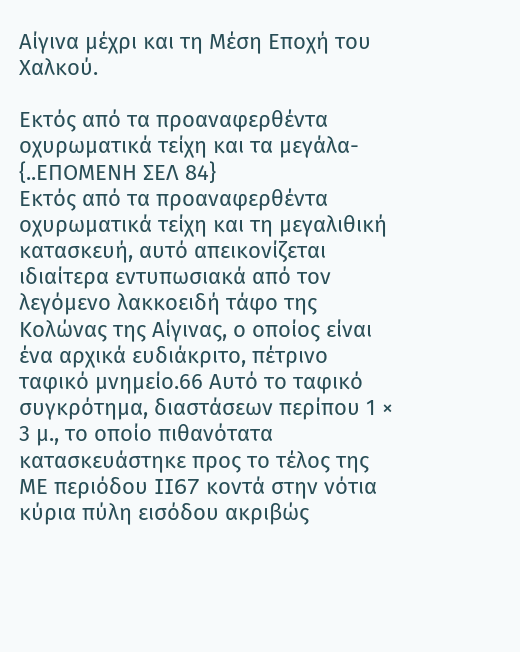Αίγινα μέχρι και τη Μέση Εποχή του Χαλκού.

Εκτός από τα προαναφερθέντα οχυρωματικά τείχη και τα μεγάλα- {..ΕΠΟΜΕΝΗ ΣΕΛ 84}
Εκτός από τα προαναφερθέντα οχυρωματικά τείχη και τη μεγαλιθική κατασκευή, αυτό απεικονίζεται ιδιαίτερα εντυπωσιακά από τον λεγόμενο λακκοειδή τάφο της Κολώνας της Αίγινας, ο οποίος είναι ένα αρχικά ευδιάκριτο, πέτρινο ταφικό μνημείο.66 Αυτό το ταφικό συγκρότημα, διαστάσεων περίπου 1 × 3 μ., το οποίο πιθανότατα κατασκευάστηκε προς το τέλος της ΜΕ περιόδου II67 κοντά στην νότια κύρια πύλη εισόδου ακριβώς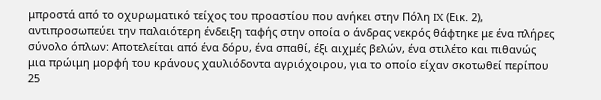μπροστά από το οχυρωματικό τείχος του προαστίου που ανήκει στην Πόλη IX (Εικ. 2), αντιπροσωπεύει την παλαιότερη ένδειξη ταφής στην οποία ο άνδρας νεκρός θάφτηκε με ένα πλήρες σύνολο όπλων: Αποτελείται από ένα δόρυ, ένα σπαθί, έξι αιχμές βελών, ένα στιλέτο και πιθανώς μια πρώιμη μορφή του κράνους χαυλιόδοντα αγριόχοιρου, για το οποίο είχαν σκοτωθεί περίπου 25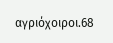αγριόχοιροι.68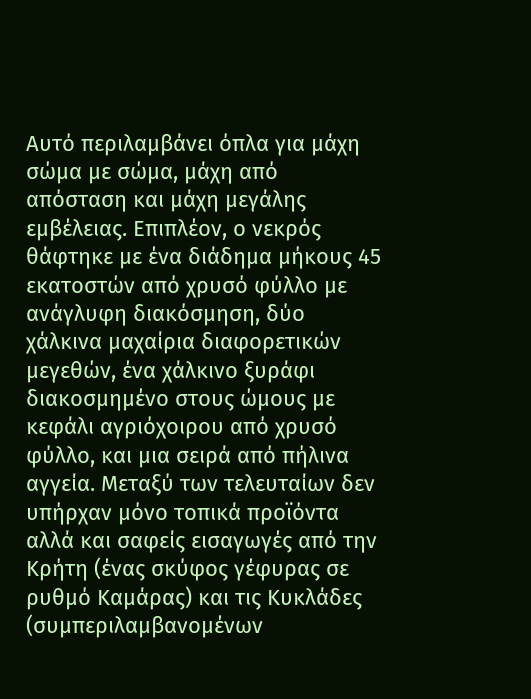Αυτό περιλαμβάνει όπλα για μάχη σώμα με σώμα, μάχη από απόσταση και μάχη μεγάλης εμβέλειας. Επιπλέον, ο νεκρός θάφτηκε με ένα διάδημα μήκους 45 εκατοστών από χρυσό φύλλο με ανάγλυφη διακόσμηση, δύο χάλκινα μαχαίρια διαφορετικών μεγεθών, ένα χάλκινο ξυράφι διακοσμημένο στους ώμους με κεφάλι αγριόχοιρου από χρυσό φύλλο, και μια σειρά από πήλινα αγγεία. Μεταξύ των τελευταίων δεν υπήρχαν μόνο τοπικά προϊόντα αλλά και σαφείς εισαγωγές από την Κρήτη (ένας σκύφος γέφυρας σε ρυθμό Καμάρας) και τις Κυκλάδες (συμπεριλαμβανομένων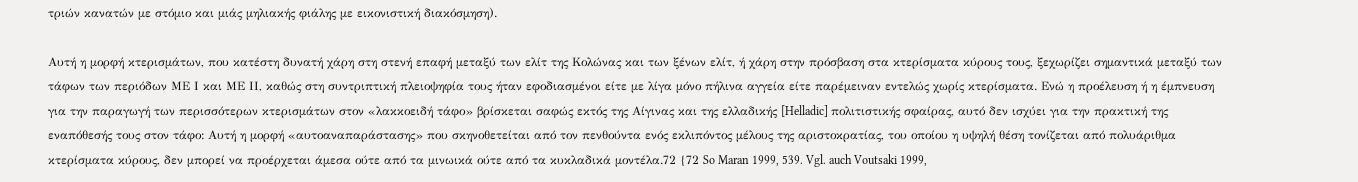τριών κανατών με στόμιο και μιάς μηλιακής φιάλης με εικονιστική διακόσμηση).

Αυτή η μορφή κτερισμάτων, που κατέστη δυνατή χάρη στη στενή επαφή μεταξύ των ελίτ της Κολώνας και των ξένων ελίτ, ή χάρη στην πρόσβαση στα κτερίσματα κύρους τους, ξεχωρίζει σημαντικά μεταξύ των τάφων των περιόδων ΜΕ Ι και ΜΕ ΙΙ, καθώς στη συντριπτική πλειοψηφία τους ήταν εφοδιασμένοι είτε με λίγα μόνο πήλινα αγγεία είτε παρέμειναν εντελώς χωρίς κτερίσματα. Ενώ η προέλευση ή η έμπνευση για την παραγωγή των περισσότερων κτερισμάτων στον «λακκοειδή τάφο» βρίσκεται σαφώς εκτός της Αίγινας και της ελλαδικής [Helladic] πολιτιστικής σφαίρας, αυτό δεν ισχύει για την πρακτική της εναπόθεσής τους στον τάφο: Αυτή η μορφή «αυτοαναπαράστασης» που σκηνοθετείται από τον πενθούντα ενός εκλιπόντος μέλους της αριστοκρατίας, του οποίου η υψηλή θέση τονίζεται από πολυάριθμα κτερίσματα κύρους, δεν μπορεί να προέρχεται άμεσα ούτε από τα μινωικά ούτε από τα κυκλαδικά μοντέλα.72 {72 So Maran 1999, 539. Vgl. auch Voutsaki 1999,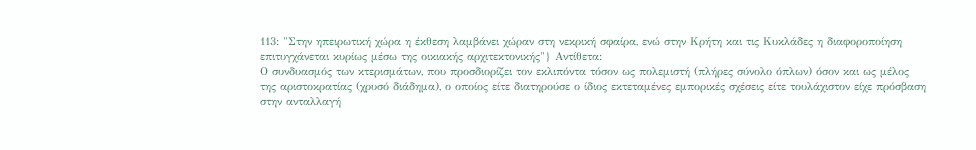113: "Στην ηπειρωτική χώρα η έκθεση λαμβάνει χώραν στη νεκρική σφαίρα, ενώ στην Κρήτη και τις Κυκλάδες η διαφοροποίηση επιτυγχάνεται κυρίως μέσω της οικιακής αρχιτεκτονικής"} Αντίθετα:
Ο συνδυασμός των κτερισμάτων, που προσδιορίζει τον εκλιπόντα τόσον ως πολεμιστή (πλήρες σύνολο όπλων) όσον και ως μέλος της αριστοκρατίας (χρυσό διάδημα), ο οποίος είτε διατηρούσε ο ίδιος εκτεταμένες εμπορικές σχέσεις είτε τουλάχιστον είχε πρόσβαση στην ανταλλαγή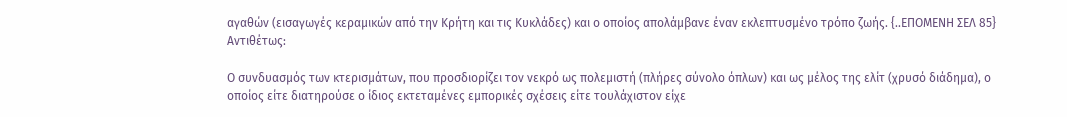αγαθών (εισαγωγές κεραμικών από την Κρήτη και τις Κυκλάδες) και ο οποίος απολάμβανε έναν εκλεπτυσμένο τρόπο ζωής. {..ΕΠΟΜΕΝΗ ΣΕΛ 85}
Αντιθέτως:

Ο συνδυασμός των κτερισμάτων, που προσδιορίζει τον νεκρό ως πολεμιστή (πλήρες σύνολο όπλων) και ως μέλος της ελίτ (χρυσό διάδημα), ο οποίος είτε διατηρούσε ο ίδιος εκτεταμένες εμπορικές σχέσεις είτε τουλάχιστον είχε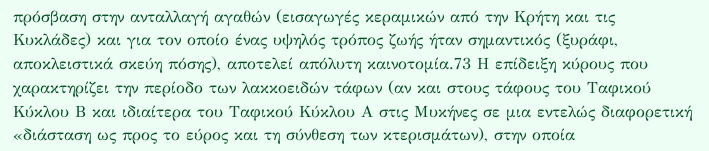πρόσβαση στην ανταλλαγή αγαθών (εισαγωγές κεραμικών από την Κρήτη και τις Κυκλάδες) και για τον οποίο ένας υψηλός τρόπος ζωής ήταν σημαντικός (ξυράφι, αποκλειστικά σκεύη πόσης), αποτελεί απόλυτη καινοτομία.73 Η επίδειξη κύρους που χαρακτηρίζει την περίοδο των λακκοειδών τάφων (αν και στους τάφους του Ταφικού Κύκλου Β και ιδιαίτερα του Ταφικού Κύκλου Α στις Μυκήνες σε μια εντελώς διαφορετική «διάσταση ως προς το εύρος και τη σύνθεση των κτερισμάτων), στην οποία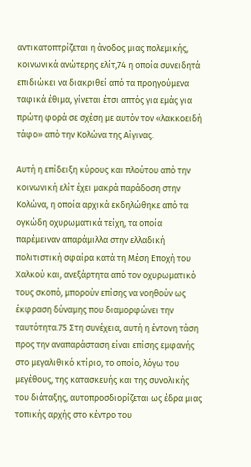αντικατοπτρίζεται η άνοδος μιας πολεμικής, κοινωνικά ανώτερης ελίτ,74 η οποία συνειδητά επιδιώκει να διακριθεί από τα προηγούμενα ταφικά έθιμα, γίνεται έτσι απτός για εμάς για πρώτη φορά σε σχέση με αυτόν τον «λακκοειδή τάφο» από την Κολώνα της Αίγινας.

Αυτή η επίδειξη κύρους και πλούτου από την κοινωνική ελίτ έχει μακρά παράδοση στην Κολώνα, η οποία αρχικά εκδηλώθηκε από τα ογκώδη οχυρωματικά τείχη, τα οποία παρέμειναν απαράμιλλα στην ελλαδική πολιτιστική σφαίρα κατά τη Μέση Εποχή του Χαλκού και, ανεξάρτητα από τον οχυρωματικό τους σκοπό, μπορούν επίσης να νοηθούν ως έκφραση δύναμης που διαμορφώνει την ταυτότητα.75 Στη συνέχεια, αυτή η έντονη τάση προς την αναπαράσταση είναι επίσης εμφανής στο μεγαλιθικό κτίριο, το οποίο, λόγω του μεγέθους, της κατασκευής και της συνολικής του διάταξης, αυτοπροσδιορίζεται ως έδρα μιας τοπικής αρχής στο κέντρο του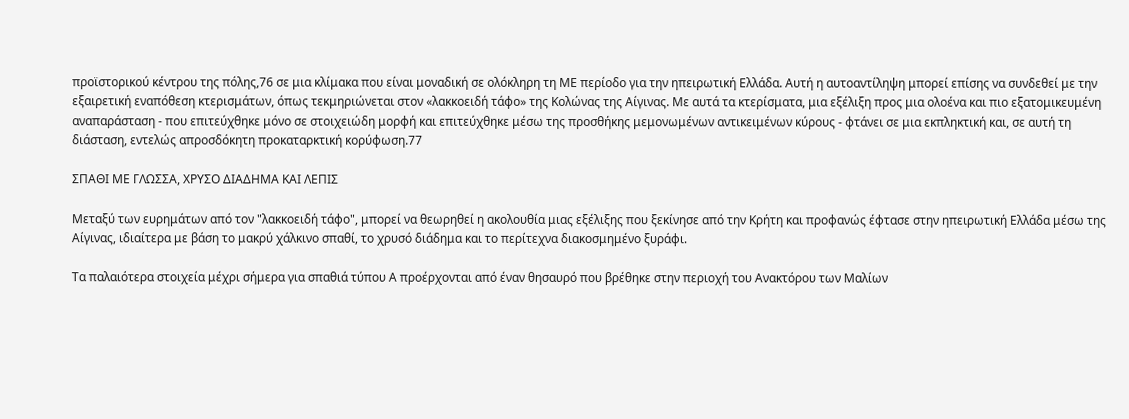προϊστορικού κέντρου της πόλης,76 σε μια κλίμακα που είναι μοναδική σε ολόκληρη τη ΜΕ περίοδο για την ηπειρωτική Ελλάδα. Αυτή η αυτοαντίληψη μπορεί επίσης να συνδεθεί με την εξαιρετική εναπόθεση κτερισμάτων, όπως τεκμηριώνεται στον «λακκοειδή τάφο» της Κολώνας της Αίγινας. Με αυτά τα κτερίσματα, μια εξέλιξη προς μια ολοένα και πιο εξατομικευμένη αναπαράσταση - που επιτεύχθηκε μόνο σε στοιχειώδη μορφή και επιτεύχθηκε μέσω της προσθήκης μεμονωμένων αντικειμένων κύρους - φτάνει σε μια εκπληκτική και, σε αυτή τη διάσταση, εντελώς απροσδόκητη προκαταρκτική κορύφωση.77

ΣΠΑΘΙ ΜΕ ΓΛΩΣΣΑ, ΧΡΥΣΟ ΔΙΑΔΗΜΑ ΚΑΙ ΛΕΠΙΣ

Μεταξύ των ευρημάτων από τον "λακκοειδή τάφο", μπορεί να θεωρηθεί η ακολουθία μιας εξέλιξης που ξεκίνησε από την Κρήτη και προφανώς έφτασε στην ηπειρωτική Ελλάδα μέσω της Αίγινας, ιδιαίτερα με βάση το μακρύ χάλκινο σπαθί, το χρυσό διάδημα και το περίτεχνα διακοσμημένο ξυράφι.

Τα παλαιότερα στοιχεία μέχρι σήμερα για σπαθιά τύπου Α προέρχονται από έναν θησαυρό που βρέθηκε στην περιοχή του Ανακτόρου των Μαλίων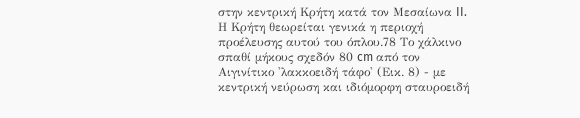στην κεντρική Κρήτη κατά τον Μεσαίωνα II. Η Κρήτη θεωρείται γενικά η περιοχή προέλευσης αυτού του όπλου.78 Το χάλκινο σπαθί μήκους σχεδόν 80 cm από τον Αιγινίτικο 'λακκοειδή τάφο' (Εικ. 8) - με κεντρική νεύρωση και ιδιόμορφη σταυροειδή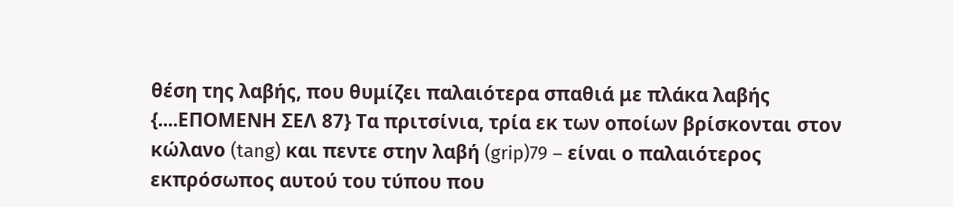θέση της λαβής, που θυμίζει παλαιότερα σπαθιά με πλάκα λαβής {....ΕΠΟΜΕΝΗ ΣΕΛ 87} Τα πριτσίνια, τρία εκ των οποίων βρίσκονται στoν κώλανο (tang) και πεντε στην λαβή (grip)79 – είναι ο παλαιότερος εκπρόσωπος αυτού του τύπου που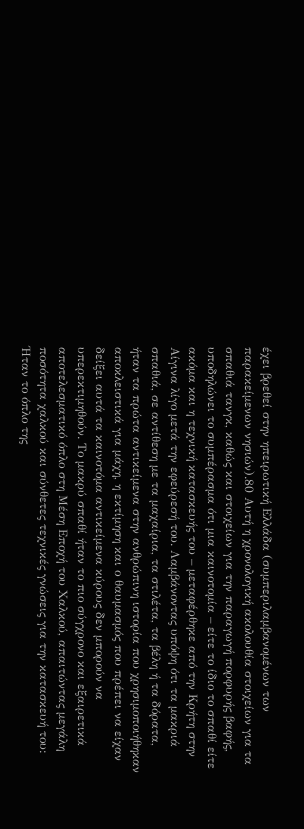έχει βρεθεί στην ηπειρωτική Ελλάδα (συμπεριλαμβανομένων των παρακείμενων νησιών).80 Αυτή η χρονολογική ακολουθία στοιχείων για τα σπαθιά τανγκ, καθώς και στοιχείων για την παραγωγή πορφυρής βαφής, υποδηλώνει το συμπέρασμα ότι μια καινοτομία – είτε το ίδιο το σπαθί είτε ακόμα και η τεχνική κατασκευής του – μεταφέρθηκε από την Κρήτη στην Αίγινα λίγο μετά την εφεύρεσή του. Λαμβάνοντας υπόψη ότι τα μακριά σπαθιά, σε αντίθεση με τα μαχαίρια, τα στιλέτα, τα βέλη ή τα δόρατα, ήταν τα πρώτα αντικείμενα στην ανθρώπινη ιστορία που χρησιμοποιήθηκαν αποκλειστικά για μάχη, η εκτίμηση και ο θαυμασμός που πρέπει να είχαν δείξει αυτά τα καινοτόμα αντικείμενα κύρους δεν μπορούν να υπερεκτιμηθούν. Το μακρύ σπαθί ήταν το πιο σύγχρονο και εξαιρετικά αποτελεσματικό όπλο στη Μέση Εποχή του Χαλκού, απαιτώντας μεγάλη ποσότητα χαλκού και σύνθετες τεχνικές γνώσεις για την κατασκευή του:
Ήταν το όπλο της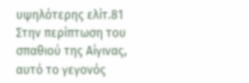υψηλότερης ελίτ.81 Στην περίπτωση του σπαθιού της Αίγινας, αυτό το γεγονός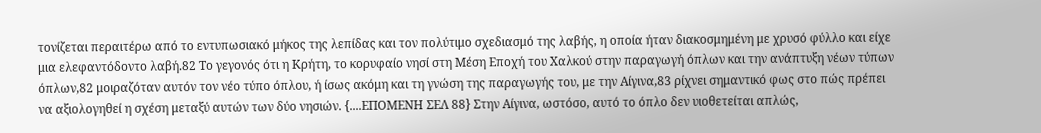τονίζεται περαιτέρω από το εντυπωσιακό μήκος της λεπίδας και τον πολύτιμο σχεδιασμό της λαβής, η οποία ήταν διακοσμημένη με χρυσό φύλλο και είχε μια ελεφαντόδοντο λαβή.82 Το γεγονός ότι η Κρήτη, το κορυφαίο νησί στη Μέση Εποχή του Χαλκού στην παραγωγή όπλων και την ανάπτυξη νέων τύπων όπλων,82 μοιραζόταν αυτόν τον νέο τύπο όπλου, ή ίσως ακόμη και τη γνώση της παραγωγής του, με την Αίγινα,83 ρίχνει σημαντικό φως στο πώς πρέπει να αξιολογηθεί η σχέση μεταξύ αυτών των δύο νησιών. {....ΕΠΟΜΕΝΗ ΣΕΛ 88} Στην Αίγινα, ωστόσο, αυτό το όπλο δεν υιοθετείται απλώς,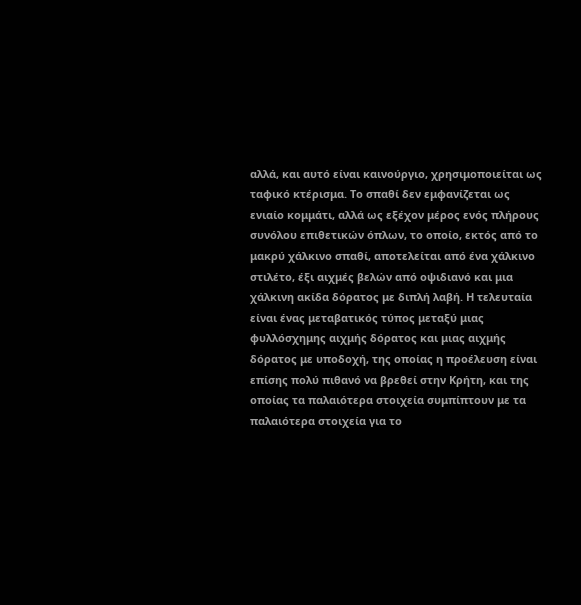αλλά, και αυτό είναι καινούργιο, χρησιμοποιείται ως ταφικό κτέρισμα. Το σπαθί δεν εμφανίζεται ως ενιαίο κομμάτι, αλλά ως εξέχον μέρος ενός πλήρους συνόλου επιθετικών όπλων, το οποίο, εκτός από το μακρύ χάλκινο σπαθί, αποτελείται από ένα χάλκινο
στιλέτο, έξι αιχμές βελών από οψιδιανό και μια χάλκινη ακίδα δόρατος με διπλή λαβή. Η τελευταία είναι ένας μεταβατικός τύπος μεταξύ μιας φυλλόσχημης αιχμής δόρατος και μιας αιχμής δόρατος με υποδοχή, της οποίας η προέλευση είναι επίσης πολύ πιθανό να βρεθεί στην Κρήτη, και της οποίας τα παλαιότερα στοιχεία συμπίπτουν με τα παλαιότερα στοιχεία για το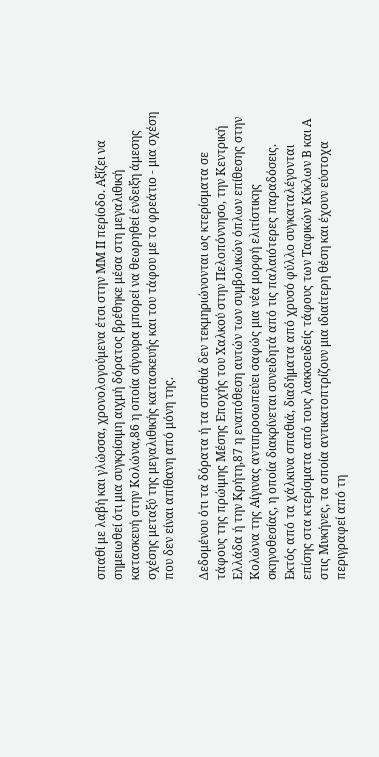σπαθί με λαβή και γλώσσα, χρονολογούμενα έτσι στην ΜΜ ΙΙ περίοδο. Αξίζει να σημειωθεί ότι μια συγκρίσιμη αιχμή δόρατος βρέθηκε μέσα στη μεγαλιθική κατασκευή στην Κολώνα,86 η οποία σίγουρα μπορεί να θεωρηθεί ένδειξη άμεσης σχέσης μεταξύ της μεγαλιθικής κατασκευής και του τάφου με το φρεάτιο - μια σχέση που δεν είναι απίθανη από μόνη της.

Δεδομένου ότι τα δόρατα ή τα σπαθιά δεν τεκμηριώνονται ως κτερίσματα σε τάφους της πρώιμης Μέσης Εποχής του Χαλκού στην Πελοπόννησο, την Κεντρική Ελλάδα ή την Κρήτη,87 η εναπόθεση αυτών των συμβολικών όπλων επίθεσης στην Κολώνα της Αίγινας αντιπροσωπεύει σαφώς μια νέα μορφή ελιτίστικης σκηνοθεσίας, η οποία διακρίνεται συνειδητά από τις παλαιότερες παραδόσεις. Εκτός από τα χάλκινα σπαθιά, διαδήματα από χρυσό φύλλο συγκαταλέγονται επίσης στα κτερίσματα από τους λακκοειδείς τάφους των Ταφικών Κύκλων Β και Α στις Μυκήνες, τα οποία αντικατοπτρίζουν μια ιδιαίτερη θέση και έχουν εύστοχα περιγραφεί από τη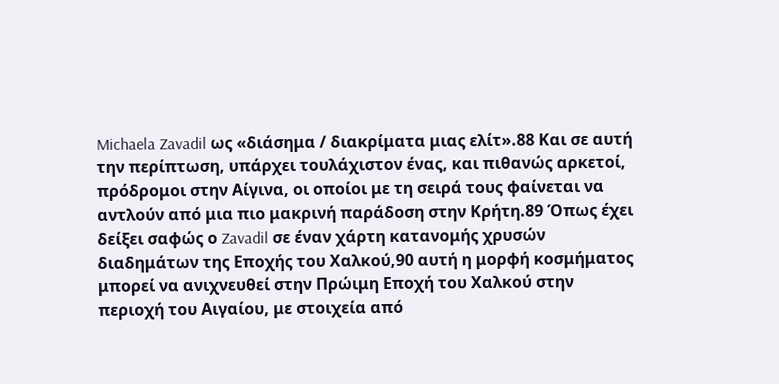Michaela Zavadil ως «διάσημα / διακρίματα μιας ελίτ».88 Και σε αυτή την περίπτωση, υπάρχει τουλάχιστον ένας, και πιθανώς αρκετοί, πρόδρομοι στην Αίγινα, οι οποίοι με τη σειρά τους φαίνεται να αντλούν από μια πιο μακρινή παράδοση στην Κρήτη.89 Όπως έχει δείξει σαφώς ο Zavadil σε έναν χάρτη κατανομής χρυσών διαδημάτων της Εποχής του Χαλκού,90 αυτή η μορφή κοσμήματος μπορεί να ανιχνευθεί στην Πρώιμη Εποχή του Χαλκού στην περιοχή του Αιγαίου, με στοιχεία από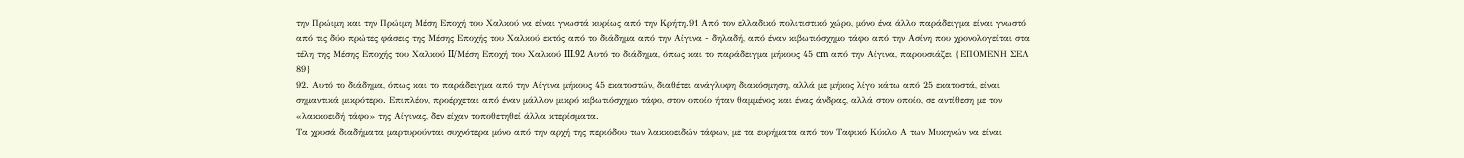την Πρώιμη και την Πρώιμη Μέση Εποχή του Χαλκού να είναι γνωστά κυρίως από την Κρήτη.91 Από τον ελλαδικό πολιτιστικό χώρο, μόνο ένα άλλο παράδειγμα είναι γνωστό από τις δύο πρώτες φάσεις της Μέσης Εποχής του Χαλκού εκτός από το διάδημα από την Αίγινα - δηλαδή, από έναν κιβωτιόσχημο τάφο από την Ασίνη που χρονολογείται στα τέλη της Μέσης Εποχής του Χαλκού II/Μέση Εποχή του Χαλκού III.92 Αυτό το διάδημα, όπως και το παράδειγμα μήκους 45 cm από την Αίγινα, παρουσιάζει {ΕΠΟΜΕΝΗ ΣΕΛ 89}
92. Αυτό το διάδημα, όπως και το παράδειγμα από την Αίγινα μήκους 45 εκατοστών, διαθέτει ανάγλυφη διακόσμηση, αλλά με μήκος λίγο κάτω από 25 εκατοστά, είναι σημαντικά μικρότερο. Επιπλέον, προέρχεται από έναν μάλλον μικρό κιβωτιόσχημο τάφο, στον οποίο ήταν θαμμένος και ένας άνδρας, αλλά στον οποίο, σε αντίθεση με τον «λακκοειδή τάφο» της Αίγινας, δεν είχαν τοποθετηθεί άλλα κτερίσματα.
Τα χρυσά διαδήματα μαρτυρούνται συχνότερα μόνο από την αρχή της περιόδου των λακκοειδών τάφων, με τα ευρήματα από τον Ταφικό Κύκλο Α των Μυκηνών να είναι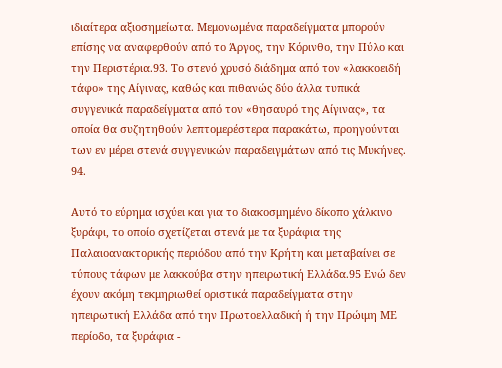ιδιαίτερα αξιοσημείωτα. Μεμονωμένα παραδείγματα μπορούν επίσης να αναφερθούν από το Άργος, την Κόρινθο, την Πύλο και την Περιστέρια.93. Το στενό χρυσό διάδημα από τον «λακκοειδή τάφο» της Αίγινας, καθώς και πιθανώς δύο άλλα τυπικά συγγενικά παραδείγματα από τον «θησαυρό της Αίγινας», τα οποία θα συζητηθούν λεπτομερέστερα παρακάτω, προηγούνται των εν μέρει στενά συγγενικών παραδειγμάτων από τις Μυκήνες. 94.

Αυτό το εύρημα ισχύει και για το διακοσμημένο δίκοπο χάλκινο ξυράφι, το οποίο σχετίζεται στενά με τα ξυράφια της Παλαιοανακτορικής περιόδου από την Κρήτη και μεταβαίνει σε τύπους τάφων με λακκούβα στην ηπειρωτική Ελλάδα.95 Ενώ δεν έχουν ακόμη τεκμηριωθεί οριστικά παραδείγματα στην ηπειρωτική Ελλάδα από την Πρωτοελλαδική ή την Πρώιμη ΜΕ περίοδο, τα ξυράφια -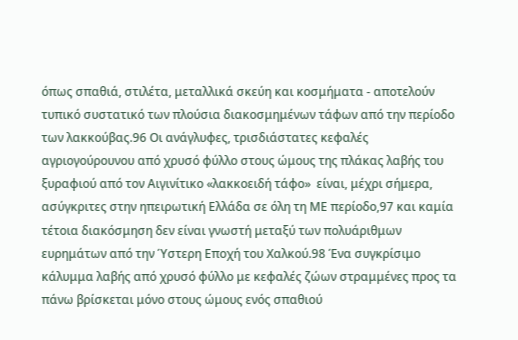όπως σπαθιά, στιλέτα, μεταλλικά σκεύη και κοσμήματα - αποτελούν τυπικό συστατικό των πλούσια διακοσμημένων τάφων από την περίοδο των λακκούβας.96 Οι ανάγλυφες, τρισδιάστατες κεφαλές αγριογούρουνου από χρυσό φύλλο στους ώμους της πλάκας λαβής του ξυραφιού από τον Αιγινίτικο «λακκοειδή τάφο»  είναι, μέχρι σήμερα, ασύγκριτες στην ηπειρωτική Ελλάδα σε όλη τη ΜΕ περίοδο,97 και καμία τέτοια διακόσμηση δεν είναι γνωστή μεταξύ των πολυάριθμων ευρημάτων από την Ύστερη Εποχή του Χαλκού.98 Ένα συγκρίσιμο κάλυμμα λαβής από χρυσό φύλλο με κεφαλές ζώων στραμμένες προς τα πάνω βρίσκεται μόνο στους ώμους ενός σπαθιού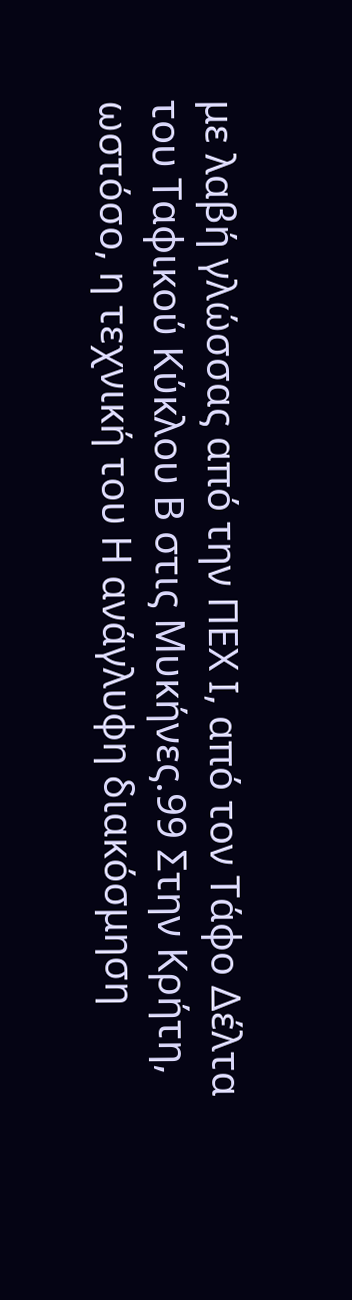με λαβή γλώσσας από την ΠΕΧ Ι, από τον Τάφο Δέλτα του Ταφικού Κύκλου Β στις Μυκήνες.99 Στην Κρήτη, ωστόσο, η τεχνική του Η ανάγλυφη διακόσμηση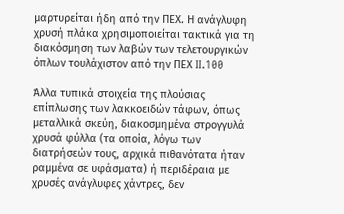μαρτυρείται ήδη από την ΠΕΧ. Η ανάγλυφη χρυσή πλάκα χρησιμοποιείται τακτικά για τη διακόσμηση των λαβών των τελετουργικών όπλων τουλάχιστον από την ΠΕΧ II.100

Άλλα τυπικά στοιχεία της πλούσιας επίπλωσης των λακκοειδών τάφων, όπως μεταλλικά σκεύη, διακοσμημένα στρογγυλά χρυσά φύλλα (τα οποία, λόγω των διατρήσεών τους, αρχικά πιθανότατα ήταν ραμμένα σε υφάσματα) ή περιδέραια με χρυσές ανάγλυφες χάντρες, δεν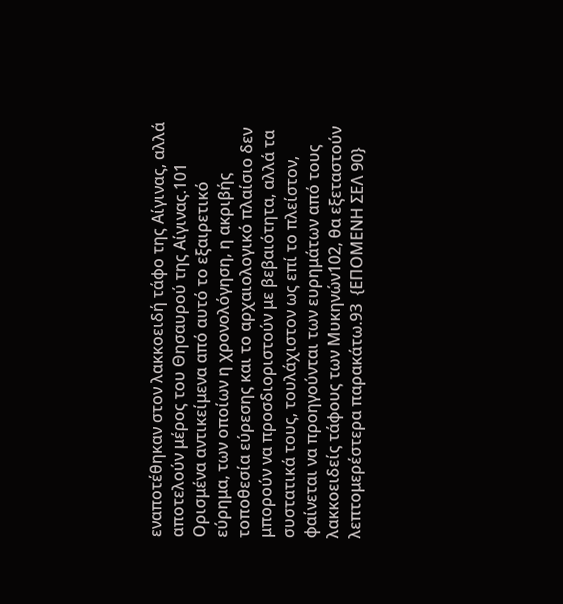εναποτέθηκαν στον λακκοειδή τάφο της Αίγινας, αλλά αποτελούν μέρος του Θησαυρού της Αίγινας.101 Ορισμένα αντικείμενα από αυτό το εξαιρετικό εύρημα, των οποίων η χρονολόγηση, η ακριβής τοποθεσία εύρεσης και το αρχαιολογικό πλαίσιο δεν μπορούν να προσδιοριστούν με βεβαιότητα, αλλά τα συστατικά τους, τουλάχιστον ως επί το πλείστον, φαίνεται να προηγούνται των ευρημάτων από τους λακκοειδείς τάφους των Μυκηνών102, θα εξεταστούν λεπτομερέστερα παρακάτω.93  {ΕΠΟΜΕΝΗ ΣΕΛ 90}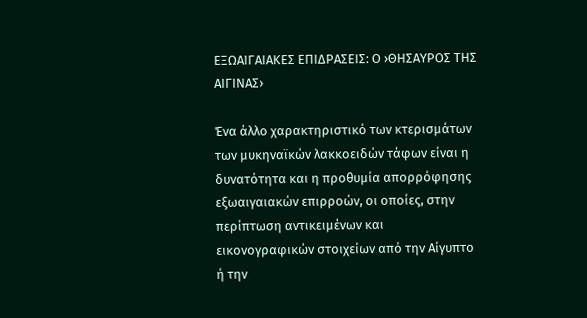ΕΞΩΑΙΓΑΙΑΚΕΣ ΕΠΙΔΡΑΣΕΙΣ: Ο ›ΘΗΣΑΥΡΟΣ ΤΗΣ ΑΙΓΙΝΑΣ›

Ένα άλλο χαρακτηριστικό των κτερισμάτων των μυκηναϊκών λακκοειδών τάφων είναι η δυνατότητα και η προθυμία απορρόφησης εξωαιγαιακών επιρροών, οι οποίες, στην περίπτωση αντικειμένων και εικονογραφικών στοιχείων από την Αίγυπτο ή την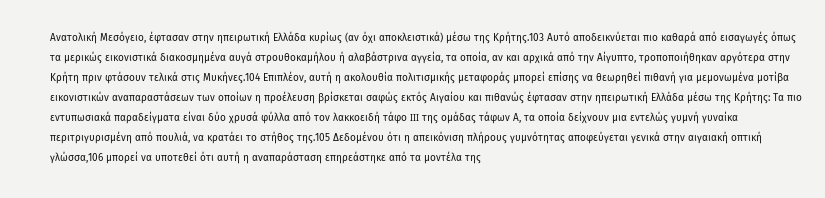Ανατολική Μεσόγειο, έφτασαν στην ηπειρωτική Ελλάδα κυρίως (αν όχι αποκλειστικά) μέσω της Κρήτης.103 Αυτό αποδεικνύεται πιο καθαρά από εισαγωγές όπως τα μερικώς εικονιστικά διακοσμημένα αυγά στρουθοκαμήλου ή αλαβάστρινα αγγεία, τα οποία, αν και αρχικά από την Αίγυπτο, τροποποιήθηκαν αργότερα στην Κρήτη πριν φτάσουν τελικά στις Μυκήνες.104 Επιπλέον, αυτή η ακολουθία πολιτισμικής μεταφοράς μπορεί επίσης να θεωρηθεί πιθανή για μεμονωμένα μοτίβα εικονιστικών αναπαραστάσεων των οποίων η προέλευση βρίσκεται σαφώς εκτός Αιγαίου και πιθανώς έφτασαν στην ηπειρωτική Ελλάδα μέσω της Κρήτης: Τα πιο εντυπωσιακά παραδείγματα είναι δύο χρυσά φύλλα από τον λακκοειδή τάφο III της ομάδας τάφων Α, τα οποία δείχνουν μια εντελώς γυμνή γυναίκα περιτριγυρισμένη από πουλιά, να κρατάει το στήθος της.105 Δεδομένου ότι η απεικόνιση πλήρους γυμνότητας αποφεύγεται γενικά στην αιγαιακή οπτική γλώσσα,106 μπορεί να υποτεθεί ότι αυτή η αναπαράσταση επηρεάστηκε από τα μοντέλα της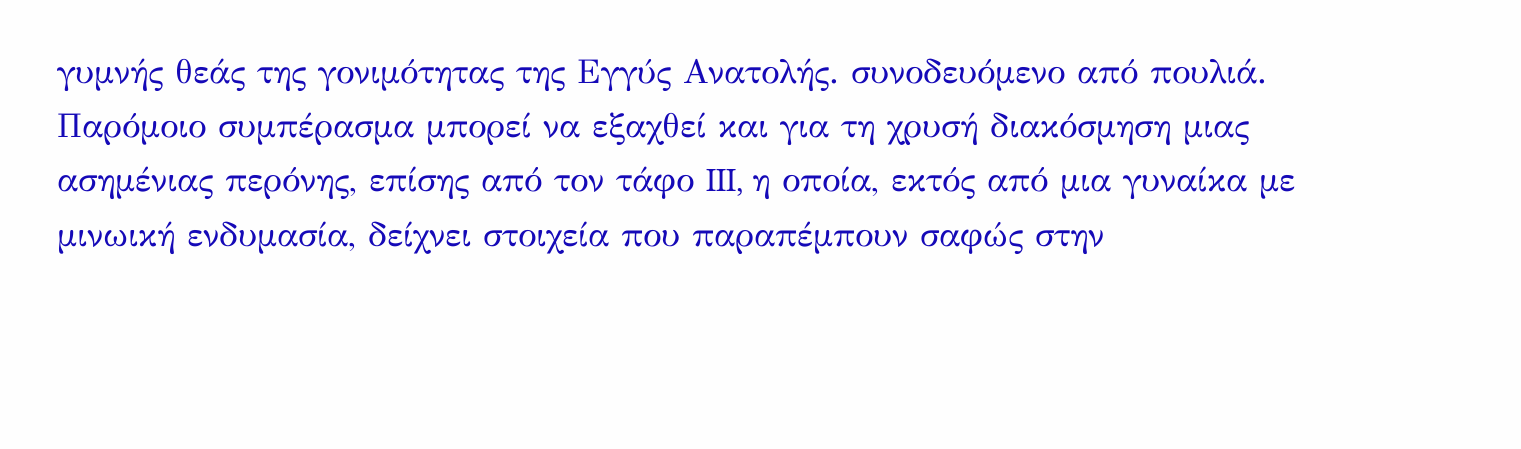γυμνής θεάς της γονιμότητας της Εγγύς Ανατολής. συνοδευόμενο από πουλιά. Παρόμοιο συμπέρασμα μπορεί να εξαχθεί και για τη χρυσή διακόσμηση μιας ασημένιας περόνης, επίσης από τον τάφο III, η οποία, εκτός από μια γυναίκα με μινωική ενδυμασία, δείχνει στοιχεία που παραπέμπουν σαφώς στην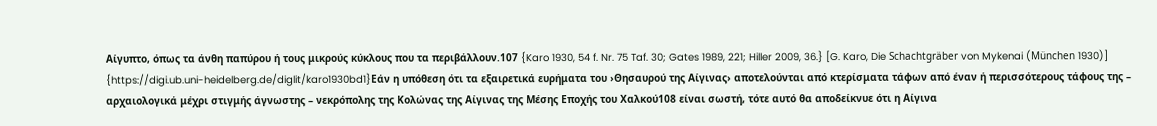Αίγυπτο, όπως τα άνθη παπύρου ή τους μικρούς κύκλους που τα περιβάλλουν.107 {Karo 1930, 54 f. Nr. 75 Taf. 30; Gates 1989, 221; Hiller 2009, 36.} [G. Karo, Die Schachtgräber von Mykenai (München 1930)] {https://digi.ub.uni-heidelberg.de/diglit/karo1930bd1}Εάν η υπόθεση ότι τα εξαιρετικά ευρήματα του ›Θησαυρού της Αίγινας› αποτελούνται από κτερίσματα τάφων από έναν ή περισσότερους τάφους της – αρχαιολογικά μέχρι στιγμής άγνωστης – νεκρόπολης της Κολώνας της Αίγινας της Μέσης Εποχής του Χαλκού108 είναι σωστή, τότε αυτό θα αποδείκνυε ότι η Αίγινα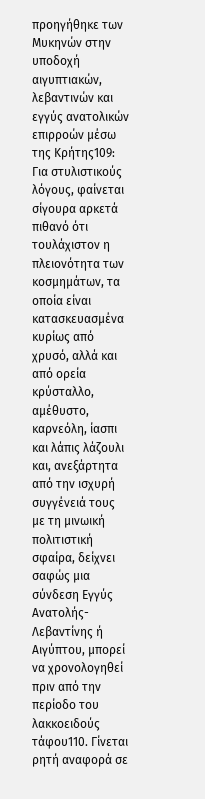προηγήθηκε των Μυκηνών στην υποδοχή αιγυπτιακών, λεβαντινών και εγγύς ανατολικών επιρροών μέσω της Κρήτης109: Για στυλιστικούς λόγους, φαίνεται σίγουρα αρκετά πιθανό ότι τουλάχιστον η πλειονότητα των κοσμημάτων, τα οποία είναι κατασκευασμένα κυρίως από χρυσό, αλλά και από ορεία κρύσταλλο, αμέθυστο, καρνεόλη, ίασπι και λάπις λάζουλι και, ανεξάρτητα από την ισχυρή συγγένειά τους με τη μινωική πολιτιστική σφαίρα, δείχνει σαφώς μια σύνδεση Εγγύς Ανατολής-Λεβαντίνης ή Αιγύπτου, μπορεί να χρονολογηθεί πριν από την περίοδο του λακκοειδούς τάφου110. Γίνεται ρητή αναφορά σε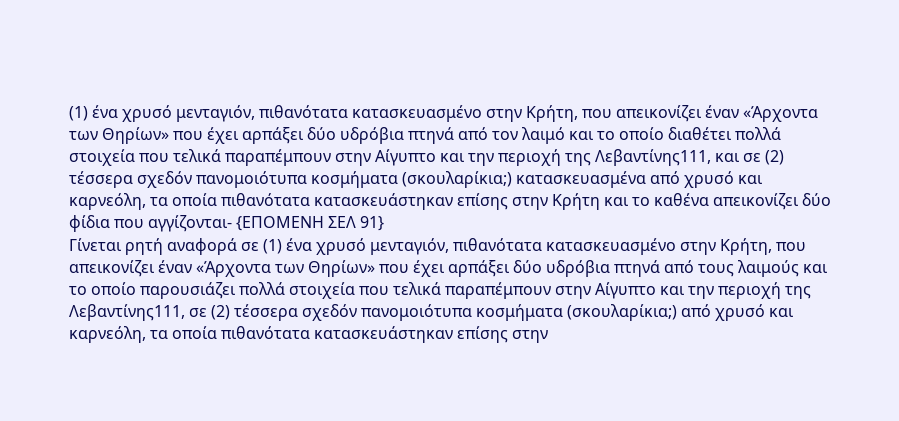(1) ένα χρυσό μενταγιόν, πιθανότατα κατασκευασμένο στην Κρήτη, που απεικονίζει έναν «Άρχοντα των Θηρίων» που έχει αρπάξει δύο υδρόβια πτηνά από τον λαιμό και το οποίο διαθέτει πολλά στοιχεία που τελικά παραπέμπουν στην Αίγυπτο και την περιοχή της Λεβαντίνης111, και σε (2) τέσσερα σχεδόν πανομοιότυπα κοσμήματα (σκουλαρίκια;) κατασκευασμένα από χρυσό και καρνεόλη, τα οποία πιθανότατα κατασκευάστηκαν επίσης στην Κρήτη και το καθένα απεικονίζει δύο φίδια που αγγίζονται- {ΕΠΟΜΕΝΗ ΣΕΛ 91}
Γίνεται ρητή αναφορά σε (1) ένα χρυσό μενταγιόν, πιθανότατα κατασκευασμένο στην Κρήτη, που απεικονίζει έναν «Άρχοντα των Θηρίων» που έχει αρπάξει δύο υδρόβια πτηνά από τους λαιμούς και το οποίο παρουσιάζει πολλά στοιχεία που τελικά παραπέμπουν στην Αίγυπτο και την περιοχή της Λεβαντίνης111, σε (2) τέσσερα σχεδόν πανομοιότυπα κοσμήματα (σκουλαρίκια;) από χρυσό και καρνεόλη, τα οποία πιθανότατα κατασκευάστηκαν επίσης στην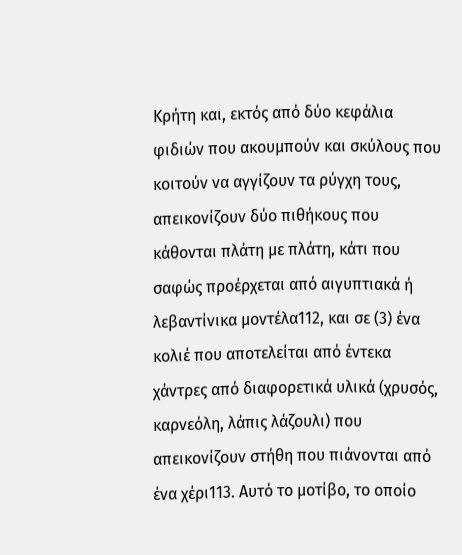Κρήτη και, εκτός από δύο κεφάλια φιδιών που ακουμπούν και σκύλους που κοιτούν να αγγίζουν τα ρύγχη τους, απεικονίζουν δύο πιθήκους που κάθονται πλάτη με πλάτη, κάτι που σαφώς προέρχεται από αιγυπτιακά ή λεβαντίνικα μοντέλα112, και σε (3) ένα κολιέ που αποτελείται από έντεκα χάντρες από διαφορετικά υλικά (χρυσός, καρνεόλη, λάπις λάζουλι) που απεικονίζουν στήθη που πιάνονται από ένα χέρι113. Αυτό το μοτίβο, το οποίο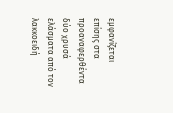εμφανίζεται επίσης στα προαναφερθέντα
δύο χρυσά ελάσματα από τον λακκοειδή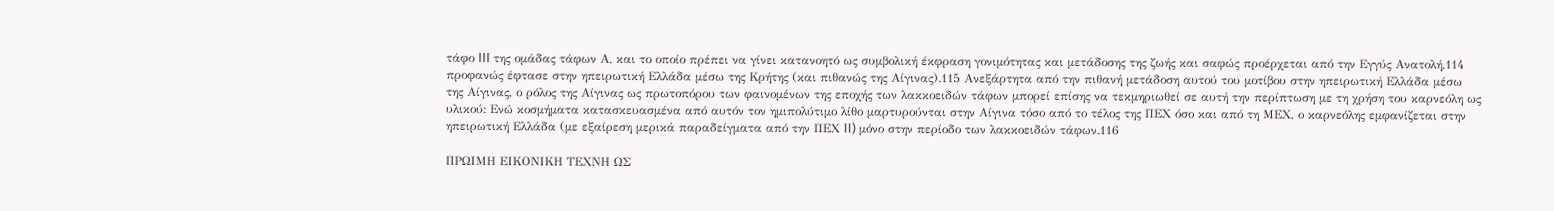τάφο III της ομάδας τάφων Α, και το οποίο πρέπει να γίνει κατανοητό ως συμβολική έκφραση γονιμότητας και μετάδοσης της ζωής και σαφώς προέρχεται από την Εγγύς Ανατολή,114 προφανώς έφτασε στην ηπειρωτική Ελλάδα μέσω της Κρήτης (και πιθανώς της Αίγινας).115 Ανεξάρτητα από την πιθανή μετάδοση αυτού του μοτίβου στην ηπειρωτική Ελλάδα μέσω της Αίγινας, ο ρόλος της Αίγινας ως πρωτοπόρου των φαινομένων της εποχής των λακκοειδών τάφων μπορεί επίσης να τεκμηριωθεί σε αυτή την περίπτωση με τη χρήση του καρνεόλη ως υλικού: Ενώ κοσμήματα κατασκευασμένα από αυτόν τον ημιπολύτιμο λίθο μαρτυρούνται στην Αίγινα τόσο από το τέλος της ΠΕΧ όσο και από τη ΜΕΧ, ο καρνεόλης εμφανίζεται στην ηπειρωτική Ελλάδα (με εξαίρεση μερικά παραδείγματα από την ΠΕΧ II) μόνο στην περίοδο των λακκοειδών τάφων.116

ΠΡΩΙΜΗ ΕΙΚΟΝΙΚΗ ΤΕΧΝΗ ΩΣ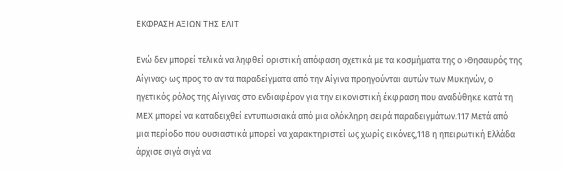ΕΚΦΡΑΣΗ ΑΞΙΩΝ ΤΗΣ ΕΛΙΤ

Ενώ δεν μπορεί τελικά να ληφθεί οριστική απόφαση σχετικά με τα κοσμήματα της ο ›Θησαυρός της Αίγινας› ως προς το αν τα παραδείγματα από την Αίγινα προηγούνται αυτών των Μυκηνών, ο ηγετικός ρόλος της Αίγινας στο ενδιαφέρον για την εικονιστική έκφραση που αναδύθηκε κατά τη ΜΕΧ μπορεί να καταδειχθεί εντυπωσιακά από μια ολόκληρη σειρά παραδειγμάτων.117 Μετά από μια περίοδο που ουσιαστικά μπορεί να χαρακτηριστεί ως χωρίς εικόνες,118 η ηπειρωτική Ελλάδα άρχισε σιγά σιγά να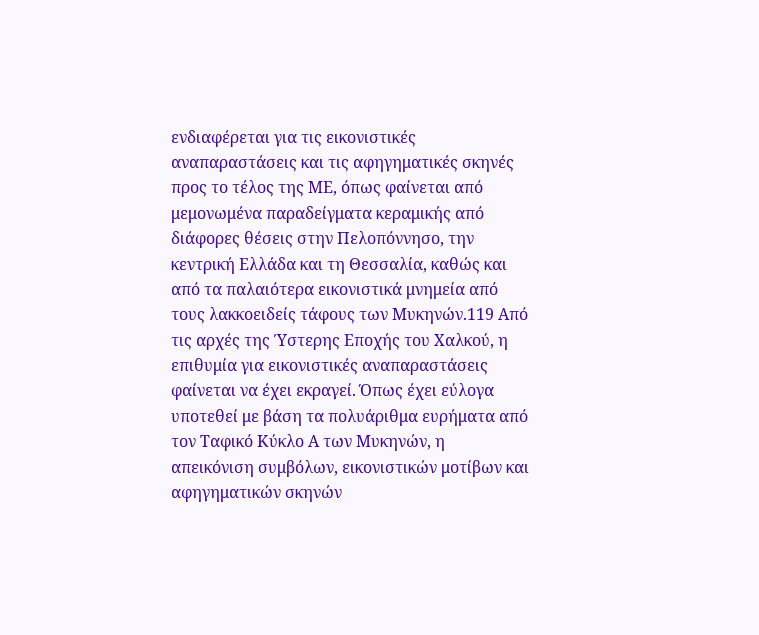ενδιαφέρεται για τις εικονιστικές αναπαραστάσεις και τις αφηγηματικές σκηνές προς το τέλος της ΜΕ, όπως φαίνεται από μεμονωμένα παραδείγματα κεραμικής από διάφορες θέσεις στην Πελοπόννησο, την κεντρική Ελλάδα και τη Θεσσαλία, καθώς και από τα παλαιότερα εικονιστικά μνημεία από τους λακκοειδείς τάφους των Μυκηνών.119 Από τις αρχές της Ύστερης Εποχής του Χαλκού, η επιθυμία για εικονιστικές αναπαραστάσεις φαίνεται να έχει εκραγεί. Όπως έχει εύλογα υποτεθεί με βάση τα πολυάριθμα ευρήματα από τον Ταφικό Κύκλο Α των Μυκηνών, η απεικόνιση συμβόλων, εικονιστικών μοτίβων και αφηγηματικών σκηνών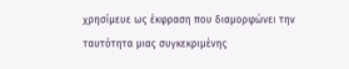χρησίμευε ως έκφραση που διαμορφώνει την ταυτότητα μιας συγκεκριμένης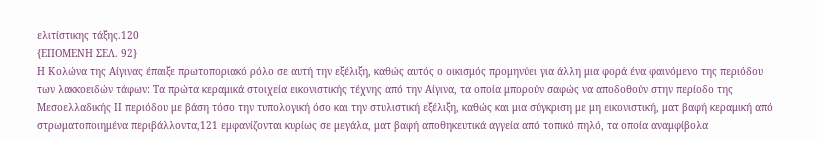ελιτίστικης τάξης.120
{ΕΠΟΜΕΝΗ ΣΕΛ. 92}
Η Κολώνα της Αίγινας έπαιξε πρωτοποριακό ρόλο σε αυτή την εξέλιξη, καθώς αυτός ο οικισμός προμηνύει για άλλη μια φορά ένα φαινόμενο της περιόδου των λακκοειδών τάφων: Τα πρώτα κεραμικά στοιχεία εικονιστικής τέχνης από την Αίγινα, τα οποία μπορούν σαφώς να αποδοθούν στην περίοδο της Μεσοελλαδικής ΙΙ περιόδου με βάση τόσο την τυπολογική όσο και την στυλιστική εξέλιξη, καθώς και μια σύγκριση με μη εικονιστική, ματ βαφή κεραμική από στρωματοποιημένα περιβάλλοντα,121 εμφανίζονται κυρίως σε μεγάλα, ματ βαφή αποθηκευτικά αγγεία από τοπικό πηλό, τα οποία αναμφίβολα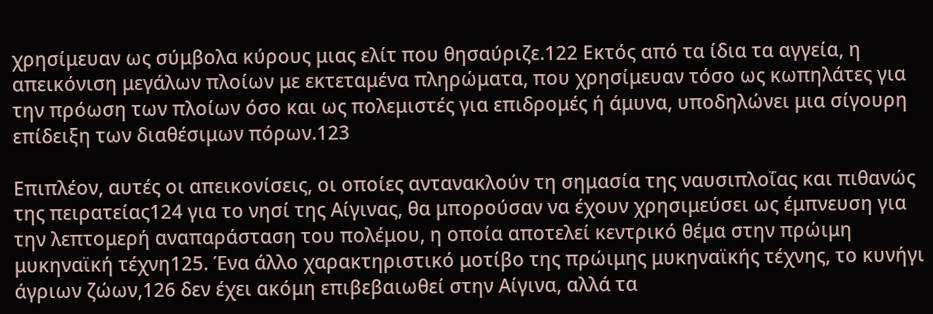χρησίμευαν ως σύμβολα κύρους μιας ελίτ που θησαύριζε.122 Εκτός από τα ίδια τα αγγεία, η απεικόνιση μεγάλων πλοίων με εκτεταμένα πληρώματα, που χρησίμευαν τόσο ως κωπηλάτες για την πρόωση των πλοίων όσο και ως πολεμιστές για επιδρομές ή άμυνα, υποδηλώνει μια σίγουρη επίδειξη των διαθέσιμων πόρων.123

Επιπλέον, αυτές οι απεικονίσεις, οι οποίες αντανακλούν τη σημασία της ναυσιπλοΐας και πιθανώς της πειρατείας124 για το νησί της Αίγινας, θα μπορούσαν να έχουν χρησιμεύσει ως έμπνευση για την λεπτομερή αναπαράσταση του πολέμου, η οποία αποτελεί κεντρικό θέμα στην πρώιμη μυκηναϊκή τέχνη125. Ένα άλλο χαρακτηριστικό μοτίβο της πρώιμης μυκηναϊκής τέχνης, το κυνήγι άγριων ζώων,126 δεν έχει ακόμη επιβεβαιωθεί στην Αίγινα, αλλά τα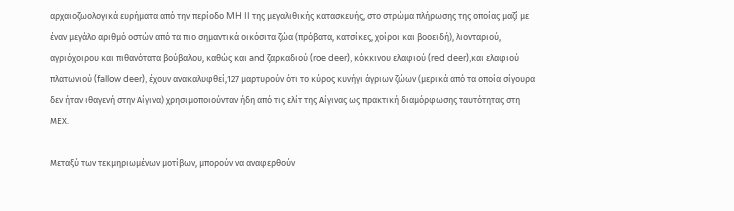αρχαιοζωολογικά ευρήματα από την περίοδο MH II της μεγαλιθικής κατασκευής, στο στρώμα πλήρωσης της οποίας μαζί με έναν μεγάλο αριθμό οστών από τα πιο σημαντικά οικόσιτα ζώα (πρόβατα, κατσίκες, χοίροι και βοοειδή), λιονταριού, αγριόχοιρου και πιθανότατα βούβαλου, καθώς και and ζαρκαδιού (roe deer), κόκκινου ελαφιού (red deer),και ελαφιού πλατωνιού (fallow deer), έχουν ανακαλυφθεί,127 μαρτυρούν ότι το κύρος κυνήγι άγριων ζώων (μερικά από τα οποία σίγουρα δεν ήταν ιθαγενή στην Αίγινα) χρησιμοποιούνταν ήδη από τις ελίτ της Αίγινας ως πρακτική διαμόρφωσης ταυτότητας στη ΜΕΧ.

Μεταξύ των τεκμηριωμένων μοτίβων, μπορούν να αναφερθούν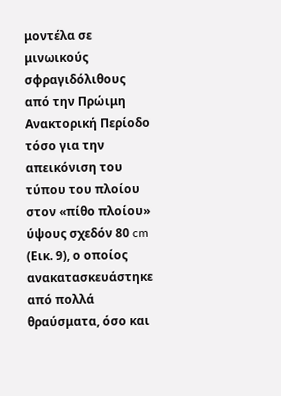μοντέλα σε μινωικούς σφραγιδόλιθους από την Πρώιμη Ανακτορική Περίοδο τόσο για την απεικόνιση του τύπου του πλοίου στον «πίθο πλοίου» ύψους σχεδόν 80 cm (Εικ. 9), ο οποίος ανακατασκευάστηκε από πολλά θραύσματα, όσο και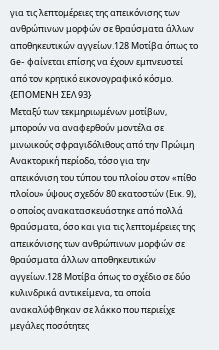για τις λεπτομέρειες της απεικόνισης των ανθρώπινων μορφών σε θραύσματα άλλων αποθηκευτικών αγγείων.128 Μοτίβα όπως το Ge- φαίνεται επίσης να έχουν εμπνευστεί από τον κρητικό εικονογραφικό κόσμο. {ΕΠΟΜΕΝΗ ΣΕΛ 93}
Μεταξύ των τεκμηριωμένων μοτίβων, μπορούν να αναφερθούν μοντέλα σε μινωικούς σφραγιδόλιθους από την Πρώιμη Ανακτορική περίοδο, τόσο για την απεικόνιση του τύπου του πλοίου στον «πίθο πλοίου» ύψους σχεδόν 80 εκατοστών (Εικ. 9), ο οποίος ανακατασκευάστηκε από πολλά θραύσματα, όσο και για τις λεπτομέρειες της απεικόνισης των ανθρώπινων μορφών σε θραύσματα άλλων αποθηκευτικών αγγείων.128 Μοτίβα όπως το σχέδιο σε δύο κυλινδρικά αντικείμενα, τα οποία ανακαλύφθηκαν σε λάκκο που περιείχε μεγάλες ποσότητες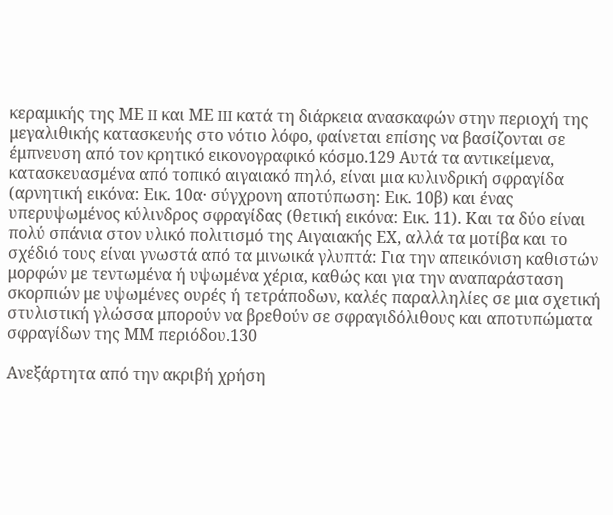κεραμικής της ΜΕ II και ΜΕ III κατά τη διάρκεια ανασκαφών στην περιοχή της μεγαλιθικής κατασκευής στο νότιο λόφο, φαίνεται επίσης να βασίζονται σε έμπνευση από τον κρητικό εικονογραφικό κόσμο.129 Αυτά τα αντικείμενα, κατασκευασμένα από τοπικό αιγαιακό πηλό, είναι μια κυλινδρική σφραγίδα (αρνητική εικόνα: Εικ. 10α· σύγχρονη αποτύπωση: Εικ. 10β) και ένας υπερυψωμένος κύλινδρος σφραγίδας (θετική εικόνα: Εικ. 11). Και τα δύο είναι πολύ σπάνια στον υλικό πολιτισμό της Αιγαιακής ΕΧ, αλλά τα μοτίβα και το σχέδιό τους είναι γνωστά από τα μινωικά γλυπτά: Για την απεικόνιση καθιστών μορφών με τεντωμένα ή υψωμένα χέρια, καθώς και για την αναπαράσταση σκορπιών με υψωμένες ουρές ή τετράποδων, καλές παραλληλίες σε μια σχετική στυλιστική γλώσσα μπορούν να βρεθούν σε σφραγιδόλιθους και αποτυπώματα σφραγίδων της ΜΜ περιόδου.130

Ανεξάρτητα από την ακριβή χρήση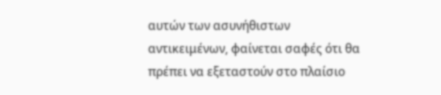αυτών των ασυνήθιστων αντικειμένων, φαίνεται σαφές ότι θα πρέπει να εξεταστούν στο πλαίσιο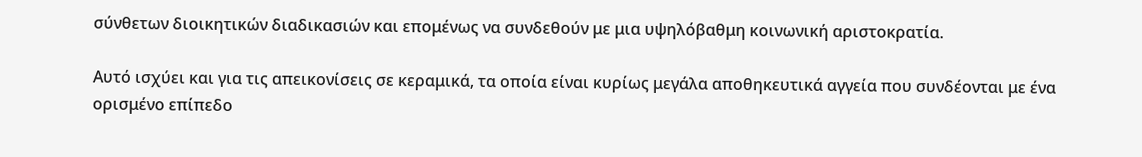σύνθετων διοικητικών διαδικασιών και επομένως να συνδεθούν με μια υψηλόβαθμη κοινωνική αριστοκρατία.

Αυτό ισχύει και για τις απεικονίσεις σε κεραμικά, τα οποία είναι κυρίως μεγάλα αποθηκευτικά αγγεία που συνδέονται με ένα ορισμένο επίπεδο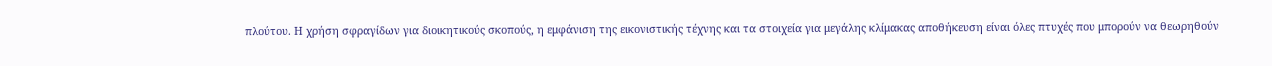πλούτου. Η χρήση σφραγίδων για διοικητικούς σκοπούς, η εμφάνιση της εικονιστικής τέχνης και τα στοιχεία για μεγάλης κλίμακας αποθήκευση είναι όλες πτυχές που μπορούν να θεωρηθούν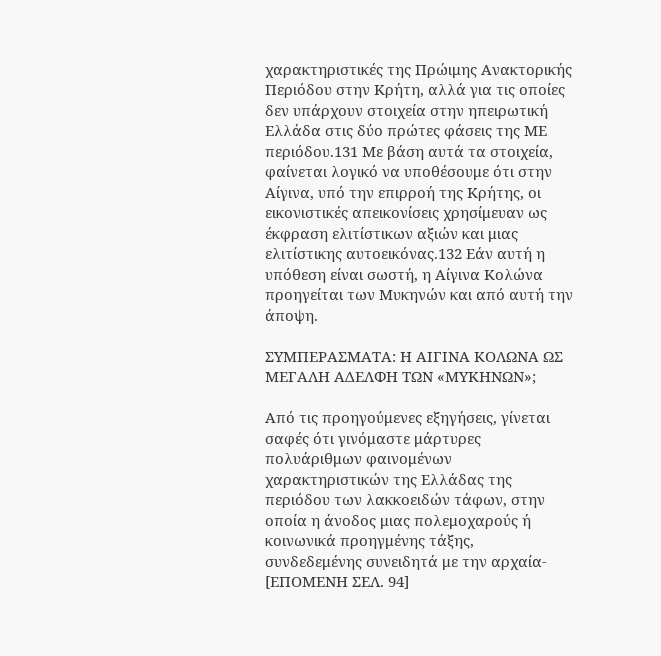χαρακτηριστικές της Πρώιμης Ανακτορικής Περιόδου στην Κρήτη, αλλά για τις οποίες δεν υπάρχουν στοιχεία στην ηπειρωτική Ελλάδα στις δύο πρώτες φάσεις της ΜΕ περιόδου.131 Με βάση αυτά τα στοιχεία, φαίνεται λογικό να υποθέσουμε ότι στην Αίγινα, υπό την επιρροή της Κρήτης, οι εικονιστικές απεικονίσεις χρησίμευαν ως έκφραση ελιτίστικων αξιών και μιας ελιτίστικης αυτοεικόνας.132 Εάν αυτή η υπόθεση είναι σωστή, η Αίγινα Κολώνα προηγείται των Μυκηνών και από αυτή την άποψη.

ΣΥΜΠΕΡΑΣΜΑΤΑ: Η ΑΙΓΙΝΑ ΚΟΛΩΝΑ ΩΣ ΜΕΓΑΛΗ ΑΔΕΛΦΗ ΤΩΝ «ΜΥΚΗΝΩΝ»;

Από τις προηγούμενες εξηγήσεις, γίνεται σαφές ότι γινόμαστε μάρτυρες πολυάριθμων φαινομένων χαρακτηριστικών της Ελλάδας της περιόδου των λακκοειδών τάφων, στην οποία η άνοδος μιας πολεμοχαρούς ή κοινωνικά προηγμένης τάξης, συνδεδεμένης συνειδητά με την αρχαία-
[ΕΠΟΜΕΝΗ ΣΕΛ. 94]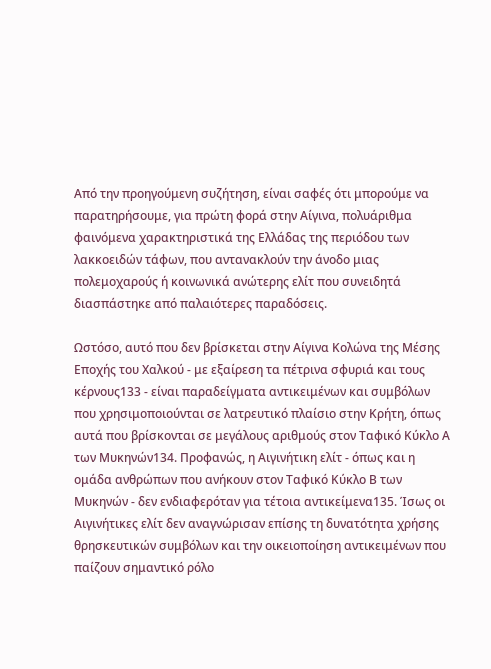Από την προηγούμενη συζήτηση, είναι σαφές ότι μπορούμε να παρατηρήσουμε, για πρώτη φορά στην Αίγινα, πολυάριθμα φαινόμενα χαρακτηριστικά της Ελλάδας της περιόδου των λακκοειδών τάφων, που αντανακλούν την άνοδο μιας πολεμοχαρούς ή κοινωνικά ανώτερης ελίτ που συνειδητά διασπάστηκε από παλαιότερες παραδόσεις.

Ωστόσο, αυτό που δεν βρίσκεται στην Αίγινα Κολώνα της Μέσης Εποχής του Χαλκού - με εξαίρεση τα πέτρινα σφυριά και τους κέρνους133 - είναι παραδείγματα αντικειμένων και συμβόλων που χρησιμοποιούνται σε λατρευτικό πλαίσιο στην Κρήτη, όπως αυτά που βρίσκονται σε μεγάλους αριθμούς στον Ταφικό Κύκλο Α των Μυκηνών134. Προφανώς, η Αιγινήτικη ελίτ - όπως και η ομάδα ανθρώπων που ανήκουν στον Ταφικό Κύκλο Β των Μυκηνών - δεν ενδιαφερόταν για τέτοια αντικείμενα135. Ίσως οι Αιγινήτικες ελίτ δεν αναγνώρισαν επίσης τη δυνατότητα χρήσης θρησκευτικών συμβόλων και την οικειοποίηση αντικειμένων που παίζουν σημαντικό ρόλο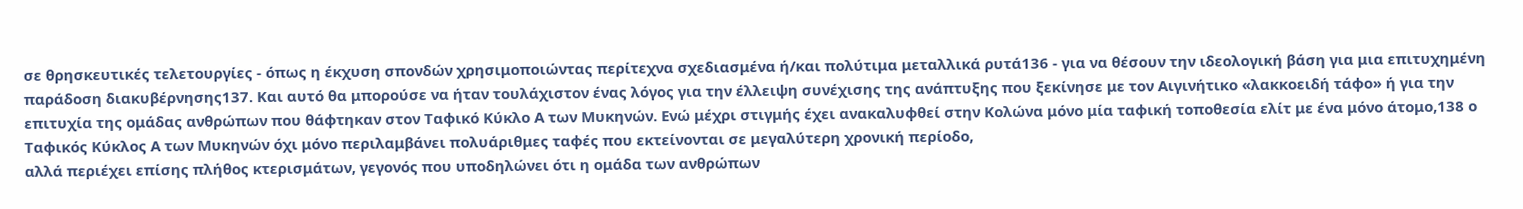σε θρησκευτικές τελετουργίες - όπως η έκχυση σπονδών χρησιμοποιώντας περίτεχνα σχεδιασμένα ή/και πολύτιμα μεταλλικά ρυτά136 - για να θέσουν την ιδεολογική βάση για μια επιτυχημένη παράδοση διακυβέρνησης137. Και αυτό θα μπορούσε να ήταν τουλάχιστον ένας λόγος για την έλλειψη συνέχισης της ανάπτυξης που ξεκίνησε με τον Αιγινήτικο «λακκοειδή τάφο» ή για την επιτυχία της ομάδας ανθρώπων που θάφτηκαν στον Ταφικό Κύκλο Α των Μυκηνών. Ενώ μέχρι στιγμής έχει ανακαλυφθεί στην Κολώνα μόνο μία ταφική τοποθεσία ελίτ με ένα μόνο άτομο,138 ο Ταφικός Κύκλος Α των Μυκηνών όχι μόνο περιλαμβάνει πολυάριθμες ταφές που εκτείνονται σε μεγαλύτερη χρονική περίοδο,
αλλά περιέχει επίσης πλήθος κτερισμάτων, γεγονός που υποδηλώνει ότι η ομάδα των ανθρώπων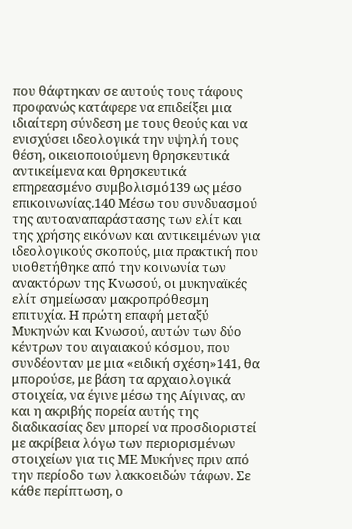που θάφτηκαν σε αυτούς τους τάφους προφανώς κατάφερε να επιδείξει μια ιδιαίτερη σύνδεση με τους θεούς και να ενισχύσει ιδεολογικά την υψηλή τους θέση, οικειοποιούμενη θρησκευτικά αντικείμενα και θρησκευτικά επηρεασμένο συμβολισμό139 ως μέσο επικοινωνίας.140 Μέσω του συνδυασμού της αυτοαναπαράστασης των ελίτ και της χρήσης εικόνων και αντικειμένων για ιδεολογικούς σκοπούς, μια πρακτική που υιοθετήθηκε από την κοινωνία των ανακτόρων της Κνωσού, οι μυκηναϊκές ελίτ σημείωσαν μακροπρόθεσμη επιτυχία. Η πρώτη επαφή μεταξύ Μυκηνών και Κνωσού, αυτών των δύο κέντρων του αιγαιακού κόσμου, που συνδέονταν με μια «ειδική σχέση»141, θα μπορούσε, με βάση τα αρχαιολογικά στοιχεία, να έγινε μέσω της Αίγινας, αν και η ακριβής πορεία αυτής της διαδικασίας δεν μπορεί να προσδιοριστεί με ακρίβεια λόγω των περιορισμένων στοιχείων για τις ΜΕ Μυκήνες πριν από την περίοδο των λακκοειδών τάφων. Σε κάθε περίπτωση, ο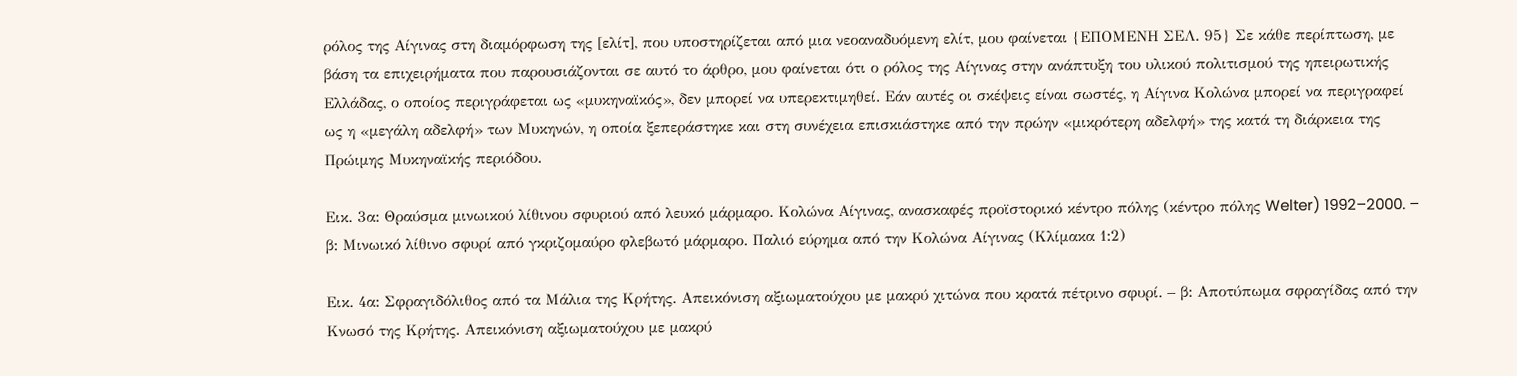ρόλος της Αίγινας στη διαμόρφωση της [ελίτ], που υποστηρίζεται από μια νεοαναδυόμενη ελίτ, μου φαίνεται {ΕΠΟΜΕΝΗ ΣΕΛ. 95} Σε κάθε περίπτωση, με βάση τα επιχειρήματα που παρουσιάζονται σε αυτό το άρθρο, μου φαίνεται ότι ο ρόλος της Αίγινας στην ανάπτυξη του υλικού πολιτισμού της ηπειρωτικής Ελλάδας, ο οποίος περιγράφεται ως «μυκηναϊκός», δεν μπορεί να υπερεκτιμηθεί. Εάν αυτές οι σκέψεις είναι σωστές, η Αίγινα Κολώνα μπορεί να περιγραφεί ως η «μεγάλη αδελφή» των Μυκηνών, η οποία ξεπεράστηκε και στη συνέχεια επισκιάστηκε από την πρώην «μικρότερη αδελφή» της κατά τη διάρκεια της Πρώιμης Μυκηναϊκής περιόδου.

Εικ. 3α: Θραύσμα μινωικού λίθινου σφυριού από λευκό μάρμαρο. Κολώνα Αίγινας, ανασκαφές προϊστορικό κέντρο πόλης (κέντρο πόλης Welter) 1992–2000. – β: Μινωικό λίθινο σφυρί από γκριζομαύρο φλεβωτό μάρμαρο. Παλιό εύρημα από την Κολώνα Αίγινας (Κλίμακα 1:2)

Εικ. 4α: Σφραγιδόλιθος από τα Μάλια της Κρήτης. Απεικόνιση αξιωματούχου με μακρύ χιτώνα που κρατά πέτρινο σφυρί. – β: Αποτύπωμα σφραγίδας από την Κνωσό της Κρήτης. Απεικόνιση αξιωματούχου με μακρύ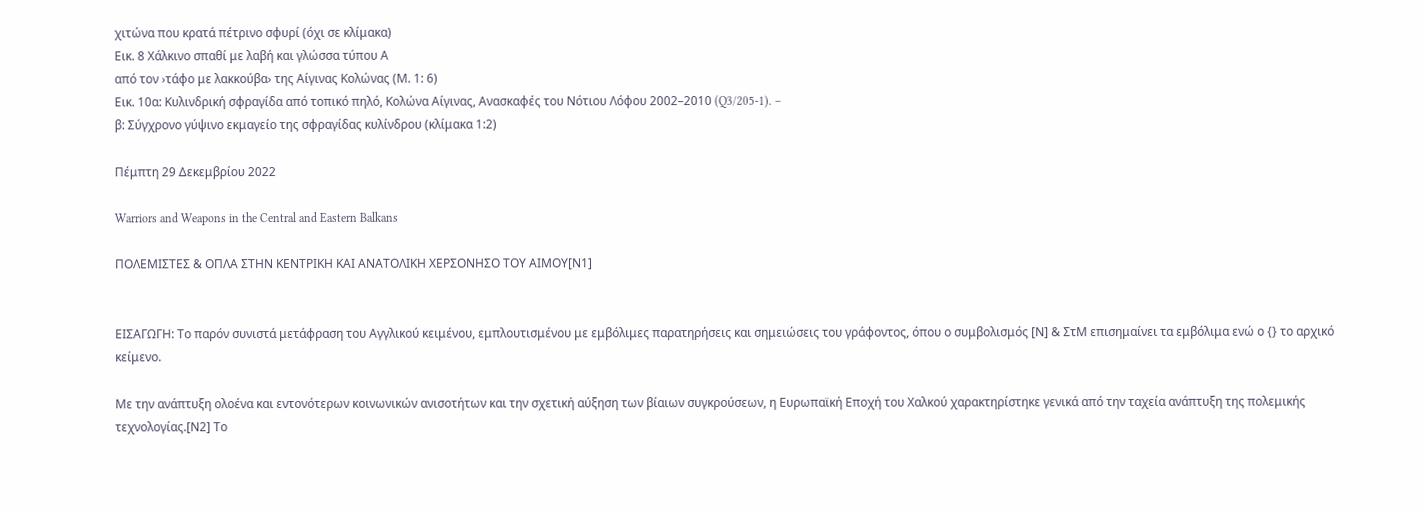χιτώνα που κρατά πέτρινο σφυρί (όχι σε κλίμακα)
Εικ. 8 Χάλκινο σπαθί με λαβή και γλώσσα τύπου Α
από τον ›τάφο με λακκούβα› της Αίγινας Κολώνας (Μ. 1: 6)
Εικ. 10α: Κυλινδρική σφραγίδα από τοπικό πηλό, Κολώνα Αίγινας, Ανασκαφές του Νότιου Λόφου 2002–2010 (Q3/205-1). –
β: Σύγχρονο γύψινο εκμαγείο της σφραγίδας κυλίνδρου (κλίμακα 1:2)

Πέμπτη 29 Δεκεμβρίου 2022

Warriors and Weapons in the Central and Eastern Balkans

ΠΟΛΕΜΙΣΤΕΣ & ΟΠΛΑ ΣΤΗΝ ΚΕΝΤΡΙΚΗ ΚΑΙ ΑΝΑΤΟΛΙΚΗ ΧΕΡΣΟΝΗΣΟ ΤΟΥ ΑΙΜΟΥ[Ν1]


ΕΙΣΑΓΩΓΗ: Το παρόν συνιστά μετάφραση του Αγγλικού κειμένου, εμπλουτισμένου με εμβόλιμες παρατηρήσεις και σημειώσεις του γράφοντος, όπου ο συμβολισμός [Ν] & ΣτΜ επισημαίνει τα εμβόλιμα ενώ ο {} το αρχικό κείμενο.

Με την ανάπτυξη ολοένα και εντονότερων κοινωνικών ανισοτήτων και την σχετική αύξηση των βίαιων συγκρούσεων, η Ευρωπαϊκή Εποχή του Χαλκού χαρακτηρίστηκε γενικά από την ταχεία ανάπτυξη της πολεμικής τεχνολογίας.[Ν2] Το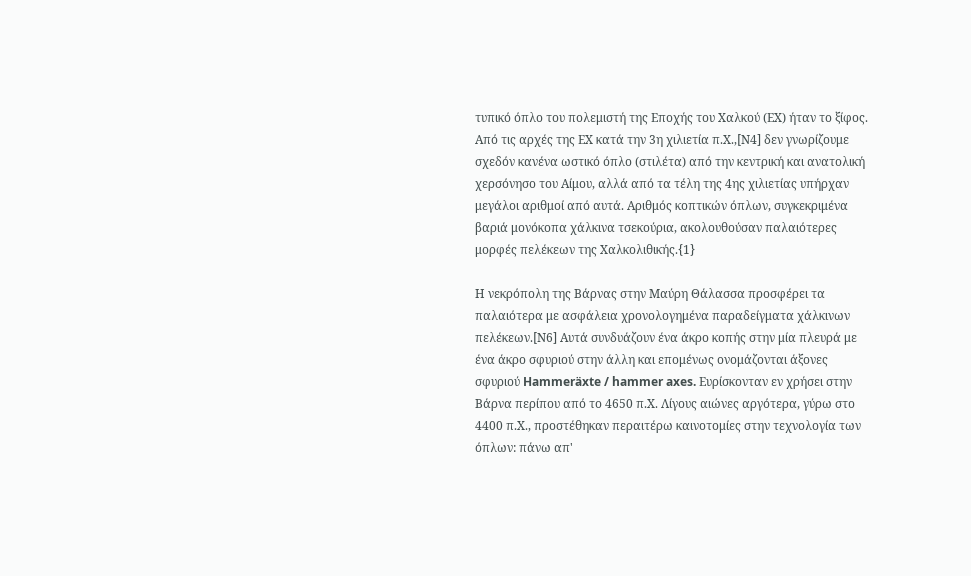τυπικό όπλο του πολεμιστή της Εποχής του Χαλκού (ΕΧ) ήταν το ξίφος. Από τις αρχές της ΕΧ κατά την 3η χιλιετία π.Χ.,[Ν4] δεν γνωρίζουμε σχεδόν κανένα ωστικό όπλο (στιλέτα) από την κεντρική και ανατολική χερσόνησο του Αίμου, αλλά από τα τέλη της 4ης χιλιετίας υπήρχαν μεγάλοι αριθμοί από αυτά. Αριθμός κοπτικών όπλων, συγκεκριμένα βαριά μονόκοπα χάλκινα τσεκούρια, ακολουθούσαν παλαιότερες μορφές πελέκεων της Χαλκολιθικής.{1}

Η νεκρόπολη της Βάρνας στην Μαύρη Θάλασσα προσφέρει τα παλαιότερα με ασφάλεια χρονολογημένα παραδείγματα χάλκινων πελέκεων.[Ν6] Αυτά συνδυάζουν ένα άκρο κοπής στην μία πλευρά με ένα άκρο σφυριού στην άλλη και επομένως ονομάζονται άξονες σφυριού Hammeräxte / hammer axes. Ευρίσκονταν εν χρήσει στην Βάρνα περίπου από το 4650 π.Χ. Λίγους αιώνες αργότερα, γύρω στο 4400 π.Χ., προστέθηκαν περαιτέρω καινοτομίες στην τεχνολογία των όπλων: πάνω απ'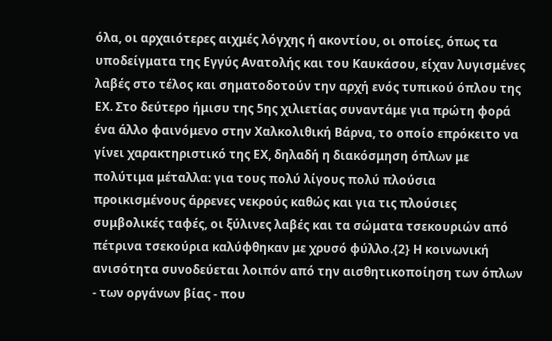όλα, οι αρχαιότερες αιχμές λόγχης ή ακοντίου, οι οποίες, όπως τα υποδείγματα της Εγγύς Ανατολής και του Καυκάσου, είχαν λυγισμένες λαβές στο τέλος και σηματοδοτούν την αρχή ενός τυπικού όπλου της ΕΧ. Στο δεύτερο ήμισυ της 5ης χιλιετίας συναντάμε για πρώτη φορά ένα άλλο φαινόμενο στην Χαλκολιθική Βάρνα, το οποίο επρόκειτο να γίνει χαρακτηριστικό της ΕΧ, δηλαδή η διακόσμηση όπλων με πολύτιμα μέταλλα: για τους πολύ λίγους πολύ πλούσια προικισμένους άρρενες νεκρούς καθώς και για τις πλούσιες συμβολικές ταφές, οι ξύλινες λαβές και τα σώματα τσεκουριών από πέτρινα τσεκούρια καλύφθηκαν με χρυσό φύλλο.{2} Η κοινωνική ανισότητα συνοδεύεται λοιπόν από την αισθητικοποίηση των όπλων - των οργάνων βίας - που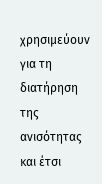χρησιμεύουν για τη διατήρηση της ανισότητας και έτσι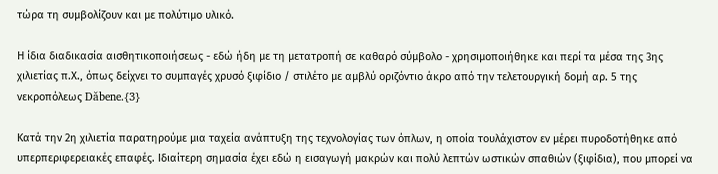τώρα τη συμβολίζουν και με πολύτιμο υλικό.

Η ίδια διαδικασία αισθητικοποιήσεως - εδώ ήδη με τη μετατροπή σε καθαρό σύμβολο - χρησιμοποιήθηκε και περί τα μέσα της 3ης χιλιετίας π.Χ., όπως δείχνει το συμπαγές χρυσό ξιφίδιο / στιλέτο με αμβλύ οριζόντιο άκρο από την τελετουργική δομή αρ. 5 της νεκροπόλεως Dăbene.{3}

Κατά την 2η χιλιετία παρατηρούμε μια ταχεία ανάπτυξη της τεχνολογίας των όπλων, η οποία τουλάχιστον εν μέρει πυροδοτήθηκε από υπερπεριφερειακές επαφές. Ιδιαίτερη σημασία έχει εδώ η εισαγωγή μακρών και πολύ λεπτών ωστικών σπαθιών (ξιφίδια), που μπορεί να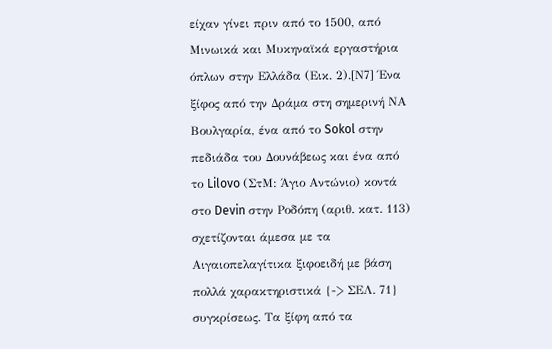είχαν γίνει πριν από το 1500, από Μινωικά και Μυκηναϊκά εργαστήρια όπλων στην Ελλάδα (Εικ. 2).[Ν7] Ένα ξίφος από την Δράμα στη σημερινή ΝΑ Βουλγαρία, ένα από το Sokol στην πεδιάδα του Δουνάβεως και ένα από το Lilovo (ΣτΜ: Άγιο Αντώνιο) κοντά στο Devin στην Ροδόπη (αριθ. κατ. 113) σχετίζονται άμεσα με τα Αιγαιοπελαγίτικα ξιφοειδή με βάση πολλά χαρακτηριστικά {-> ΣΕΛ. 71} συγκρίσεως. Τα ξίφη από τα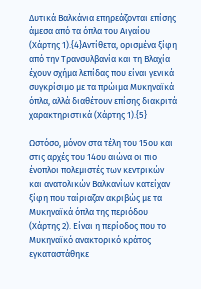Δυτικά Βαλκάνια επηρεάζονται επίσης άμεσα από τα όπλα του Αιγαίου (Χάρτης 1).{4}Αντίθετα, ορισμένα ξίφη από την Τρανσυλβανία και τη Βλαχία έχουν σχήμα λεπίδας που είναι γενικά συγκρίσιμο με τα πρώιμα Μυκηναϊκά όπλα, αλλά διαθέτουν επίσης διακριτά χαρακτηριστικά (Χάρτης 1).{5}

Ωστόσο, μόνον στα τέλη του 15ου και στις αρχές του 14ου αιώνα οι πιο ένοπλοι πολεμιστές των κεντρικών και ανατολικών Βαλκανίων κατείχαν ξίφη που ταίριαζαν ακριβώς με τα Μυκηναϊκά όπλα της περιόδου (Χάρτης 2). Είναι η περίοδος που το Μυκηναϊκό ανακτορικό κράτος εγκαταστάθηκε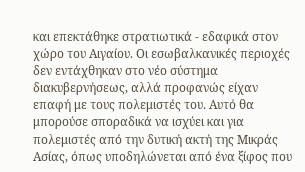και επεκτάθηκε στρατιωτικά - εδαφικά στον χώρο του Αιγαίου. Οι εσωβαλκανικές περιοχές δεν εντάχθηκαν στο νέο σύστημα διακυβερνήσεως, αλλά προφανώς είχαν επαφή με τους πολεμιστές του. Αυτό θα μπορούσε σποραδικά να ισχύει και για πολεμιστές από την δυτική ακτή της Μικράς Ασίας, όπως υποδηλώνεται από ένα ξίφος που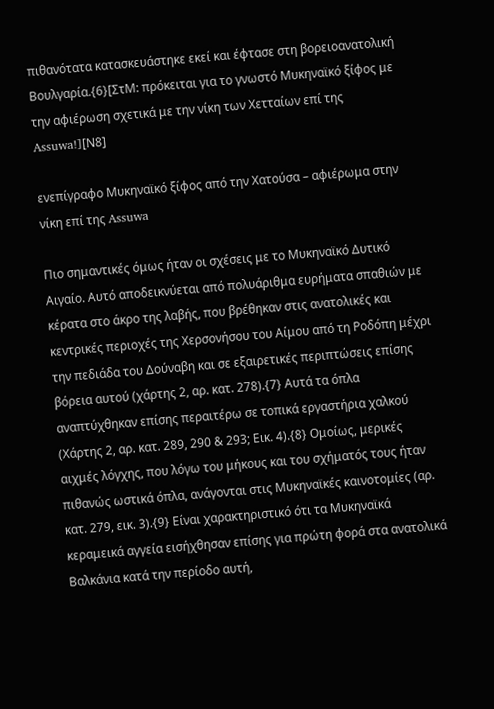πιθανότατα κατασκευάστηκε εκεί και έφτασε στη βορειοανατολική Βουλγαρία.{6}[ΣτΜ: πρόκειται για το γνωστό Μυκηναϊκό ξίφος με την αφιέρωση σχετικά με την νίκη των Χετταίων επί της Assuwa!][Ν8]

ενεπίγραφο Μυκηναϊκό ξίφος από την Χατούσα – αφιέρωμα στην νίκη επί της Assuwa

Πιο σημαντικές όμως ήταν οι σχέσεις με το Μυκηναϊκό Δυτικό Αιγαίο. Αυτό αποδεικνύεται από πολυάριθμα ευρήματα σπαθιών με κέρατα στο άκρο της λαβής, που βρέθηκαν στις ανατολικές και κεντρικές περιοχές της Χερσονήσου του Αίμου από τη Ροδόπη μέχρι την πεδιάδα του Δούναβη και σε εξαιρετικές περιπτώσεις επίσης βόρεια αυτού (χάρτης 2, αρ. κατ. 278).{7} Αυτά τα όπλα αναπτύχθηκαν επίσης περαιτέρω σε τοπικά εργαστήρια χαλκού (Χάρτης 2, αρ. κατ. 289, 290 & 293; Εικ. 4).{8} Ομοίως, μερικές αιχμές λόγχης, που λόγω του μήκους και του σχήματός τους ήταν πιθανώς ωστικά όπλα, ανάγονται στις Μυκηναϊκές καινοτομίες (αρ. κατ. 279, εικ. 3).{9} Είναι χαρακτηριστικό ότι τα Μυκηναϊκά κεραμεικά αγγεία εισήχθησαν επίσης για πρώτη φορά στα ανατολικά Βαλκάνια κατά την περίοδο αυτή,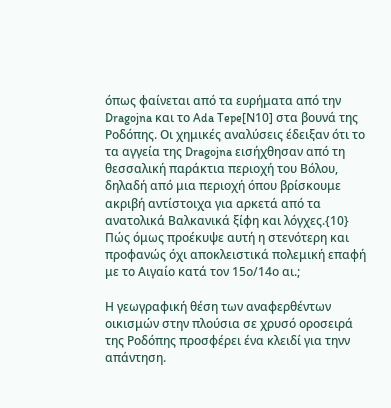όπως φαίνεται από τα ευρήματα από την Dragojna και το Ada Tepe[Ν10] στα βουνά της Ροδόπης. Οι χημικές αναλύσεις έδειξαν ότι το τα αγγεία της Dragojna εισήχθησαν από τη θεσσαλική παράκτια περιοχή του Βόλου, δηλαδή από μια περιοχή όπου βρίσκουμε ακριβή αντίστοιχα για αρκετά από τα ανατολικά Βαλκανικά ξίφη και λόγχες.{10} Πώς όμως προέκυψε αυτή η στενότερη και προφανώς όχι αποκλειστικά πολεμική επαφή με το Αιγαίο κατά τον 15ο/14ο αι.;

Η γεωγραφική θέση των αναφερθέντων οικισμών στην πλούσια σε χρυσό οροσειρά της Ροδόπης προσφέρει ένα κλειδί για τηνν απάντηση.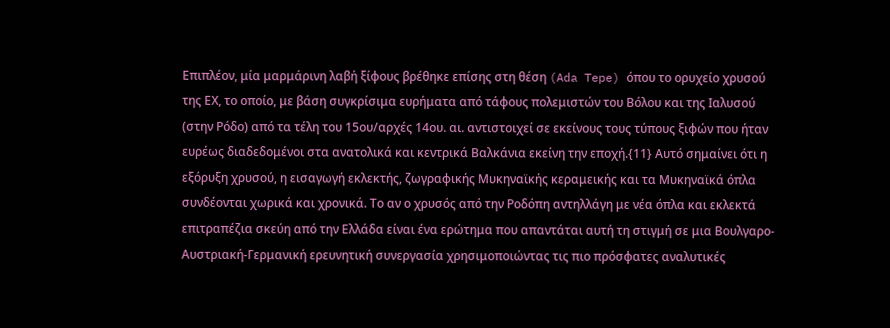Επιπλέον, μία μαρμάρινη λαβή ξίφους βρέθηκε επίσης στη θέση (Ada Tepe) όπου το ορυχείο χρυσού της ΕΧ, το οποίο, με βάση συγκρίσιμα ευρήματα από τάφους πολεμιστών του Βόλου και της Ιαλυσού (στην Ρόδο) από τα τέλη του 15ου/αρχές 14ου. αι. αντιστοιχεί σε εκείνους τους τύπους ξιφών που ήταν ευρέως διαδεδομένοι στα ανατολικά και κεντρικά Βαλκάνια εκείνη την εποχή.{11} Αυτό σημαίνει ότι η εξόρυξη χρυσού, η εισαγωγή εκλεκτής, ζωγραφικής Μυκηναϊκής κεραμεικής και τα Μυκηναϊκά όπλα συνδέονται χωρικά και χρονικά. Το αν ο χρυσός από την Ροδόπη αντηλλάγη με νέα όπλα και εκλεκτά επιτραπέζια σκεύη από την Ελλάδα είναι ένα ερώτημα που απαντάται αυτή τη στιγμή σε μια Βουλγαρο-Αυστριακή-Γερμανική ερευνητική συνεργασία χρησιμοποιώντας τις πιο πρόσφατες αναλυτικές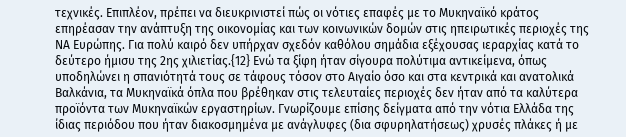τεχνικές. Επιπλέον, πρέπει να διευκρινιστεί πώς οι νότιες επαφές με το Μυκηναϊκό κράτος επηρέασαν την ανάπτυξη της οικονομίας και των κοινωνικών δομών στις ηπειρωτικές περιοχές της ΝΑ Ευρώπης. Για πολύ καιρό δεν υπήρχαν σχεδόν καθόλου σημάδια εξέχουσας ιεραρχίας κατά το δεύτερο ήμισυ της 2ης χιλιετίας.{12} Ενώ τα ξίφη ήταν σίγουρα πολύτιμα αντικείμενα, όπως υποδηλώνει η σπανιότητά τους σε τάφους τόσον στο Αιγαίο όσο και στα κεντρικά και ανατολικά Βαλκάνια, τα Μυκηναϊκά όπλα που βρέθηκαν στις τελευταίες περιοχές δεν ήταν από τα καλύτερα προϊόντα των Μυκηναϊκών εργαστηρίων. Γνωρίζουμε επίσης δείγματα από την νότια Ελλάδα της ίδιας περιόδου που ήταν διακοσμημένα με ανάγλυφες (δια σφυρηλατήσεως) χρυσές πλάκες ή με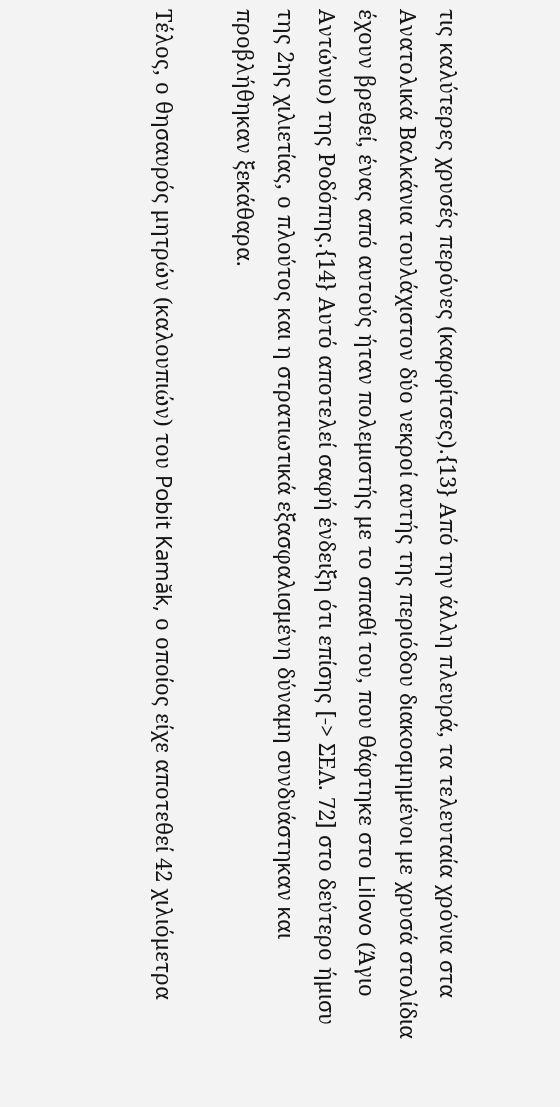τις καλύτερες χρυσές περόνες (καρφίτσες).{13} Από την άλλη πλευρά, τα τελευταία χρόνια στα Ανατολικά Βαλκάνια τουλάχιστον δύο νεκροί αυτής της περιόδου διακοσμημένοι με χρυσά στολίδια έχουν βρεθεί, ένας από αυτούς ήταν πολεμιστής με το σπαθί του, που θάφτηκε στο Lilovo (Άγιο Αντώνιο) της Ροδόπης.{14} Αυτό αποτελεί σαφή ένδειξη ότι επίσης [-> ΣΕΛ. 72] στο δεύτερο ήμισυ της 2ης χιλιετίας, ο πλούτος και η στρατιωτικά εξασφαλισμένη δύναμη συνδυάστηκαν και προβλήθηκαν ξεκάθαρα.

Τέλος, ο θησαυρός μητρών (καλουπιών) του Pobit Kamăk, ο οποίος είχε αποτεθεί 42 χιλιόμετρα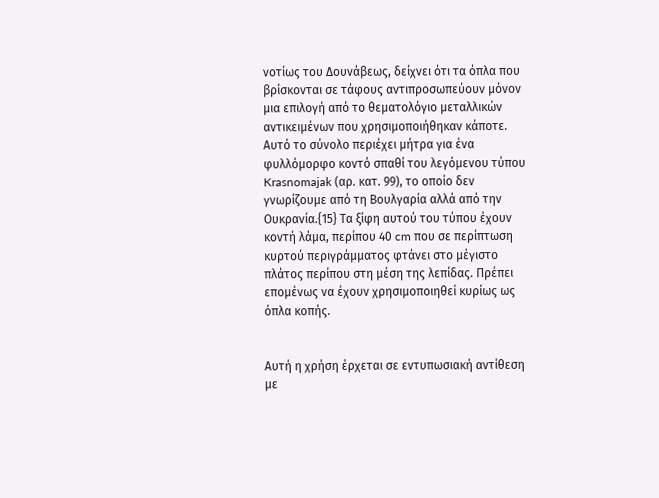νοτίως του Δουνάβεως, δείχνει ότι τα όπλα που βρίσκονται σε τάφους αντιπροσωπεύουν μόνον μια επιλογή από το θεματολόγιο μεταλλικών αντικειμένων που χρησιμοποιήθηκαν κάποτε. Αυτό το σύνολο περιέχει μήτρα για ένα φυλλόμορφο κοντό σπαθί του λεγόμενου τύπου Krasnomajak (αρ. κατ. 99), το οποίο δεν γνωρίζουμε από τη Βουλγαρία αλλά από την Ουκρανία.{15} Τα ξίφη αυτού του τύπου έχουν κοντή λάμα, περίπου 40 cm που σε περίπτωση κυρτού περιγράμματος φτάνει στο μέγιστο πλάτος περίπου στη μέση της λεπίδας. Πρέπει επομένως να έχουν χρησιμοποιηθεί κυρίως ως όπλα κοπής.


Αυτή η χρήση έρχεται σε εντυπωσιακή αντίθεση με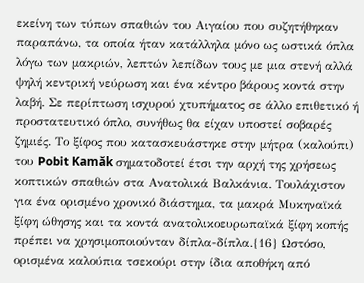εκείνη των τύπων σπαθιών του Αιγαίου που συζητήθηκαν παραπάνω, τα οποία ήταν κατάλληλα μόνο ως ωστικά όπλα λόγω των μακριών, λεπτών λεπίδων τους με μια στενή αλλά ψηλή κεντρική νεύρωση και ένα κέντρο βάρους κοντά στην λαβή. Σε περίπτωση ισχυρού χτυπήματος σε άλλο επιθετικό ή προστατευτικό όπλο, συνήθως θα είχαν υποστεί σοβαρές ζημιές. Το ξίφος που κατασκευάστηκε στην μήτρα (καλούπι) του Pobit Kamăk σηματοδοτεί έτσι την αρχή της χρήσεως κοπτικών σπαθιών στα Ανατολικά Βαλκάνια. Τουλάχιστον για ένα ορισμένο χρονικό διάστημα, τα μακρά Μυκηναϊκά ξίφη ώθησης και τα κοντά ανατολικοευρωπαϊκά ξίφη κοπής πρέπει να χρησιμοποιούνταν δίπλα-δίπλα.{16} Ωστόσο, ορισμένα καλούπια τσεκούρι στην ίδια αποθήκη από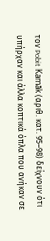τον Pobit Kamăk (αριθ. κατ. 95–98) δείχνουν ότι υπήρχαν και άλλα κοπτικά όπλα που ανήκαν σε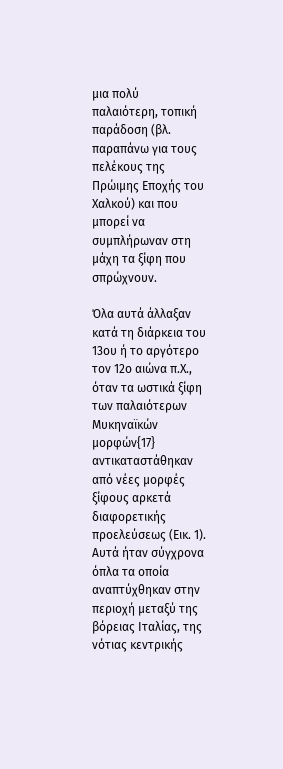μια πολύ παλαιότερη, τοπική παράδοση (βλ. παραπάνω για τους πελέκους της Πρώιμης Εποχής του Χαλκού) και που μπορεί να συμπλήρωναν στη μάχη τα ξίφη που σπρώχνουν.

Όλα αυτά άλλαξαν κατά τη διάρκεια του 13ου ή το αργότερο τον 12ο αιώνα π.Χ., όταν τα ωστικά ξίφη των παλαιότερων Μυκηναϊκών μορφών{17} αντικαταστάθηκαν από νέες μορφές ξίφους αρκετά διαφορετικής προελεύσεως (Εικ. 1). Αυτά ήταν σύγχρονα όπλα τα οποία αναπτύχθηκαν στην περιοχή μεταξύ της βόρειας Ιταλίας, της νότιας κεντρικής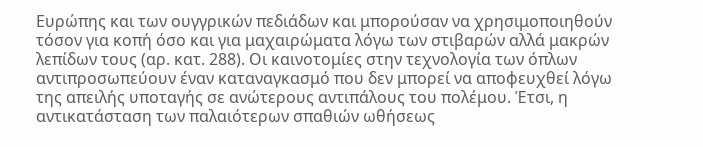Ευρώπης και των ουγγρικών πεδιάδων και μπορούσαν να χρησιμοποιηθούν τόσον για κοπή όσο και για μαχαιρώματα λόγω των στιβαρών αλλά μακρών λεπίδων τους (αρ. κατ. 288). Οι καινοτομίες στην τεχνολογία των όπλων αντιπροσωπεύουν έναν καταναγκασμό που δεν μπορεί να αποφευχθεί λόγω της απειλής υποταγής σε ανώτερους αντιπάλους του πολέμου. Έτσι, η αντικατάσταση των παλαιότερων σπαθιών ωθήσεως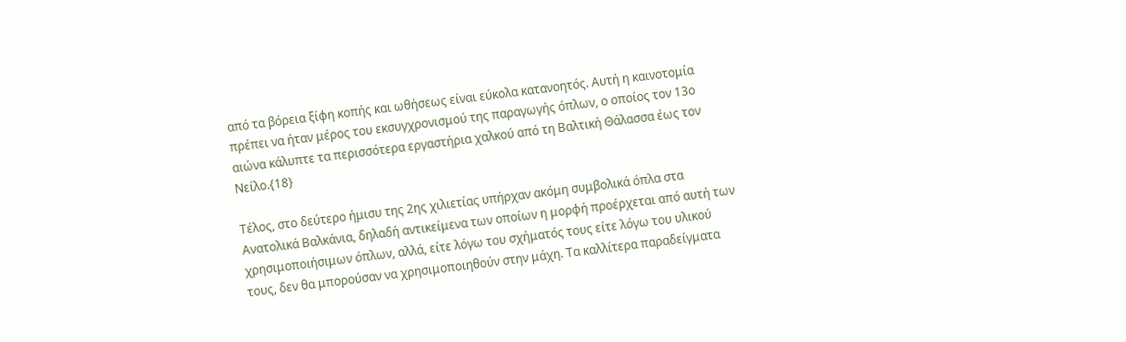από τα βόρεια ξίφη κοπής και ωθήσεως είναι εύκολα κατανοητός. Αυτή η καινοτομία πρέπει να ήταν μέρος του εκσυγχρονισμού της παραγωγής όπλων, ο οποίος τον 13ο αιώνα κάλυπτε τα περισσότερα εργαστήρια χαλκού από τη Βαλτική Θάλασσα έως τον Νείλο.{18}

Τέλος, στο δεύτερο ήμισυ της 2ης χιλιετίας υπήρχαν ακόμη συμβολικά όπλα στα Ανατολικά Βαλκάνια, δηλαδή αντικείμενα των οποίων η μορφή προέρχεται από αυτή των χρησιμοποιήσιμων όπλων, αλλά, είτε λόγω του σχήματός τους είτε λόγω του υλικού τους, δεν θα μπορούσαν να χρησιμοποιηθούν στην μάχη. Τα καλλίτερα παραδείγματα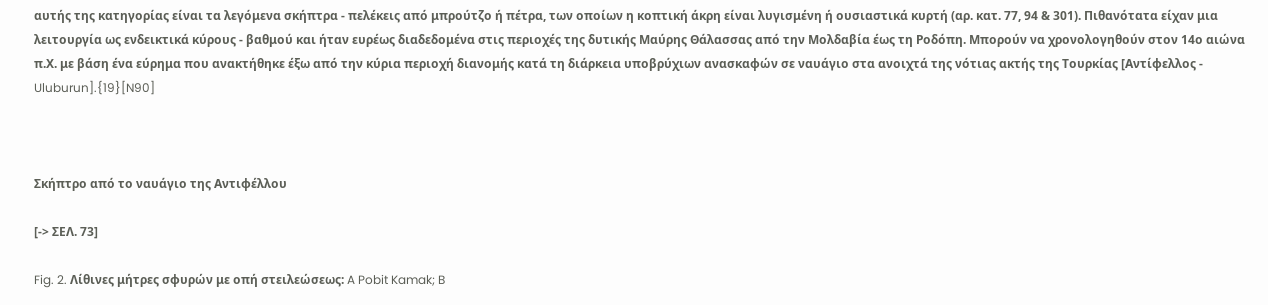αυτής της κατηγορίας είναι τα λεγόμενα σκήπτρα - πελέκεις από μπρούτζο ή πέτρα, των οποίων η κοπτική άκρη είναι λυγισμένη ή ουσιαστικά κυρτή (αρ. κατ. 77, 94 & 301). Πιθανότατα είχαν μια λειτουργία ως ενδεικτικά κύρους - βαθμού και ήταν ευρέως διαδεδομένα στις περιοχές της δυτικής Μαύρης Θάλασσας από την Μολδαβία έως τη Ροδόπη. Μπορούν να χρονολογηθούν στον 14ο αιώνα π.Χ. με βάση ένα εύρημα που ανακτήθηκε έξω από την κύρια περιοχή διανομής κατά τη διάρκεια υποβρύχιων ανασκαφών σε ναυάγιο στα ανοιχτά της νότιας ακτής της Τουρκίας [Αντίφελλος - Uluburun].{19}[N90]



Σκήπτρο από το ναυάγιο της Αντιφέλλου

[-> ΣΕΛ. 73]

Fig. 2. Λίθινες μήτρες σφυρών με οπή στειλεώσεως: A Pobit Kamak; B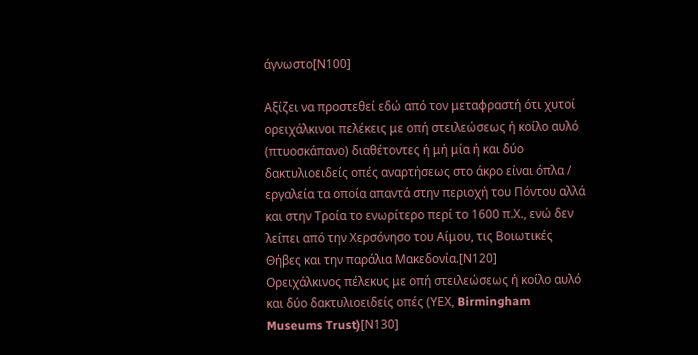άγνωστο[Ν100]

Αξίζει να προστεθεί εδώ από τον μεταφραστή ότι χυτοί ορειχάλκινοι πελέκεις με οπή στειλεώσεως ή κοίλο αυλό (πτυοσκάπανο) διαθέτοντες ή μή μία ή και δύο δακτυλιοειδείς οπές αναρτήσεως στο άκρο είναι όπλα / εργαλεία τα οποία απαντά στην περιοχή του Πόντου αλλά και στην Τροία το ενωρίτερο περί το 1600 π.Χ., ενώ δεν λείπει από την Χερσόνησο του Αίμου, τις Βοιωτικές Θήβες και την παράλια Μακεδονία.[Ν120]
Ορειχάλκινος πέλεκυς με οπή στειλεώσεως ή κοίλο αυλό και δύο δακτυλιοειδείς οπές (ΥΕΧ, Birmingham Museums Trust)[Ν130]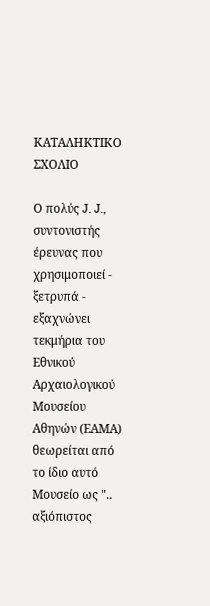ΚΑΤΑΛΗΚΤΙΚΟ ΣΧΟΛΙΟ

Ο πολύς J. J., συντονιστής έρευνας που χρησιμοποιεί - ξετρυπά - εξαχνώνει τεκμήρια του Εθνικού Αρχαιολογικού Μουσείου Αθηνών (ΕΑΜΑ) θεωρείται από το ίδιο αυτό Μουσείο ως ".. αξιόπιστος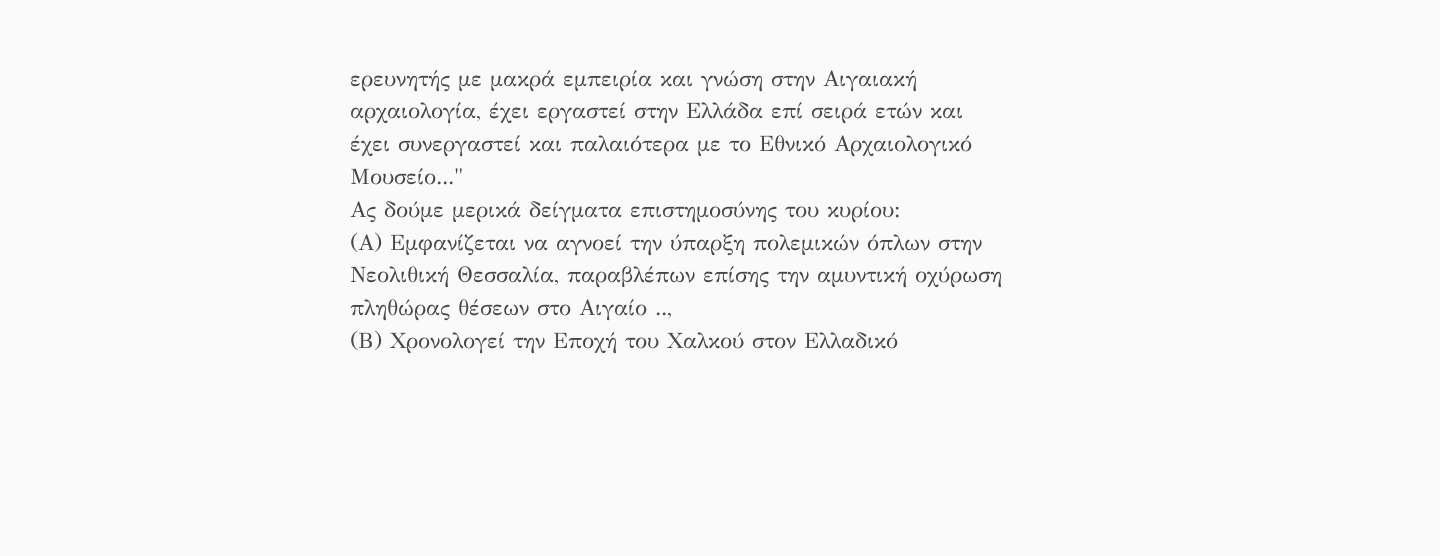ερευνητής με μακρά εμπειρία και γνώση στην Αιγαιακή αρχαιολογία, έχει εργαστεί στην Ελλάδα επί σειρά ετών και έχει συνεργαστεί και παλαιότερα με το Εθνικό Αρχαιολογικό Μουσείο..."
Ας δούμε μερικά δείγματα επιστημοσύνης του κυρίου:
(Α) Εμφανίζεται να αγνοεί την ύπαρξη πολεμικών όπλων στην Νεολιθική Θεσσαλία, παραβλέπων επίσης την αμυντική οχύρωση πληθώρας θέσεων στο Αιγαίο ..,
(Β) Χρονολογεί την Εποχή του Χαλκού στον Ελλαδικό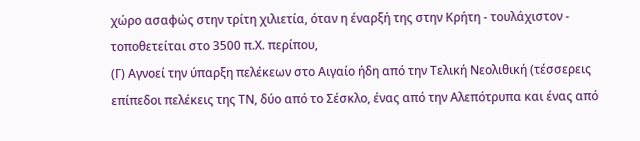χώρο ασαφώς στην τρίτη χιλιετία, όταν η έναρξή της στην Κρήτη - τουλάχιστον - τοποθετείται στο 3500 π.Χ. περίπου,
(Γ) Αγνοεί την ύπαρξη πελέκεων στο Αιγαίο ήδη από την Τελική Νεολιθική (τέσσερεις επίπεδοι πελέκεις της ΤΝ, δύο από το Σέσκλο, ένας από την Αλεπότρυπα και ένας από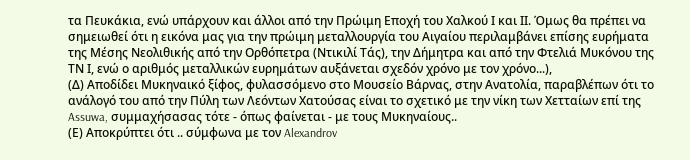τα Πευκάκια, ενώ υπάρχουν και άλλοι από την Πρώιμη Εποχή του Χαλκού Ι και ΙΙ. Όμως θα πρέπει να σημειωθεί ότι η εικόνα μας για την πρώιμη μεταλλουργία του Αιγαίου περιλαμβάνει επίσης ευρήματα της Μέσης Νεολιθικής από την Ορθόπετρα (Ντικιλί Τάς), την Δήμητρα και από την Φτελιά Μυκόνου της ΤΝ Ι, ενώ ο αριθμός μεταλλικών ευρημάτων αυξάνεται σχεδόν χρόνο με τον χρόνο...),
(Δ) Αποδίδει Μυκηναικό ξίφος, φυλασσόμενο στο Μουσείο Βάρνας, στην Ανατολία, παραβλέπων ότι το ανάλογό του από την Πύλη των Λεόντων Χατούσας είναι το σχετικό με την νίκη των Χετταίων επί της Assuwa, συμμαχήσασας τότε - όπως φαίνεται - με τους Μυκηναίους..
(Ε) Αποκρύπτει ότι .. σύμφωνα με τον Alexandrov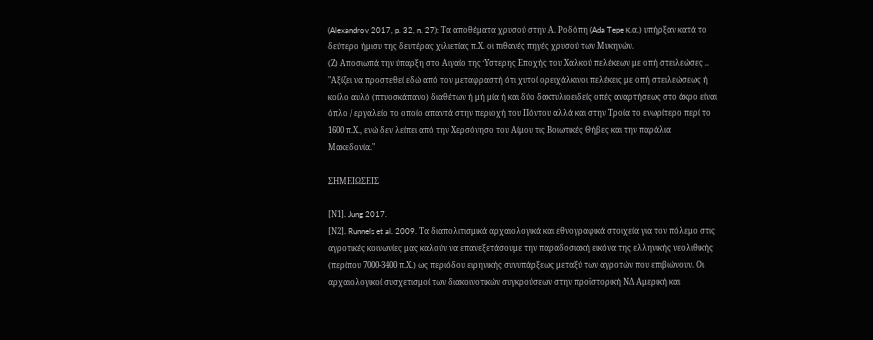(Alexandrov 2017, p. 32, n. 27): Τα αποθέματα χρυσού στην Α. Ροδόπη (Ada Tepe κ.α.) υπήρξαν κατά το δεύτερο ήμισυ της δευτέρας χιλιετίας π.Χ. οι πιθανές πηγές χρυσού των Μυκηνών.
(Ζ) Αποσιωπά την ύπαρξη στο Αιγαίο της Ύστερης Εποχής του Χαλκού πελέκεων με οπή στειλεώσες .. "Αξίζει να προστεθεί εδώ από τον μεταφραστή ότι χυτοί ορειχάλκινοι πελέκεις με οπή στειλεώσεως ή κοίλο αυλό (πτυοσκάπανο) διαθέτων ή μή μία ή και δύο δακτυλιοειδείς οπές αναρτήσεως στο άκρο είναι όπλο / εργαλείο το οποίο απαντά στην περιοχή του Πόντου αλλά και στην Τροία το ενωρίτερο περί το 1600 π.Χ., ενώ δεν λείπει από την Χερσόνησο του Αίμου τις Βοιωτικές Θήβες και την παράλια Μακεδονία."

ΣΗΜΕΙΩΣΕΙΣ

[Ν1]. Jung 2017.
[Ν2]. Runnels et al. 2009. Τα διαπολιτισμικά αρχαιολογικά και εθνογραφικά στοιχεία για τον πόλεμο στις αγροτικές κοινωνίες μας καλούν να επανεξετάσουμε την παραδοσιακή εικόνα της ελληνικής νεολιθικής (περίπου 7000-3400 π.Χ.) ως περιόδου ειρηνικής συνυπάρξεως μεταξύ των αγροτών που επιβιώνουν. Οι αρχαιολογικοί συσχετισμοί των διακοινοτικών συγκρούσεων στην προϊστορική ΝΔ Αμερική και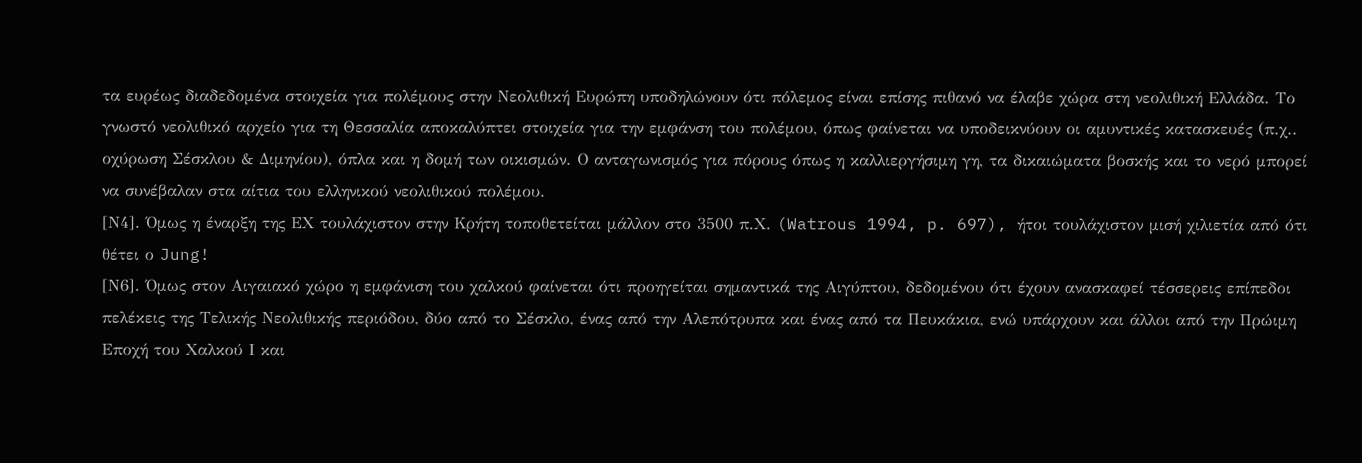τα ευρέως διαδεδομένα στοιχεία για πολέμους στην Νεολιθική Ευρώπη υποδηλώνουν ότι πόλεμος είναι επίσης πιθανό να έλαβε χώρα στη νεολιθική Ελλάδα. Το γνωστό νεολιθικό αρχείο για τη Θεσσαλία αποκαλύπτει στοιχεία για την εμφάνση του πολέμου, όπως φαίνεται να υποδεικνύουν οι αμυντικές κατασκευές (π.χ.. οχύρωση Σέσκλου & Διμηνίου), όπλα και η δομή των οικισμών. Ο ανταγωνισμός για πόρους όπως η καλλιεργήσιμη γη, τα δικαιώματα βοσκής και το νερό μπορεί να συνέβαλαν στα αίτια του ελληνικού νεολιθικού πολέμου.
[Ν4]. Όμως η έναρξη της ΕΧ τουλάχιστον στην Κρήτη τοποθετείται μάλλον στο 3500 π.Χ. (Watrous 1994, p. 697), ήτοι τουλάχιστον μισή χιλιετία από ότι θέτει ο Jung!
[Ν6]. Όμως στον Αιγαιακό χώρο η εμφάνιση του χαλκού φαίνεται ότι προηγείται σημαντικά της Αιγύπτου, δεδομένου ότι έχουν ανασκαφεί τέσσερεις επίπεδοι πελέκεις της Τελικής Νεολιθικής περιόδου, δύο από το Σέσκλο, ένας από την Αλεπότρυπα και ένας από τα Πευκάκια, ενώ υπάρχουν και άλλοι από την Πρώιμη Εποχή του Χαλκού Ι και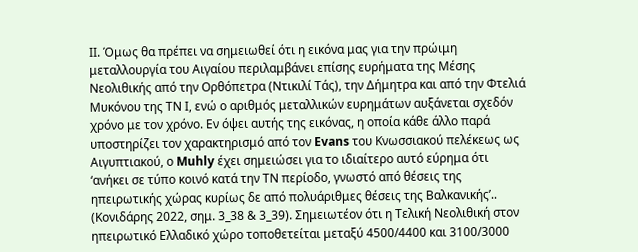ΙΙ. Όμως θα πρέπει να σημειωθεί ότι η εικόνα μας για την πρώιμη μεταλλουργία του Αιγαίου περιλαμβάνει επίσης ευρήματα της Μέσης Νεολιθικής από την Ορθόπετρα (Ντικιλί Τάς), την Δήμητρα και από την Φτελιά Μυκόνου της ΤΝ Ι, ενώ ο αριθμός μεταλλικών ευρημάτων αυξάνεται σχεδόν χρόνο με τον χρόνο. Εν όψει αυτής της εικόνας, η οποία κάθε άλλο παρά υποστηρίζει τον χαρακτηρισμό από τον Evans του Κνωσσιακού πελέκεως ως Αιγυπτιακού, ο Muhly έχει σημειώσει για το ιδιαίτερο αυτό εύρημα ότι ‘ανήκει σε τύπο κοινό κατά την ΤΝ περίοδο, γνωστό από θέσεις της ηπειρωτικής χώρας κυρίως δε από πολυάριθμες θέσεις της Βαλκανικής’.. (Κονιδάρης 2022, σημ. 3_38 & 3_39). Σημειωτέον ότι η Τελική Νεολιθική στον ηπειρωτικό Ελλαδικό χώρο τοποθετείται μεταξύ 4500/4400 και 3100/3000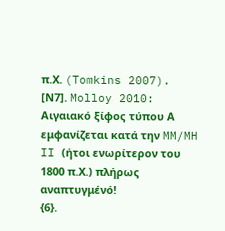π.Χ. (Tomkins 2007).
[Ν7]. Molloy 2010: Αιγαιακό ξίφος τύπου Α εμφανίζεται κατά την MM/MH II (ήτοι ενωρίτερον του 1800 π.Χ.) πλήρως αναπτυγμένό!
{6}.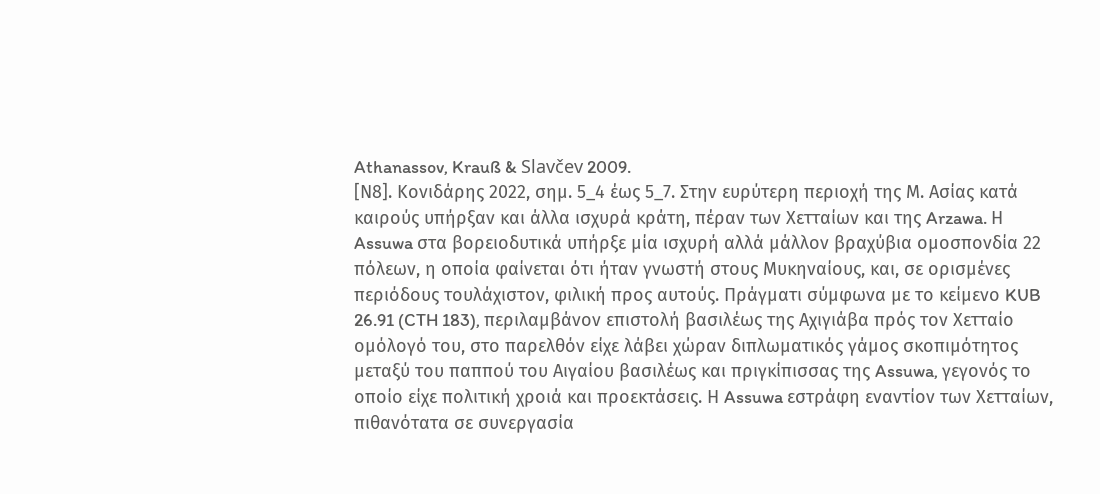Athanassov, Krauß & Slavčev 2009.
[Ν8]. Κονιδάρης 2022, σημ. 5_4 έως 5_7. Στην ευρύτερη περιοχή της Μ. Ασίας κατά καιρούς υπήρξαν και άλλα ισχυρά κράτη, πέραν των Χετταίων και της Arzawa. Η Assuwa στα βορειοδυτικά υπήρξε μία ισχυρή αλλά μάλλον βραχύβια ομοσπονδία 22 πόλεων, η οποία φαίνεται ότι ήταν γνωστή στους Μυκηναίους, και, σε ορισμένες περιόδους τουλάχιστον, φιλική προς αυτούς. Πράγματι σύμφωνα με το κείμενο KUB 26.91 (CTH 183), περιλαμβάνον επιστολή βασιλέως της Αχιγιάβα πρός τον Χετταίο ομόλογό του, στο παρελθόν είχε λάβει χώραν διπλωματικός γάμος σκοπιμότητος μεταξύ του παππού του Αιγαίου βασιλέως και πριγκίπισσας της Assuwa, γεγονός το οποίο είχε πολιτική χροιά και προεκτάσεις. Η Assuwa εστράφη εναντίον των Χετταίων, πιθανότατα σε συνεργασία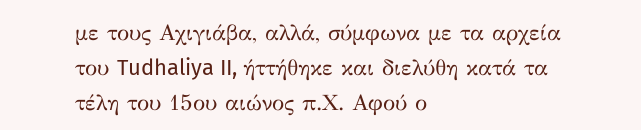με τους Αχιγιάβα, αλλά, σύμφωνα με τα αρχεία του Tudhaliya II, ήττήθηκε και διελύθη κατά τα τέλη του 15ου αιώνος π.Χ. Aφού ο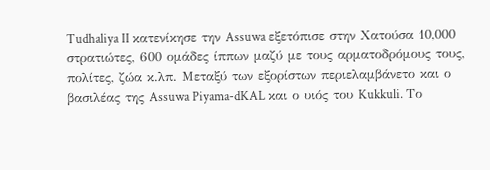Tudhaliya II κατενίκησε την Assuwa εξετόπισε στην Χατούσα 10,000 στρατιώτες, 600 ομάδες ίππων μαζύ με τους αρματοδρόμους τους, πολίτες, ζώα κ.λπ. Μεταξύ των εξορίστων περιελαμβάνετο και ο βασιλέας της Assuwa Piyama-dKAL και ο υιός του Kukkuli. Το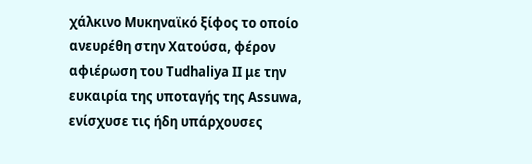χάλκινο Μυκηναϊκό ξίφος το οποίο ανευρέθη στην Χατούσα, φέρον αφιέρωση του Tudhaliya II με την ευκαιρία της υποταγής της Assuwa, ενίσχυσε τις ήδη υπάρχουσες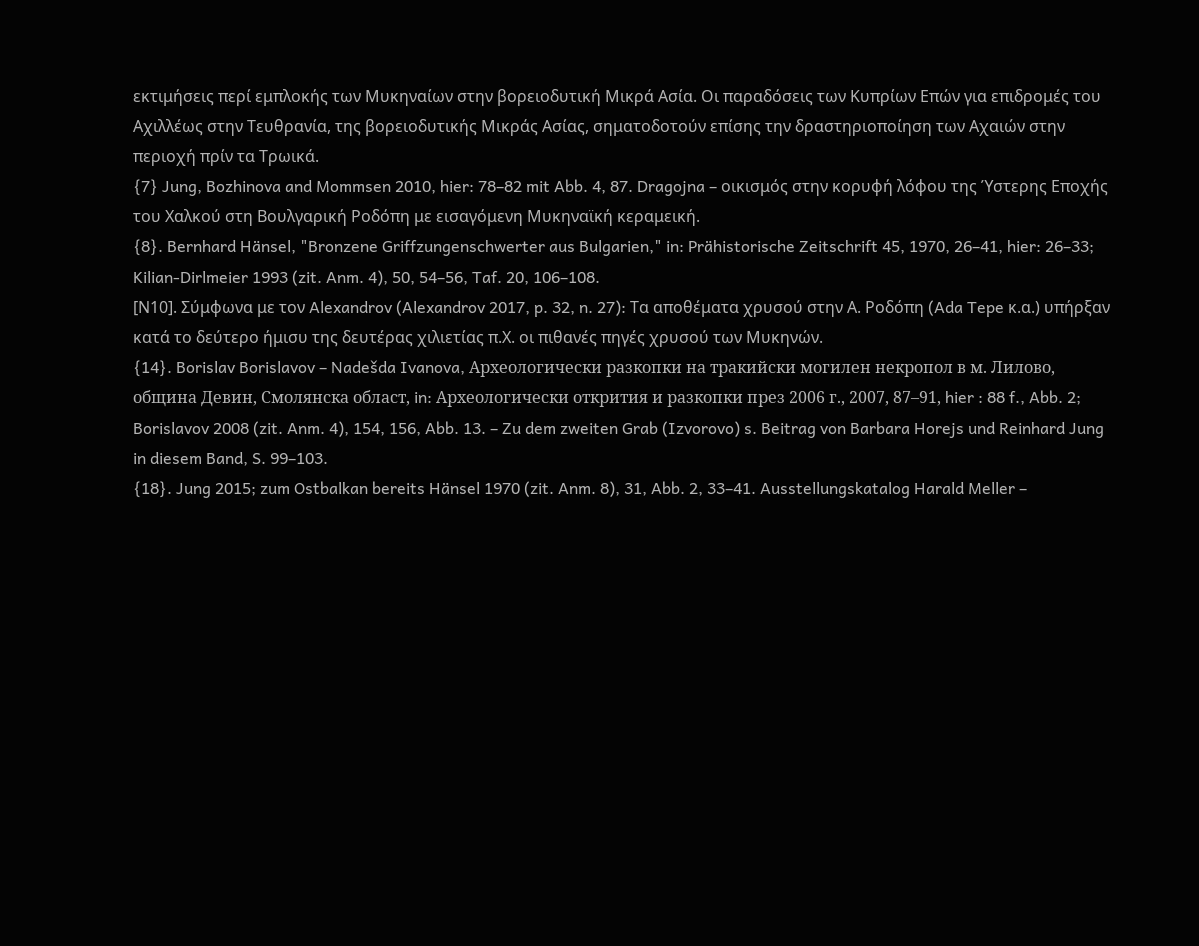εκτιμήσεις περί εμπλοκής των Μυκηναίων στην βορειοδυτική Μικρά Ασία. Οι παραδόσεις των Κυπρίων Επών για επιδρομές του Αχιλλέως στην Τευθρανία, της βορειοδυτικής Μικράς Ασίας, σηματοδοτούν επίσης την δραστηριοποίηση των Αχαιών στην περιοχή πρίν τα Τρωικά.
{7} Jung, Bozhinova and Mommsen 2010, hier: 78–82 mit Abb. 4, 87. Dragojna – οικισμός στην κορυφή λόφου της Ύστερης Εποχής του Χαλκού στη Βουλγαρική Ροδόπη με εισαγόμενη Μυκηναϊκή κεραμεική.
{8}. Bernhard Hänsel, "Bronzene Griffzungenschwerter aus Bulgarien," in: Prähistorische Zeitschrift 45, 1970, 26–41, hier: 26–33;  Kilian-Dirlmeier 1993 (zit. Anm. 4), 50, 54–56, Taf. 20, 106–108.
[Ν10]. Σύμφωνα με τον Alexandrov (Alexandrov 2017, p. 32, n. 27): Τα αποθέματα χρυσού στην Α. Ροδόπη (Ada Tepe κ.α.) υπήρξαν κατά το δεύτερο ήμισυ της δευτέρας χιλιετίας π.Χ. οι πιθανές πηγές χρυσού των Μυκηνών.
{14}. Borislav Borislavov – Nadešda Ivanova, Археологически разкопки на тракийски могилен некропол в м. Лилово, община Девин, Смолянска област, in: Археологически открития и разкопки през 2006 г., 2007, 87–91, hier : 88 f., Abb. 2; Borislavov 2008 (zit. Anm. 4), 154, 156, Abb. 13. – Zu dem zweiten Grab (Izvorovo) s. Beitrag von Barbara Horejs und Reinhard Jung in diesem Band, S. 99–103.
{18}. Jung 2015; zum Ostbalkan bereits Hänsel 1970 (zit. Anm. 8), 31, Abb. 2, 33–41. Ausstellungskatalog Harald Meller –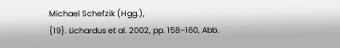Michael Schefzik (Hgg.),
{19}. Lichardus et al. 2002, pp. 158–160, Abb.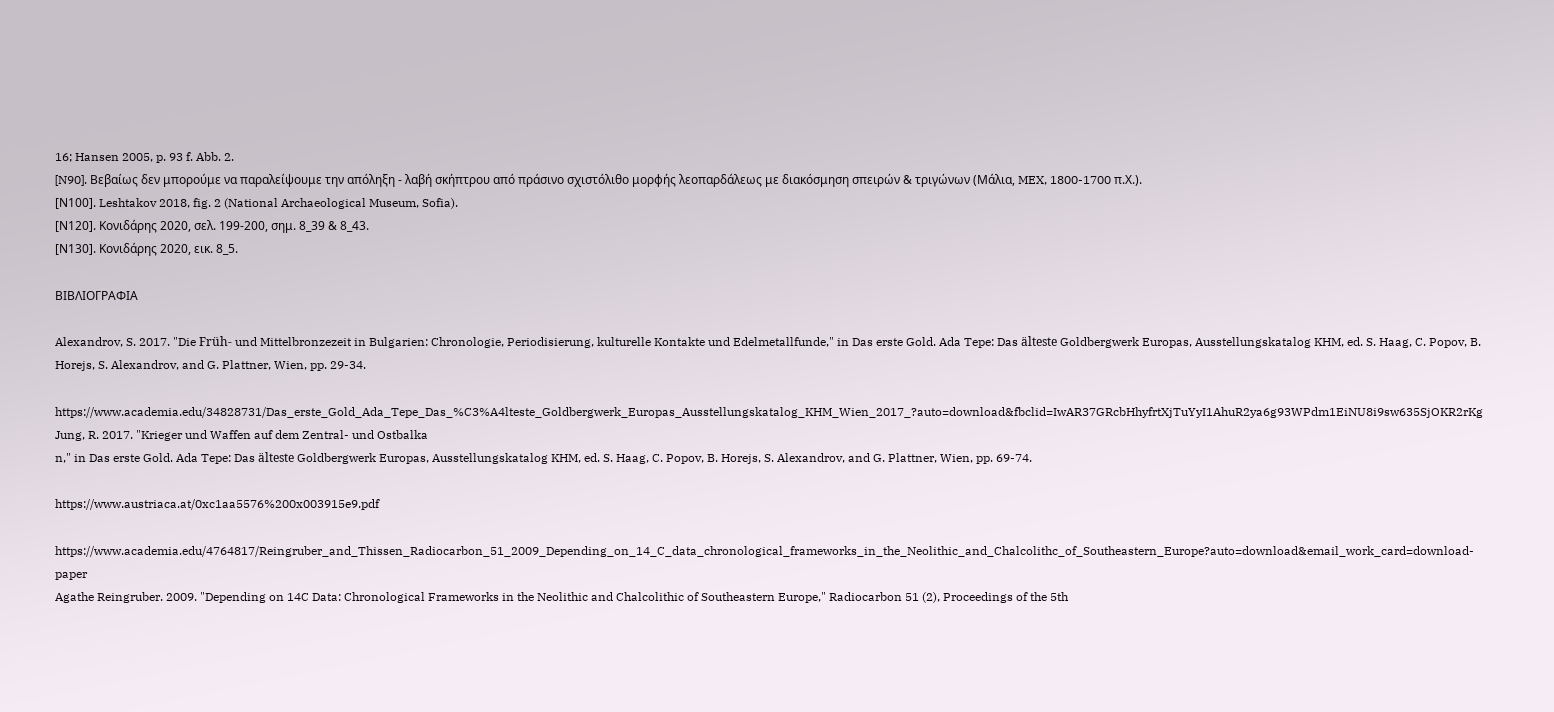16; Hansen 2005, p. 93 f. Abb. 2.
[N90]. Βεβαίως δεν μπορούμε να παραλείψουμε την απόληξη - λαβή σκήπτρου από πράσινο σχιστόλιθο μορφής λεοπαρδάλεως με διακόσμηση σπειρών & τριγώνων (Μάλια, MEX, 1800-1700 π.Χ.).
[Ν100]. Leshtakov 2018, fig. 2 (National Archaeological Museum, Sofia).
[Ν120]. Κονιδάρης 2020, σελ. 199-200, σημ. 8_39 & 8_43.
[Ν130]. Κονιδάρης 2020, εικ. 8_5.

ΒΙΒΛΙΟΓΡΑΦΙΑ

Alexandrov, S. 2017. "Die Früh- und Mittelbronzezeit in Bulgarien: Chronologie, Periodisierung, kulturelle Kontakte und Edelmetallfunde," in Das erste Gold. Ada Tepe: Das älteste Goldbergwerk Europas, Ausstellungskatalog KHM, ed. S. Haag, C. Popov, B. Horejs, S. Alexandrov, and G. Plattner, Wien, pp. 29-34.

https://www.academia.edu/34828731/Das_erste_Gold_Ada_Tepe_Das_%C3%A4lteste_Goldbergwerk_Europas_Ausstellungskatalog_KHM_Wien_2017_?auto=download&fbclid=IwAR37GRcbHhyfrtXjTuYyI1AhuR2ya6g93WPdm1EiNU8i9sw635SjOKR2rKg
Jung, R. 2017. "Krieger und Waffen auf dem Zentral- und Ostbalka
n," in Das erste Gold. Ada Tepe: Das älteste Goldbergwerk Europas, Ausstellungskatalog KHM, ed. S. Haag, C. Popov, B. Horejs, S. Alexandrov, and G. Plattner, Wien, pp. 69-74.

https://www.austriaca.at/0xc1aa5576%200x003915e9.pdf

https://www.academia.edu/4764817/Reingruber_and_Thissen_Radiocarbon_51_2009_Depending_on_14_C_data_chronological_frameworks_in_the_Neolithic_and_Chalcolithc_of_Southeastern_Europe?auto=download&email_work_card=download-paper
Agathe Reingruber. 2009. "Depending on 14C Data: Chronological Frameworks in the Neolithic and Chalcolithic of Southeastern Europe," Radiocarbon 51 (2), Proceedings of the 5th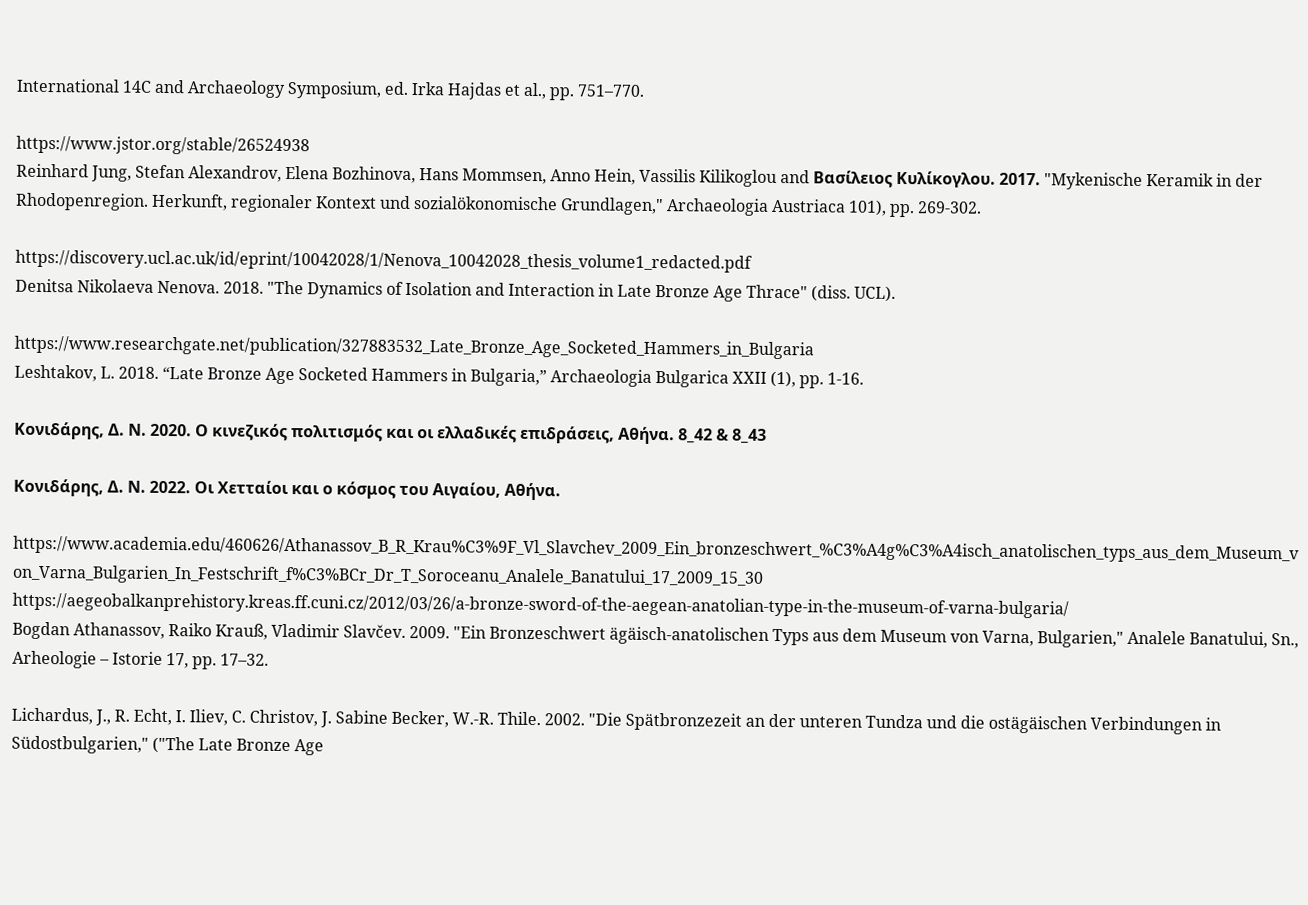International 14C and Archaeology Symposium, ed. Irka Hajdas et al., pp. 751–770.

https://www.jstor.org/stable/26524938
Reinhard Jung, Stefan Alexandrov, Elena Bozhinova, Hans Mommsen, Anno Hein, Vassilis Kilikoglou and Βασίλειος Κυλίκογλου. 2017. "Mykenische Keramik in der Rhodopenregion. Herkunft, regionaler Kontext und sozialökonomische Grundlagen," Archaeologia Austriaca 101), pp. 269-302.

https://discovery.ucl.ac.uk/id/eprint/10042028/1/Nenova_10042028_thesis_volume1_redacted.pdf
Denitsa Nikolaeva Nenova. 2018. "The Dynamics of Isolation and Interaction in Late Bronze Age Thrace" (diss. UCL).

https://www.researchgate.net/publication/327883532_Late_Bronze_Age_Socketed_Hammers_in_Bulgaria
Leshtakov, L. 2018. “Late Bronze Age Socketed Hammers in Bulgaria,” Archaeologia Bulgarica ХХII (1), pp. 1-16.

Κονιδάρης, Δ. Ν. 2020. Ο κινεζικός πολιτισμός και οι ελλαδικές επιδράσεις, Αθήνα. 8_42 & 8_43

Κονιδάρης, Δ. Ν. 2022. Οι Χετταίοι και ο κόσμος του Αιγαίου, Αθήνα.

https://www.academia.edu/460626/Athanassov_B_R_Krau%C3%9F_Vl_Slavchev_2009_Ein_bronzeschwert_%C3%A4g%C3%A4isch_anatolischen_typs_aus_dem_Museum_von_Varna_Bulgarien_In_Festschrift_f%C3%BCr_Dr_T_Soroceanu_Analele_Banatului_17_2009_15_30
https://aegeobalkanprehistory.kreas.ff.cuni.cz/2012/03/26/a-bronze-sword-of-the-aegean-anatolian-type-in-the-museum-of-varna-bulgaria/
Bogdan Athanassov, Raiko Krauß, Vladimir Slavčev. 2009. "Ein Bronzeschwert ägäisch-anatolischen Typs aus dem Museum von Varna, Bulgarien," Analele Banatului, Sn., Arheologie – Istorie 17, pp. 17–32.

Lichardus, J., R. Echt, I. Iliev, C. Christov, J. Sabine Becker, W.-R. Thile. 2002. "Die Spätbronzezeit an der unteren Tundza und die ostägäischen Verbindungen in Südostbulgarien," ("The Late Bronze Age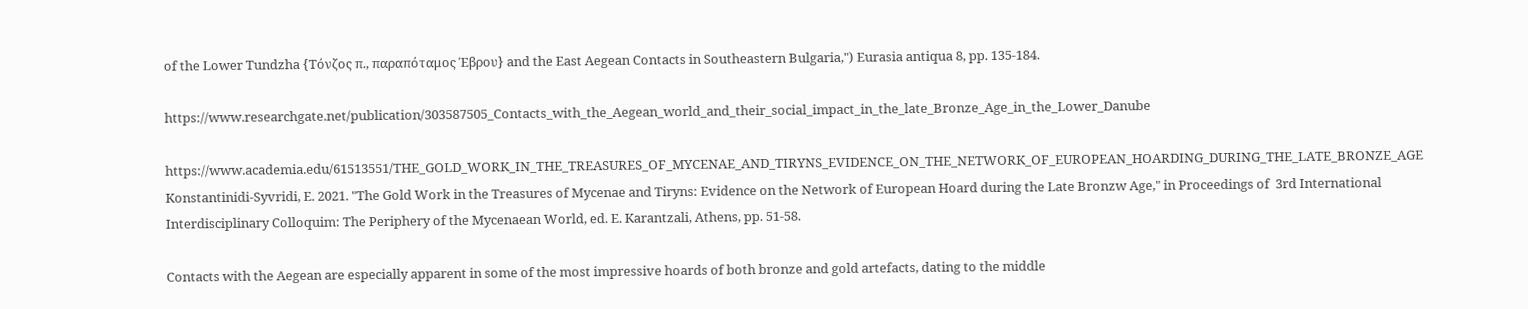of the Lower Tundzha {Τόνζος π., παραπόταμος Έβρου} and the East Aegean Contacts in Southeastern Bulgaria,") Eurasia antiqua 8, pp. 135-184.

https://www.researchgate.net/publication/303587505_Contacts_with_the_Aegean_world_and_their_social_impact_in_the_late_Bronze_Age_in_the_Lower_Danube

https://www.academia.edu/61513551/THE_GOLD_WORK_IN_THE_TREASURES_OF_MYCENAE_AND_TIRYNS_EVIDENCE_ON_THE_NETWORK_OF_EUROPEAN_HOARDING_DURING_THE_LATE_BRONZE_AGE
Konstantinidi-Syvridi, E. 2021. "The Gold Work in the Treasures of Mycenae and Tiryns: Evidence on the Network of European Hoard during the Late Bronzw Age," in Proceedings of  3rd International Interdisciplinary Colloquim: The Periphery of the Mycenaean World, ed. E. Karantzali, Athens, pp. 51-58.

Contacts with the Aegean are especially apparent in some of the most impressive hoards of both bronze and gold artefacts, dating to the middle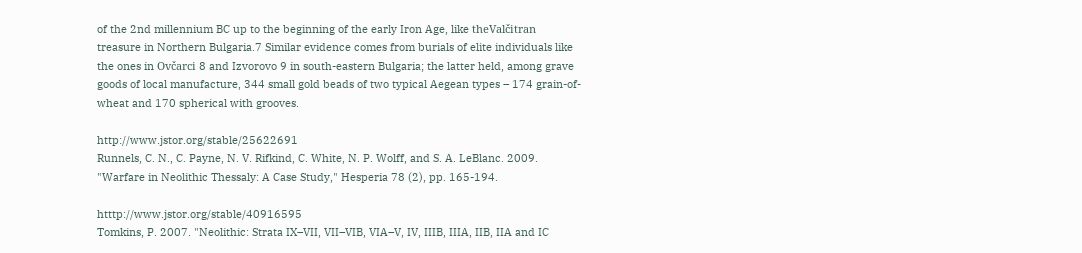of the 2nd millennium BC up to the beginning of the early Iron Age, like theValčitran treasure in Northern Bulgaria.7 Similar evidence comes from burials of elite individuals like the ones in Ovčarci 8 and Izvorovo 9 in south-eastern Bulgaria; the latter held, among grave goods of local manufacture, 344 small gold beads of two typical Aegean types – 174 grain-of-wheat and 170 spherical with grooves.

http://www.jstor.org/stable/25622691
Runnels, C. N., C. Payne, N. V. Rifkind, C. White, N. P. Wolff, and S. A. LeBlanc. 2009. "Warfare in Neolithic Thessaly: A Case Study," Hesperia 78 (2), pp. 165-194.

htttp://www.jstor.org/stable/40916595
Tomkins, P. 2007. "Neolithic: Strata IX–VII, VII–VIB, VIA–V, IV, IIIB, IIIA, IIB, IIA and IC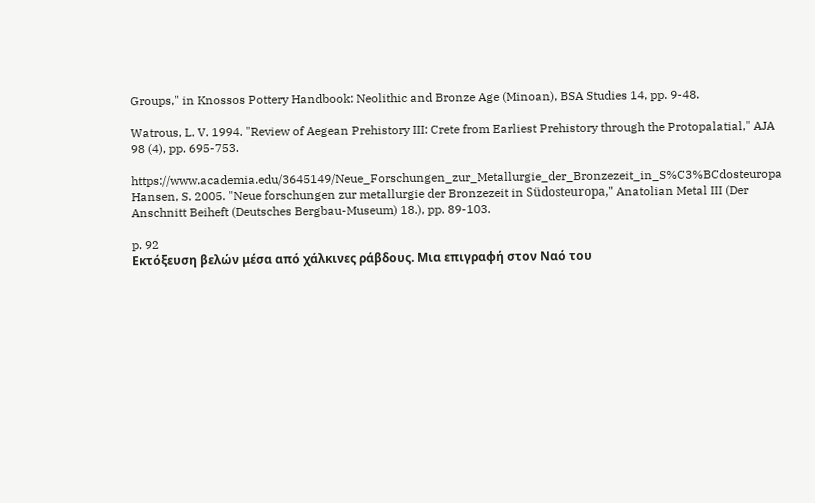Groups," in Knossos Pottery Handbook: Neolithic and Bronze Age (Minoan), BSA Studies 14, pp. 9-48.

Watrous, L. V. 1994. "Review of Aegean Prehistory III: Crete from Earliest Prehistory through the Protopalatial," AJA 98 (4), pp. 695-753.

https://www.academia.edu/3645149/Neue_Forschungen_zur_Metallurgie_der_Bronzezeit_in_S%C3%BCdosteuropa
Hansen, S. 2005. "Neue forschungen zur metallurgie der Bronzezeit in Südosteuropa," Anatolian Metal III (Der Anschnitt Beiheft (Deutsches Bergbau-Museum) 18.), pp. 89-103.

p. 92
Εκτόξευση βελών μέσα από χάλκινες ράβδους. Μια επιγραφή στον Ναό του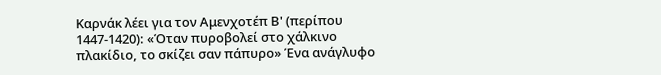Καρνάκ λέει για τον Αμενχοτέπ Β' (περίπου 1447-1420): «Όταν πυροβολεί στο χάλκινο πλακίδιο, το σκίζει σαν πάπυρο» Ένα ανάγλυφο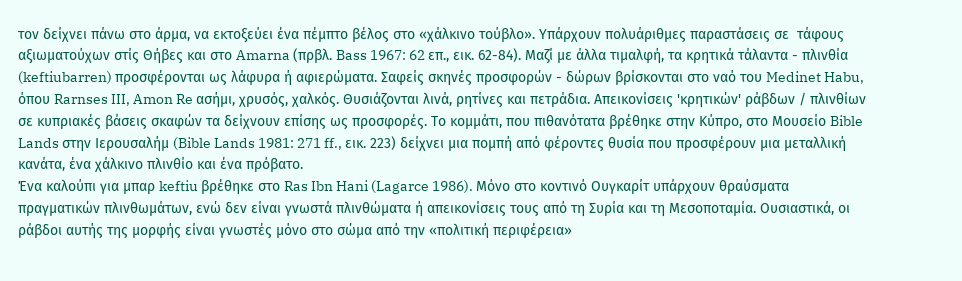τον δείχνει πάνω στο άρμα, να εκτοξεύει ένα πέμπτο βέλος στο «χάλκινο τούβλο». Υπάρχουν πολυάριθμες παραστάσεις σε  τάφους αξιωματούχων στίς Θήβες και στο Amarna (πρβλ. Bass 1967: 62 επ., εικ. 62-84). Μαζί με άλλα τιμαλφή, τα κρητικά τάλαντα - πλινθία (keftiubarren) προσφέρονται ως λάφυρα ή αφιερώματα. Σαφείς σκηνές προσφορών - δώρων βρίσκονται στο ναό του Medinet Habu, όπου Rarnses III, Amon Re ασήμι, χρυσός, χαλκός. Θυσιάζονται λινά, ρητίνες και πετράδια. Απεικονίσεις 'κρητικών' ράβδων / πλινθίων σε κυπριακές βάσεις σκαφών τα δείχνουν επίσης ως προσφορές. Το κομμάτι, που πιθανότατα βρέθηκε στην Κύπρο, στο Μουσείο Bible Lands στην Ιερουσαλήμ (Bible Lands 1981: 271 ff., εικ. 223) δείχνει μια πομπή από φέροντες θυσία που προσφέρουν μια μεταλλική κανάτα, ένα χάλκινο πλινθίο και ένα πρόβατο.
Ένα καλούπι για μπαρ keftiu βρέθηκε στο Ras Ibn Hani (Lagarce 1986). Μόνο στο κοντινό Ουγκαρίτ υπάρχουν θραύσματα πραγματικών πλινθωμάτων, ενώ δεν είναι γνωστά πλινθώματα ή απεικονίσεις τους από τη Συρία και τη Μεσοποταμία. Ουσιαστικά, οι ράβδοι αυτής της μορφής είναι γνωστές μόνο στο σώμα από την «πολιτική περιφέρεια»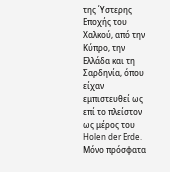της Ύστερης Εποχής του Χαλκού, από την Κύπρο, την Ελλάδα και τη Σαρδηνία, όπου είχαν εμπιστευθεί ως επί το πλείστον ως μέρος του Holen der Erde. Μόνο πρόσφατα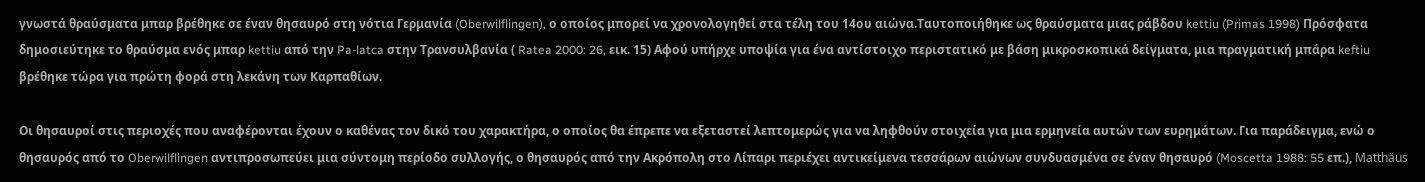γνωστά θραύσματα μπαρ βρέθηκε σε έναν θησαυρό στη νότια Γερμανία (Oberwilflingen), ο οποίος μπορεί να χρονολογηθεί στα τέλη του 14ου αιώνα.Ταυτοποιήθηκε ως θραύσματα μιας ράβδου kettiu (Primas 1998) Πρόσφατα δημοσιεύτηκε το θραύσμα ενός μπαρ kettiu από την Pa-latca στην Τρανσυλβανία ( Ratea 2000: 26, εικ. 15) Αφού υπήρχε υποψία για ένα αντίστοιχο περιστατικό με βάση μικροσκοπικά δείγματα, μια πραγματική μπάρα keftiu βρέθηκε τώρα για πρώτη φορά στη λεκάνη των Καρπαθίων.

Οι θησαυροί στις περιοχές που αναφέρονται έχουν ο καθένας τον δικό του χαρακτήρα, ο οποίος θα έπρεπε να εξεταστεί λεπτομερώς για να ληφθούν στοιχεία για μια ερμηνεία αυτών των ευρημάτων. Για παράδειγμα, ενώ ο θησαυρός από το Oberwilflingen αντιπροσωπεύει μια σύντομη περίοδο συλλογής, ο θησαυρός από την Ακρόπολη στο Λίπαρι περιέχει αντικείμενα τεσσάρων αιώνων συνδυασμένα σε έναν θησαυρό (Moscetta 1988: 55 επ.), Matthäus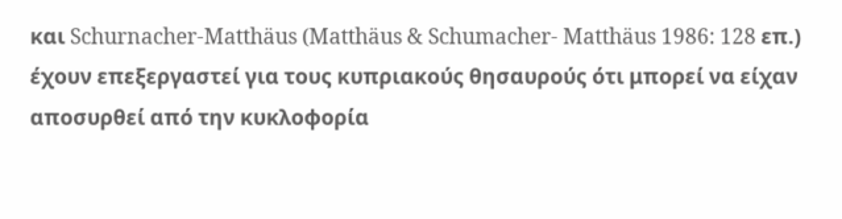και Schurnacher-Matthäus (Matthäus & Schumacher- Matthäus 1986: 128 επ.) έχουν επεξεργαστεί για τους κυπριακούς θησαυρούς ότι μπορεί να είχαν αποσυρθεί από την κυκλοφορία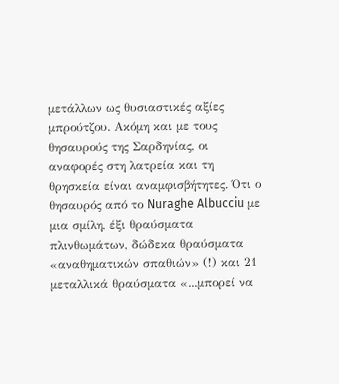μετάλλων ως θυσιαστικές αξίες μπρούτζου. Ακόμη και με τους θησαυρούς της Σαρδηνίας, οι αναφορές στη λατρεία και τη θρησκεία είναι αναμφισβήτητες. Ότι ο θησαυρός από το Nuraghe Albucciu με μια σμίλη, έξι θραύσματα πλινθωμάτων, δώδεκα θραύσματα «αναθηματικών σπαθιών» (!) και 21 μεταλλικά θραύσματα «...μπορεί να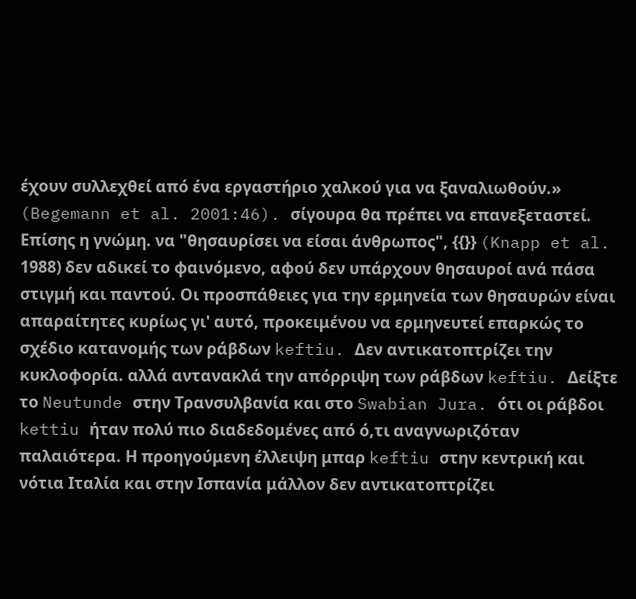έχουν συλλεχθεί από ένα εργαστήριο χαλκού για να ξαναλιωθούν.» (Begemann et al. 2001:46). σίγουρα θα πρέπει να επανεξεταστεί. Επίσης η γνώμη. να "θησαυρίσει να είσαι άνθρωπος", {{}} (Knapp et al. 1988) δεν αδικεί το φαινόμενο, αφού δεν υπάρχουν θησαυροί ανά πάσα στιγμή και παντού. Οι προσπάθειες για την ερμηνεία των θησαυρών είναι απαραίτητες κυρίως γι' αυτό, προκειμένου να ερμηνευτεί επαρκώς το σχέδιο κατανομής των ράβδων keftiu. Δεν αντικατοπτρίζει την κυκλοφορία. αλλά αντανακλά την απόρριψη των ράβδων keftiu. Δείξτε το Neutunde στην Τρανσυλβανία και στο Swabian Jura. ότι οι ράβδοι kettiu ήταν πολύ πιο διαδεδομένες από ό,τι αναγνωριζόταν παλαιότερα. Η προηγούμενη έλλειψη μπαρ keftiu στην κεντρική και νότια Ιταλία και στην Ισπανία μάλλον δεν αντικατοπτρίζει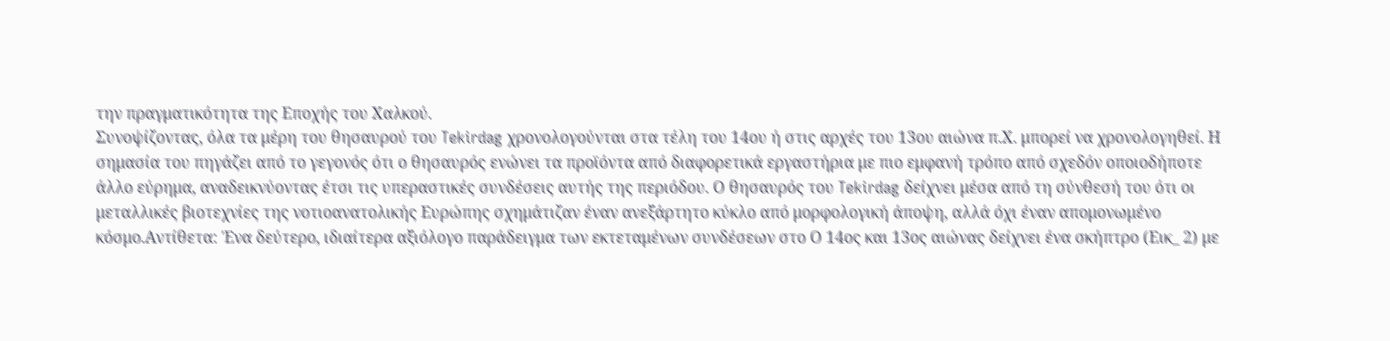την πραγματικότητα της Εποχής του Χαλκού.
Συνοψίζοντας, όλα τα μέρη του θησαυρού του Tekirdag χρονολογούνται στα τέλη του 14ου ή στις αρχές του 13ου αιώνα π.Χ. μπορεί να χρονολογηθεί. Η σημασία του πηγάζει από το γεγονός ότι ο θησαυρός ενώνει τα προϊόντα από διαφορετικά εργαστήρια με πιο εμφανή τρόπο από σχεδόν οποιοδήποτε άλλο εύρημα, αναδεικνύοντας έτσι τις υπεραστικές συνδέσεις αυτής της περιόδου. Ο θησαυρός του Tekirdag δείχνει μέσα από τη σύνθεσή του ότι οι μεταλλικές βιοτεχνίες της νοτιοανατολικής Ευρώπης σχημάτιζαν έναν ανεξάρτητο κύκλο από μορφολογική άποψη, αλλά όχι έναν απομονωμένο κόσμο.Αντίθετα: Ένα δεύτερο, ιδιαίτερα αξιόλογο παράδειγμα των εκτεταμένων συνδέσεων στο Ο 14ος και 13ος αιώνας δείχνει ένα σκήπτρο (Εικ_ 2) με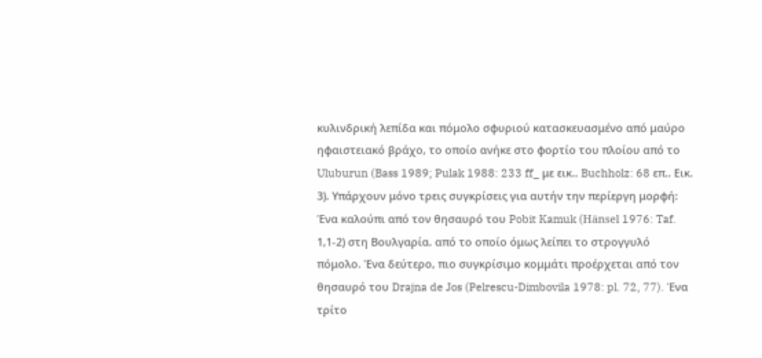κυλινδρική λεπίδα και πόμολο σφυριού κατασκευασμένο από μαύρο ηφαιστειακό βράχο, το οποίο ανήκε στο φορτίο του πλοίου από το Uluburun (Bass 1989; Pulak 1988: 233 ff_ με εικ.. Buchholz: 68 επ.. Εικ. 3). Υπάρχουν μόνο τρεις συγκρίσεις για αυτήν την περίεργη μορφή: Ένα καλούπι από τον θησαυρό του Pobit Kamuk (Hänsel 1976: Taf. 1,1-2) στη Βουλγαρία. από το οποίο όμως λείπει το στρογγυλό πόμολο. Ένα δεύτερο, πιο συγκρίσιμο κομμάτι προέρχεται από τον θησαυρό του Drajna de Jos (Pelrescu-Dimbovila 1978: pl. 72, 77). Ένα τρίτο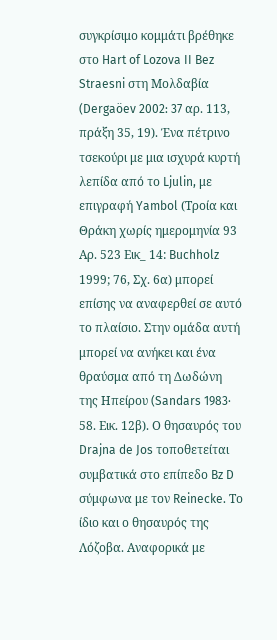συγκρίσιμο κομμάτι βρέθηκε στο Hart of Lozova II Bez Straesni στη Μολδαβία (Dergaöev 2002: 37 αρ. 113, πράξη 35, 19). Ένα πέτρινο τσεκούρι με μια ισχυρά κυρτή λεπίδα από το Ljulin, με επιγραφή Yambol (Τροία και Θράκη χωρίς ημερομηνία 93 Αρ. 523 Εικ_ 14: Buchholz 1999; 76, Σχ. 6α) μπορεί επίσης να αναφερθεί σε αυτό το πλαίσιο. Στην ομάδα αυτή μπορεί να ανήκει και ένα θραύσμα από τη Δωδώνη της Ηπείρου (Sandars 1983· 58. Εικ. 12β). Ο θησαυρός του Drajna de Jos τοποθετείται συμβατικά στο επίπεδο Bz D σύμφωνα με τον Reinecke. Το ίδιο και ο θησαυρός της Λόζοβα. Αναφορικά με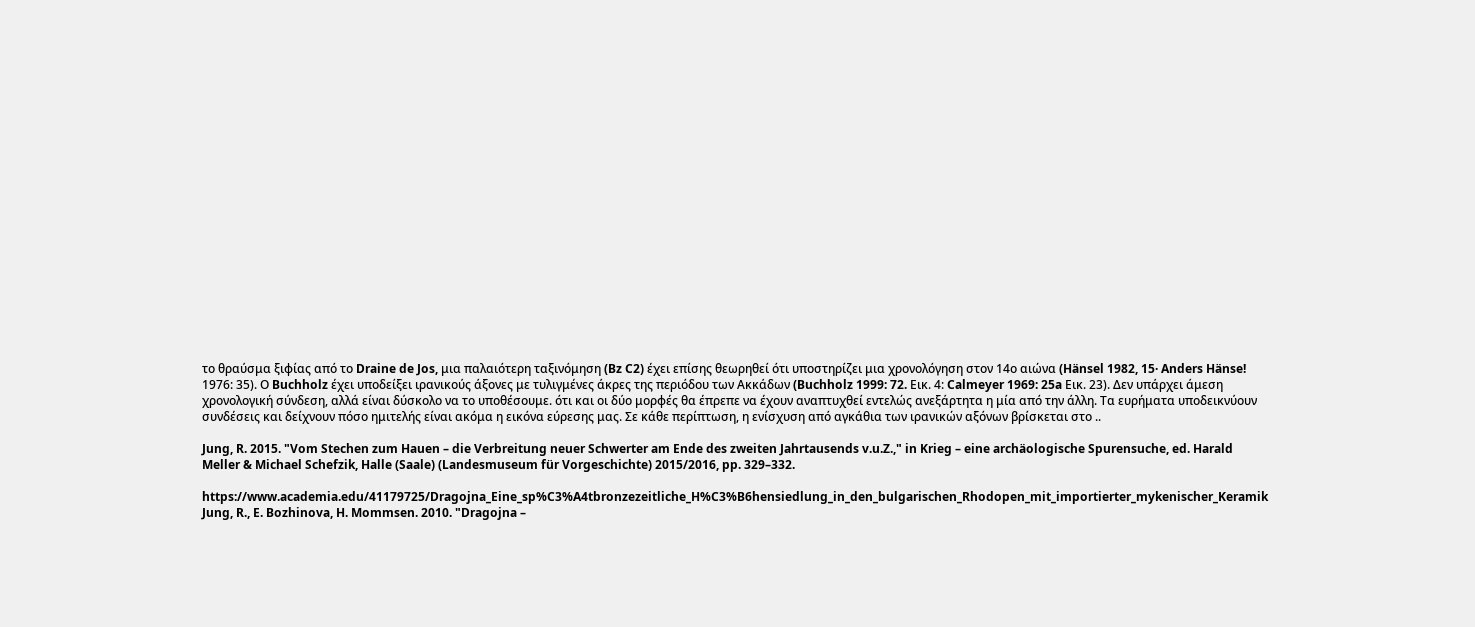το θραύσμα ξιφίας από το Draine de Jos, μια παλαιότερη ταξινόμηση (Bz C2) έχει επίσης θεωρηθεί ότι υποστηρίζει μια χρονολόγηση στον 14ο αιώνα (Hänsel 1982, 15· Anders Hänse! 1976: 35). Ο Buchholz έχει υποδείξει ιρανικούς άξονες με τυλιγμένες άκρες της περιόδου των Ακκάδων (Buchholz 1999: 72. Εικ. 4: Calmeyer 1969: 25a Εικ. 23). Δεν υπάρχει άμεση χρονολογική σύνδεση, αλλά είναι δύσκολο να το υποθέσουμε. ότι και οι δύο μορφές θα έπρεπε να έχουν αναπτυχθεί εντελώς ανεξάρτητα η μία από την άλλη. Τα ευρήματα υποδεικνύουν συνδέσεις και δείχνουν πόσο ημιτελής είναι ακόμα η εικόνα εύρεσης μας. Σε κάθε περίπτωση, η ενίσχυση από αγκάθια των ιρανικών αξόνων βρίσκεται στο ..

Jung, R. 2015. "Vom Stechen zum Hauen – die Verbreitung neuer Schwerter am Ende des zweiten Jahrtausends v.u.Z.," in Krieg – eine archäologische Spurensuche, ed. Harald Meller & Michael Schefzik, Halle (Saale) (Landesmuseum für Vorgeschichte) 2015/2016, pp. 329–332.

https://www.academia.edu/41179725/Dragojna_Eine_sp%C3%A4tbronzezeitliche_H%C3%B6hensiedlung_in_den_bulgarischen_Rhodopen_mit_importierter_mykenischer_Keramik
Jung, R., E. Bozhinova, H. Mommsen. 2010. "Dragojna –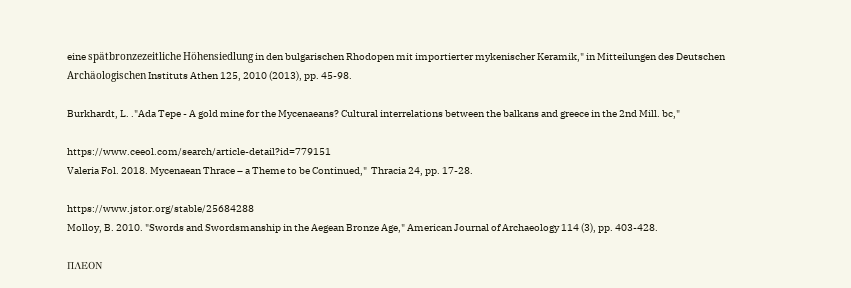eine spätbronzezeitliche Höhensiedlung in den bulgarischen Rhodopen mit importierter mykenischer Keramik," in Mitteilungen des Deutschen Archäologischen Instituts Athen 125, 2010 (2013), pp. 45-98.

Burkhardt, L. ."Ada Tepe - A gold mine for the Mycenaeans? Cultural interrelations between the balkans and greece in the 2nd Mill. bc,"

https://www.ceeol.com/search/article-detail?id=779151
Valeria Fol. 2018. Mycenaean Thrace – a Theme to be Continued,"  Thracia 24, pp. 17-28.

https://www.jstor.org/stable/25684288
Molloy, B. 2010. "Swords and Swordsmanship in the Aegean Bronze Age," American Journal of Archaeology 114 (3), pp. 403-428.

ΠΛΕΟΝ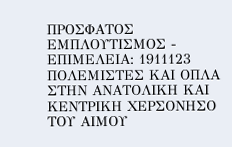ΠΡΟΣΦΑΤΟΣ ΕΜΠΛΟΥΤΙΣΜΟΣ - ΕΠΙΜΕΛΕΙΑ: 1911123
ΠΟΛΕΜΙΣΤΕΣ ΚΑΙ ΟΠΛΑ ΣΤΗΝ ΑΝΑΤΟΛΙΚΗ ΚΑΙ ΚΕΝΤΡΙΚΗ ΧΕΡΣΟΝΗΣΟ ΤΟΥ ΑΙΜΟΥ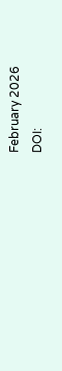February 2026
DOI: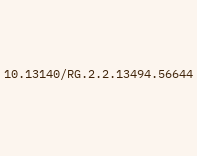10.13140/RG.2.2.13494.56644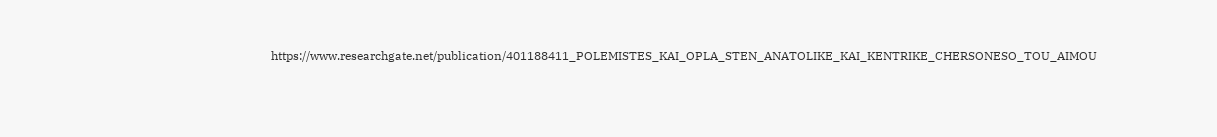https://www.researchgate.net/publication/401188411_POLEMISTES_KAI_OPLA_STEN_ANATOLIKE_KAI_KENTRIKE_CHERSONESO_TOU_AIMOU